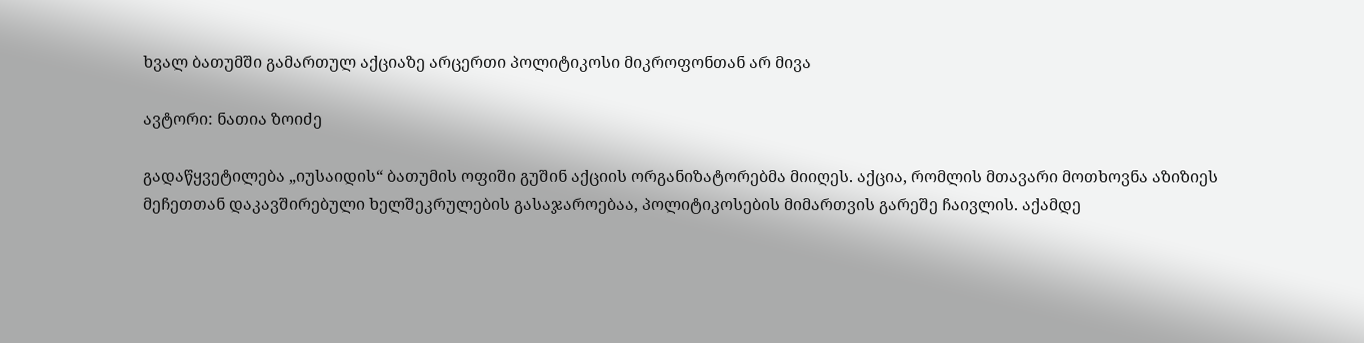ხვალ ბათუმში გამართულ აქციაზე არცერთი პოლიტიკოსი მიკროფონთან არ მივა

ავტორი: ნათია ზოიძე

გადაწყვეტილება „იუსაიდის“ ბათუმის ოფიში გუშინ აქციის ორგანიზატორებმა მიიღეს. აქცია, რომლის მთავარი მოთხოვნა აზიზიეს მეჩეთთან დაკავშირებული ხელშეკრულების გასაჯაროებაა, პოლიტიკოსების მიმართვის გარეშე ჩაივლის. აქამდე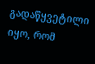გადაწყვეტილი იყო, რომ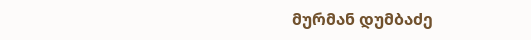მურმან დუმბაძე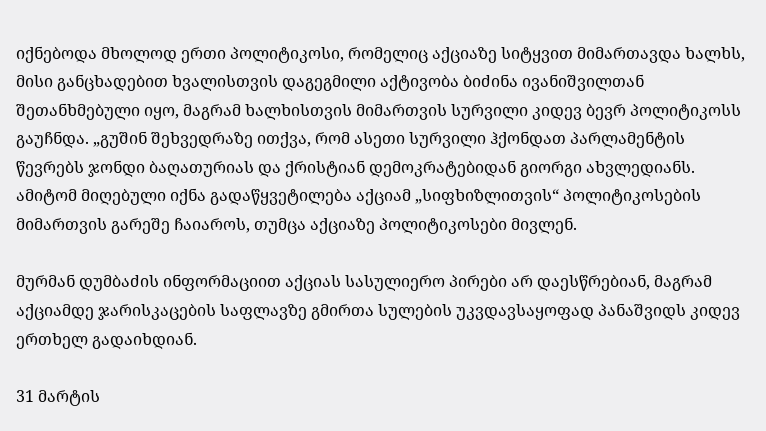იქნებოდა მხოლოდ ერთი პოლიტიკოსი, რომელიც აქციაზე სიტყვით მიმართავდა ხალხს, მისი განცხადებით ხვალისთვის დაგეგმილი აქტივობა ბიძინა ივანიშვილთან შეთანხმებული იყო, მაგრამ ხალხისთვის მიმართვის სურვილი კიდევ ბევრ პოლიტიკოსს გაუჩნდა. „გუშინ შეხვედრაზე ითქვა, რომ ასეთი სურვილი ჰქონდათ პარლამენტის წევრებს ჯონდი ბაღათურიას და ქრისტიან დემოკრატებიდან გიორგი ახვლედიანს. ამიტომ მიღებული იქნა გადაწყვეტილება აქციამ „სიფხიზლითვის“ პოლიტიკოსების მიმართვის გარეშე ჩაიაროს, თუმცა აქციაზე პოლიტიკოსები მივლენ.

მურმან დუმბაძის ინფორმაციით აქციას სასულიერო პირები არ დაესწრებიან, მაგრამ აქციამდე ჯარისკაცების საფლავზე გმირთა სულების უკვდავსაყოფად პანაშვიდს კიდევ ერთხელ გადაიხდიან.

31 მარტის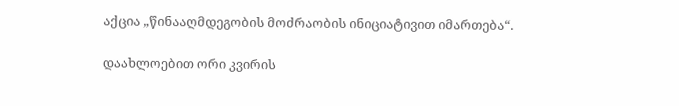აქცია „წინააღმდეგობის მოძრაობის ინიციატივით იმართება“.

დაახლოებით ორი კვირის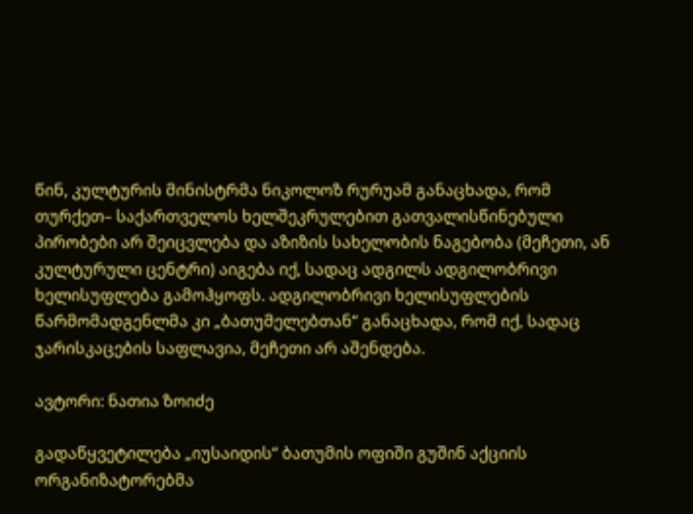წინ, კულტურის მინისტრმა ნიკოლოზ რურუამ განაცხადა, რომ თურქეთ– საქართველოს ხელშეკრულებით გათვალისწინებული პირობები არ შეიცვლება და აზიზის სახელობის ნაგებობა (მეჩეთი, ან კულტურული ცენტრი) აიგება იქ, სადაც ადგილს ადგილობრივი ხელისუფლება გამოჰყოფს. ადგილობრივი ხელისუფლების წარმომადგენლმა კი „ბათუმელებთან“ განაცხადა, რომ იქ, სადაც ჯარისკაცების საფლავია, მეჩეთი არ აშენდება.

ავტორი: ნათია ზოიძე

გადაწყვეტილება „იუსაიდის“ ბათუმის ოფიში გუშინ აქციის ორგანიზატორებმა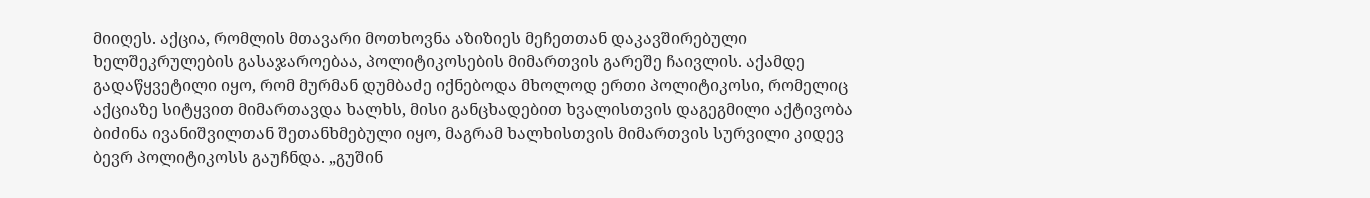მიიღეს. აქცია, რომლის მთავარი მოთხოვნა აზიზიეს მეჩეთთან დაკავშირებული ხელშეკრულების გასაჯაროებაა, პოლიტიკოსების მიმართვის გარეშე ჩაივლის. აქამდე გადაწყვეტილი იყო, რომ მურმან დუმბაძე იქნებოდა მხოლოდ ერთი პოლიტიკოსი, რომელიც აქციაზე სიტყვით მიმართავდა ხალხს, მისი განცხადებით ხვალისთვის დაგეგმილი აქტივობა ბიძინა ივანიშვილთან შეთანხმებული იყო, მაგრამ ხალხისთვის მიმართვის სურვილი კიდევ ბევრ პოლიტიკოსს გაუჩნდა. „გუშინ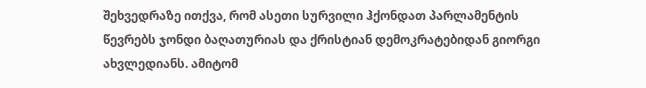შეხვედრაზე ითქვა, რომ ასეთი სურვილი ჰქონდათ პარლამენტის წევრებს ჯონდი ბაღათურიას და ქრისტიან დემოკრატებიდან გიორგი ახვლედიანს. ამიტომ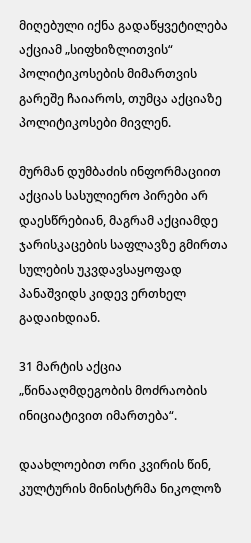მიღებული იქნა გადაწყვეტილება აქციამ „სიფხიზლითვის“ პოლიტიკოსების მიმართვის გარეშე ჩაიაროს, თუმცა აქციაზე პოლიტიკოსები მივლენ.

მურმან დუმბაძის ინფორმაციით აქციას სასულიერო პირები არ დაესწრებიან, მაგრამ აქციამდე ჯარისკაცების საფლავზე გმირთა სულების უკვდავსაყოფად პანაშვიდს კიდევ ერთხელ გადაიხდიან.

31 მარტის აქცია „წინააღმდეგობის მოძრაობის ინიციატივით იმართება“.

დაახლოებით ორი კვირის წინ, კულტურის მინისტრმა ნიკოლოზ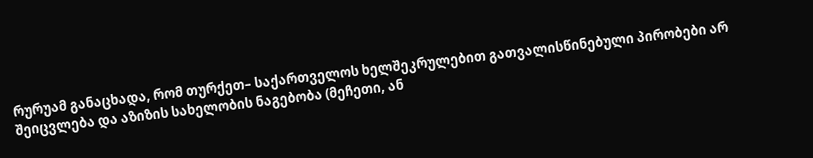რურუამ განაცხადა, რომ თურქეთ– საქართველოს ხელშეკრულებით გათვალისწინებული პირობები არ შეიცვლება და აზიზის სახელობის ნაგებობა (მეჩეთი, ან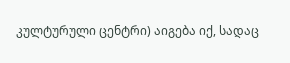კულტურული ცენტრი) აიგება იქ, სადაც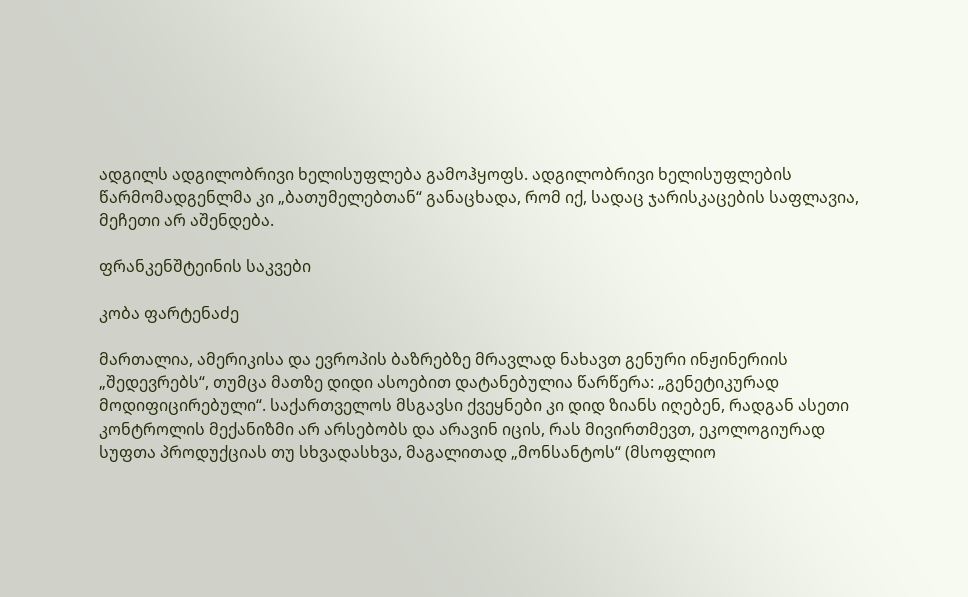ადგილს ადგილობრივი ხელისუფლება გამოჰყოფს. ადგილობრივი ხელისუფლების წარმომადგენლმა კი „ბათუმელებთან“ განაცხადა, რომ იქ, სადაც ჯარისკაცების საფლავია, მეჩეთი არ აშენდება.

ფრანკენშტეინის საკვები

კობა ფარტენაძე

მართალია, ამერიკისა და ევროპის ბაზრებზე მრავლად ნახავთ გენური ინჟინერიის „შედევრებს“, თუმცა მათზე დიდი ასოებით დატანებულია წარწერა: „გენეტიკურად მოდიფიცირებული“. საქართველოს მსგავსი ქვეყნები კი დიდ ზიანს იღებენ, რადგან ასეთი კონტროლის მექანიზმი არ არსებობს და არავინ იცის, რას მივირთმევთ, ეკოლოგიურად სუფთა პროდუქციას თუ სხვადასხვა, მაგალითად „მონსანტოს“ (მსოფლიო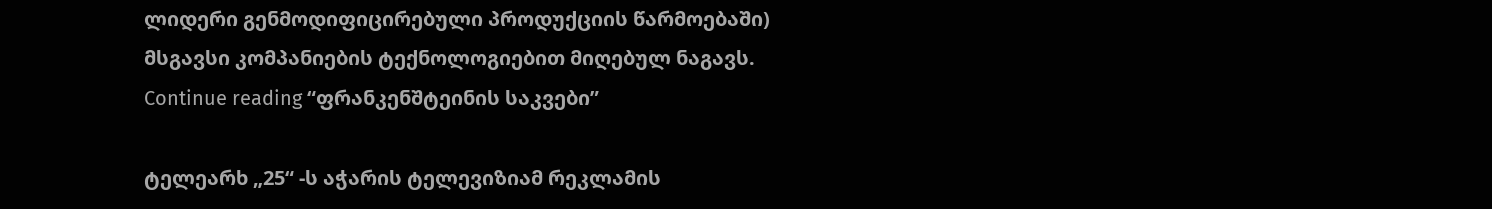ლიდერი გენმოდიფიცირებული პროდუქციის წარმოებაში) მსგავსი კომპანიების ტექნოლოგიებით მიღებულ ნაგავს. Continue reading “ფრანკენშტეინის საკვები”

ტელეარხ „25“ -ს აჭარის ტელევიზიამ რეკლამის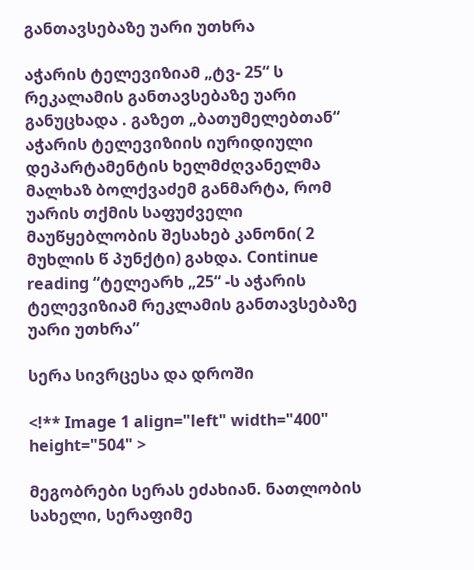განთავსებაზე უარი უთხრა

აჭარის ტელევიზიამ „ტვ- 25“ ს რეკალამის განთავსებაზე უარი განუცხადა . გაზეთ „ბათუმელებთან“ აჭარის ტელევიზიის იურიდიული დეპარტამენტის ხელმძღვანელმა მალხაზ ბოლქვაძემ განმარტა, რომ უარის თქმის საფუძველი მაუწყებლობის შესახებ კანონი( 2 მუხლის წ პუნქტი) გახდა. Continue reading “ტელეარხ „25“ -ს აჭარის ტელევიზიამ რეკლამის განთავსებაზე უარი უთხრა”

სერა სივრცესა და დროში

<!** Image 1 align="left" width="400" height="504" >

მეგობრები სერას ეძახიან. ნათლობის სახელი, სერაფიმე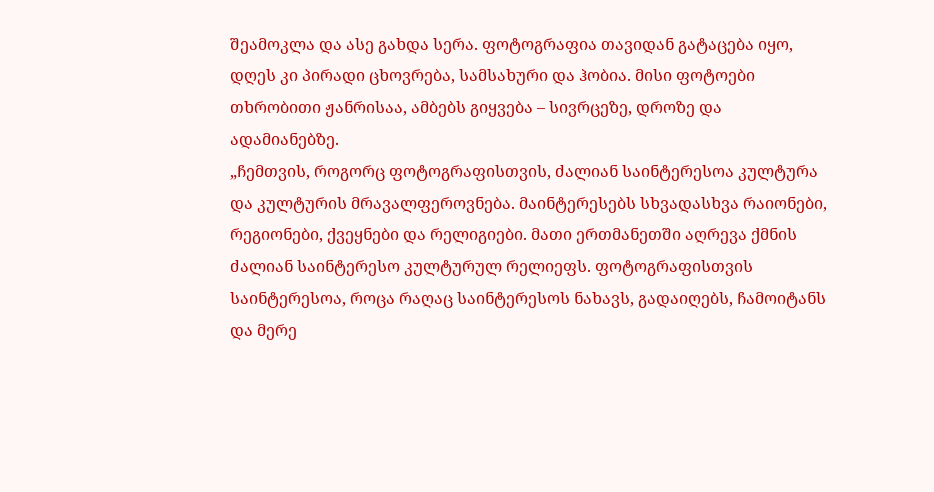შეამოკლა და ასე გახდა სერა. ფოტოგრაფია თავიდან გატაცება იყო, დღეს კი პირადი ცხოვრება, სამსახური და ჰობია. მისი ფოტოები თხრობითი ჟანრისაა, ამბებს გიყვება – სივრცეზე, დროზე და ადამიანებზე.
„ჩემთვის, როგორც ფოტოგრაფისთვის, ძალიან საინტერესოა კულტურა და კულტურის მრავალფეროვნება. მაინტერესებს სხვადასხვა რაიონები, რეგიონები, ქვეყნები და რელიგიები. მათი ერთმანეთში აღრევა ქმნის ძალიან საინტერესო კულტურულ რელიეფს. ფოტოგრაფისთვის საინტერესოა, როცა რაღაც საინტერესოს ნახავს, გადაიღებს, ჩამოიტანს და მერე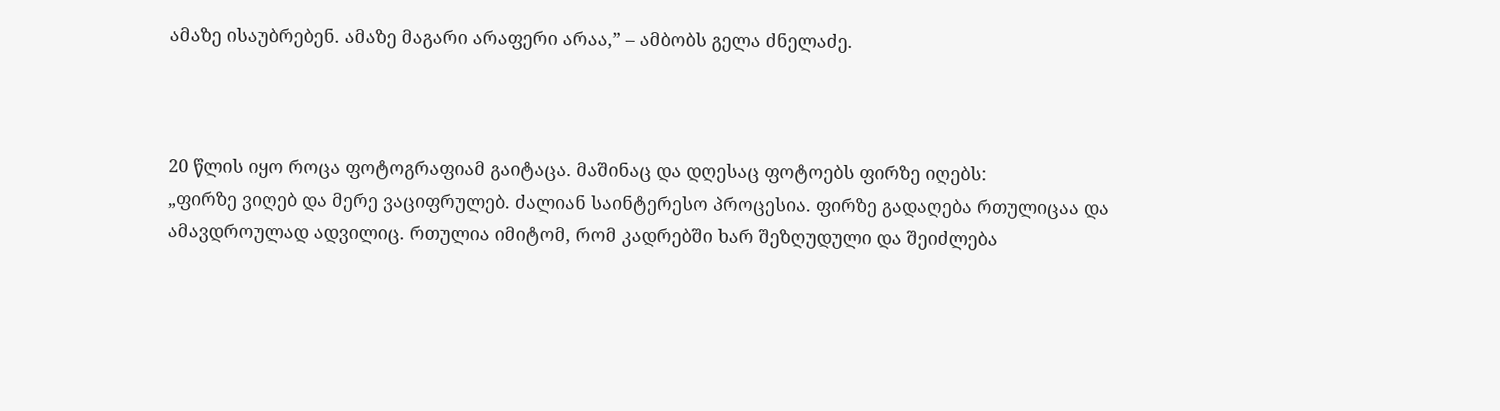ამაზე ისაუბრებენ. ამაზე მაგარი არაფერი არაა,” – ამბობს გელა ძნელაძე.



20 წლის იყო როცა ფოტოგრაფიამ გაიტაცა. მაშინაც და დღესაც ფოტოებს ფირზე იღებს:
„ფირზე ვიღებ და მერე ვაციფრულებ. ძალიან საინტერესო პროცესია. ფირზე გადაღება რთულიცაა და ამავდროულად ადვილიც. რთულია იმიტომ, რომ კადრებში ხარ შეზღუდული და შეიძლება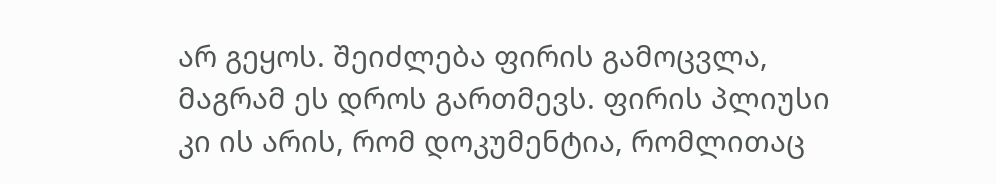არ გეყოს. შეიძლება ფირის გამოცვლა, მაგრამ ეს დროს გართმევს. ფირის პლიუსი კი ის არის, რომ დოკუმენტია, რომლითაც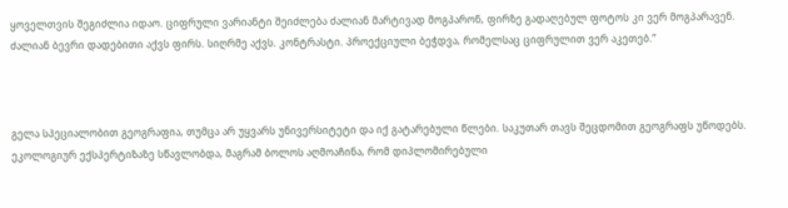ყოველთვის შეგიძლია იდაო. ციფრული ვარიანტი შეიძლება ძალიან მარტივად მოგპარონ, ფირზე გადაღებულ ფოტოს კი ვერ მოგპარავენ. ძალიან ბევრი დადებითი აქვს ფირს. სიღრმე აქვს. კონტრასტი. პროექციული ბეჭდვა, რომელსაც ციფრულით ვერ აკეთებ.”



გელა სპეციალობით გეოგრაფია, თუმცა არ უყვარს უნივერსიტეტი და იქ გატარებული წლები. საკუთარ თავს შეცდომით გეოგრაფს უწოდებს. ეკოლოგიურ ექსპერტიზაზე სწავლობდა, მაგრამ ბოლოს აღმოაჩინა, რომ დიპლომირებული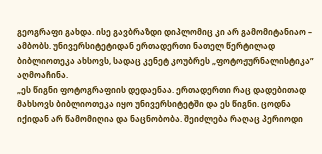გეოგრაფი გახდა. ისე გავბრაზდი დიპლომიც კი არ გამომიტანიაო – ამბობს. უნივერსიტეტიდან ერთადერთი ნათელ წერტილად ბიბლიოთეკა ახსოვს, სადაც კენეტ კოუბრეს „ფოტოჟურნალისტიკა” აღმოაჩინა.
„ეს წიგნი ფოტოგრაფიის დედაენაა. ერთადერთი რაც დადებითად მახსოვს ბიბლიოთეკა იყო უნივერსიტეტში და ეს წიგნი. ცოდნა იქიდან არ წამომიღია და ნაცნობობა. შეიძლება რაღაც პერიოდი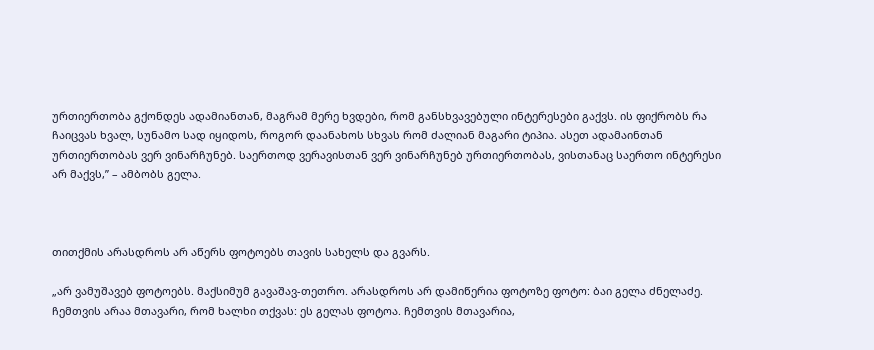ურთიერთობა გქონდეს ადამიანთან, მაგრამ მერე ხვდები, რომ განსხვავებული ინტერესები გაქვს. ის ფიქრობს რა ჩაიცვას ხვალ, სუნამო სად იყიდოს, როგორ დაანახოს სხვას რომ ძალიან მაგარი ტიპია. ასეთ ადამაინთან ურთიერთობას ვერ ვინარჩუნებ. საერთოდ ვერავისთან ვერ ვინარჩუნებ ურთიერთობას, ვისთანაც საერთო ინტერესი არ მაქვს,” – ამბობს გელა.



თითქმის არასდროს არ აწერს ფოტოებს თავის სახელს და გვარს.

„არ ვამუშავებ ფოტოებს. მაქსიმუმ გავაშავ-თეთრო. არასდროს არ დამიწერია ფოტოზე ფოტო: ბაი გელა ძნელაძე. ჩემთვის არაა მთავარი, რომ ხალხი თქვას: ეს გელას ფოტოა. ჩემთვის მთავარია,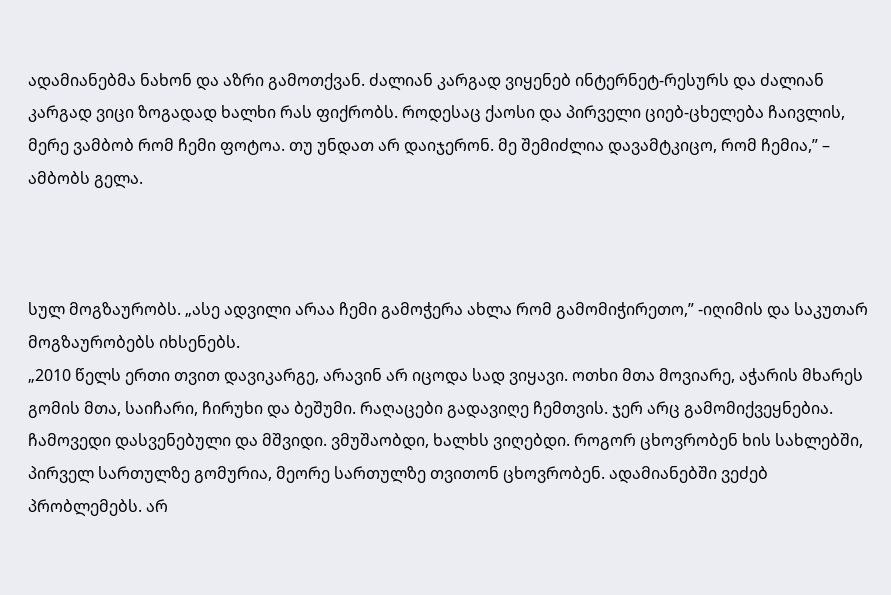ადამიანებმა ნახონ და აზრი გამოთქვან. ძალიან კარგად ვიყენებ ინტერნეტ-რესურს და ძალიან კარგად ვიცი ზოგადად ხალხი რას ფიქრობს. როდესაც ქაოსი და პირველი ციებ-ცხელება ჩაივლის, მერე ვამბობ რომ ჩემი ფოტოა. თუ უნდათ არ დაიჯერონ. მე შემიძლია დავამტკიცო, რომ ჩემია,” – ამბობს გელა.



სულ მოგზაურობს. „ასე ადვილი არაა ჩემი გამოჭერა ახლა რომ გამომიჭირეთო,” -იღიმის და საკუთარ მოგზაურობებს იხსენებს.
„2010 წელს ერთი თვით დავიკარგე, არავინ არ იცოდა სად ვიყავი. ოთხი მთა მოვიარე, აჭარის მხარეს გომის მთა, საიჩარი, ჩირუხი და ბეშუმი. რაღაცები გადავიღე ჩემთვის. ჯერ არც გამომიქვეყნებია. ჩამოვედი დასვენებული და მშვიდი. ვმუშაობდი, ხალხს ვიღებდი. როგორ ცხოვრობენ ხის სახლებში, პირველ სართულზე გომურია, მეორე სართულზე თვითონ ცხოვრობენ. ადამიანებში ვეძებ პრობლემებს. არ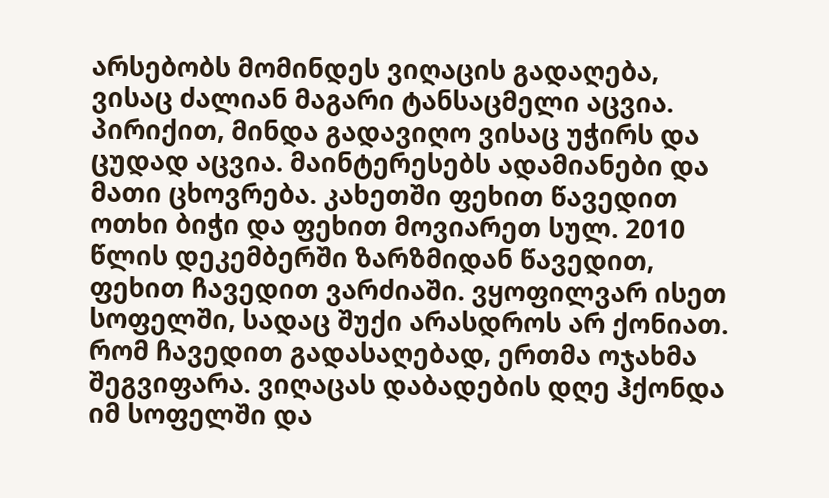არსებობს მომინდეს ვიღაცის გადაღება, ვისაც ძალიან მაგარი ტანსაცმელი აცვია. პირიქით, მინდა გადავიღო ვისაც უჭირს და ცუდად აცვია. მაინტერესებს ადამიანები და მათი ცხოვრება. კახეთში ფეხით წავედით ოთხი ბიჭი და ფეხით მოვიარეთ სულ. 2010 წლის დეკემბერში ზარზმიდან წავედით, ფეხით ჩავედით ვარძიაში. ვყოფილვარ ისეთ სოფელში, სადაც შუქი არასდროს არ ქონიათ. რომ ჩავედით გადასაღებად, ერთმა ოჯახმა შეგვიფარა. ვიღაცას დაბადების დღე ჰქონდა იმ სოფელში და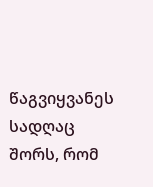წაგვიყვანეს სადღაც შორს, რომ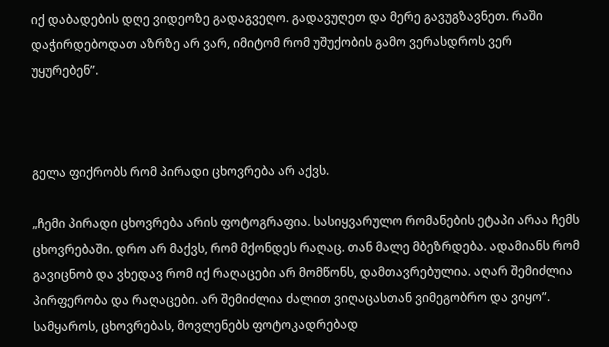იქ დაბადების დღე ვიდეოზე გადაგვეღო. გადავუღეთ და მერე გავუგზავნეთ. რაში დაჭირდებოდათ აზრზე არ ვარ, იმიტომ რომ უშუქობის გამო ვერასდროს ვერ უყურებენ”.



გელა ფიქრობს რომ პირადი ცხოვრება არ აქვს.

„ჩემი პირადი ცხოვრება არის ფოტოგრაფია. სასიყვარულო რომანების ეტაპი არაა ჩემს ცხოვრებაში. დრო არ მაქვს, რომ მქონდეს რაღაც. თან მალე მბეზრდება. ადამიანს რომ გავიცნობ და ვხედავ რომ იქ რაღაცები არ მომწონს, დამთავრებულია. აღარ შემიძლია პირფერობა და რაღაცები. არ შემიძლია ძალით ვიღაცასთან ვიმეგობრო და ვიყო”.
სამყაროს, ცხოვრებას, მოვლენებს ფოტოკადრებად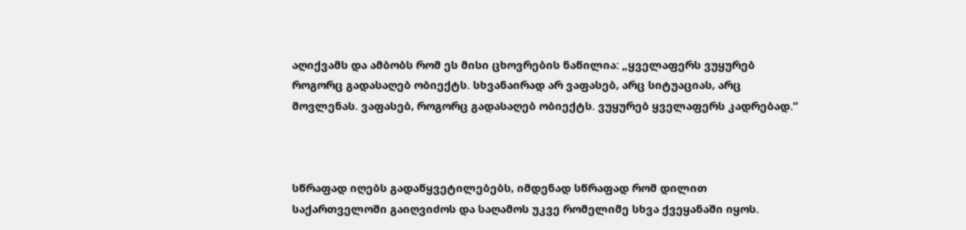აღიქვამს და ამბობს რომ ეს მისი ცხოვრების ნაწილია: „ყველაფერს ვუყურებ როგორც გადასაღებ ობიექტს. სხვანაირად არ ვაფასებ, არც სიტუაციას, არც მოვლენას. ვაფასებ, როგორც გადასაღებ ობიექტს. ვუყურებ ყველაფერს კადრებად.“



სწრაფად იღებს გადაწყვეტილებებს, იმდენად სწრაფად რომ დილით საქართველოში გაიღვიძოს და საღამოს უკვე რომელიმე სხვა ქვეყანაში იყოს.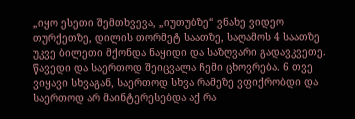„იყო ესეთი შემთხვევა, „იუთუბზე“ ვნახე ვიდეო თურქეთზე, დილის თორმეტ საათზე, საღამოს 4 საათზე უკვე ბილეთი მქონდა ნაყიდი და საზღვარი გადავკვეთე. წავედი და საერთოდ შეიცვალა ჩემი ცხოვრება. 6 თვე ვიყავი სხვაგან, საერთოდ სხვა რამეზე ვფიქრობდი და საერთოდ არ მაინტერესებდა აქ რა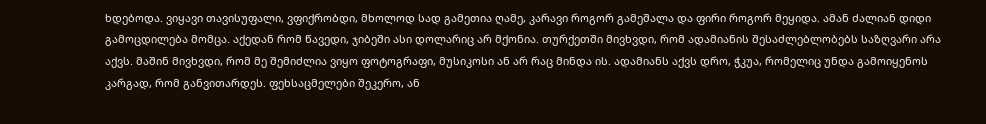ხდებოდა. ვიყავი თავისუფალი, ვფიქრობდი, მხოლოდ სად გამეთია ღამე, კარავი როგორ გამეშალა და ფირი როგორ მეყიდა. ამან ძალიან დიდი გამოცდილება მომცა. აქედან რომ წავედი, ჯიბეში ასი დოლარიც არ მქონია. თურქეთში მივხვდი, რომ ადამიანის შესაძლებლობებს საზღვარი არა აქვს. მაშინ მივხვდი, რომ მე შემიძლია ვიყო ფოტოგრაფი, მუსიკოსი ან არ რაც მინდა ის. ადამიანს აქვს დრო, ჭკუა, რომელიც უნდა გამოიყენოს კარგად, რომ განვითარდეს. ფეხსაცმელები შეკერო, ან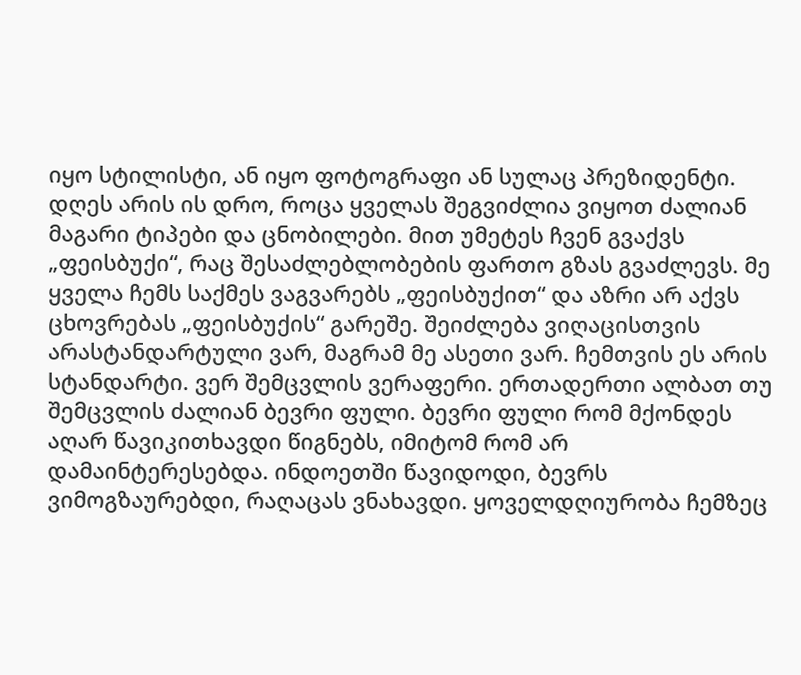იყო სტილისტი, ან იყო ფოტოგრაფი ან სულაც პრეზიდენტი. დღეს არის ის დრო, როცა ყველას შეგვიძლია ვიყოთ ძალიან მაგარი ტიპები და ცნობილები. მით უმეტეს ჩვენ გვაქვს „ფეისბუქი“, რაც შესაძლებლობების ფართო გზას გვაძლევს. მე ყველა ჩემს საქმეს ვაგვარებს „ფეისბუქით“ და აზრი არ აქვს ცხოვრებას „ფეისბუქის“ გარეშე. შეიძლება ვიღაცისთვის არასტანდარტული ვარ, მაგრამ მე ასეთი ვარ. ჩემთვის ეს არის სტანდარტი. ვერ შემცვლის ვერაფერი. ერთადერთი ალბათ თუ შემცვლის ძალიან ბევრი ფული. ბევრი ფული რომ მქონდეს აღარ წავიკითხავდი წიგნებს, იმიტომ რომ არ დამაინტერესებდა. ინდოეთში წავიდოდი, ბევრს ვიმოგზაურებდი, რაღაცას ვნახავდი. ყოველდღიურობა ჩემზეც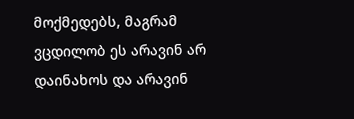მოქმედებს, მაგრამ ვცდილობ ეს არავინ არ დაინახოს და არავინ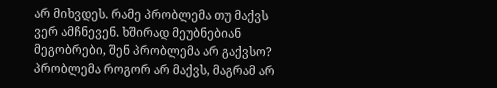არ მიხვდეს. რამე პრობლემა თუ მაქვს ვერ ამჩნევენ. ხშირად მეუბნებიან მეგობრები, შენ პრობლემა არ გაქვსო? პრობლემა როგორ არ მაქვს, მაგრამ არ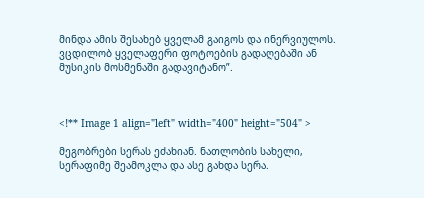მინდა ამის შესახებ ყველამ გაიგოს და ინერვიულოს. ვცდილობ ყველაფერი ფოტოების გადაღებაში ან მუსიკის მოსმენაში გადავიტანო”.



<!** Image 1 align="left" width="400" height="504" >

მეგობრები სერას ეძახიან. ნათლობის სახელი, სერაფიმე შეამოკლა და ასე გახდა სერა.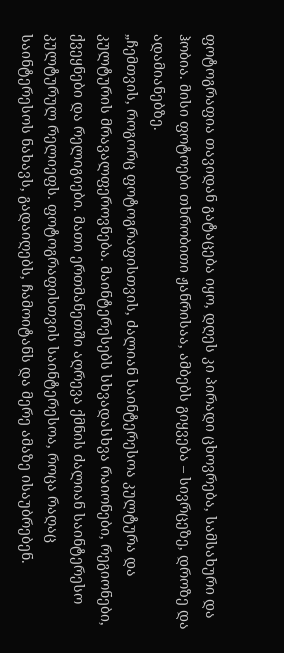ფოტოგრაფია თავიდან გატაცება იყო, დღეს კი პირადი ცხოვრება, სამსახური და ჰობია. მისი ფოტოები თხრობითი ჟანრისაა, ამბებს გიყვება – სივრცეზე, დროზე და ადამიანებზე.
„ჩემთვის, როგორც ფოტოგრაფისთვის, ძალიან საინტერესოა კულტურა და კულტურის მრავალფეროვნება. მაინტერესებს სხვადასხვა რაიონები, რეგიონები, ქვეყნები და რელიგიები. მათი ერთმანეთში აღრევა ქმნის ძალიან საინტერესო კულტურულ რელიეფს. ფოტოგრაფისთვის საინტერესოა, როცა რაღაც საინტერესოს ნახავს, გადაიღებს, ჩამოიტანს და მერე ამაზე ისაუბრებენ.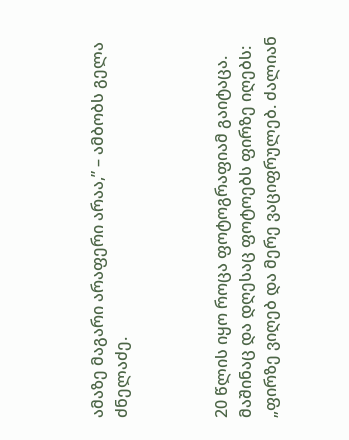ამაზე მაგარი არაფერი არაა,” – ამბობს გელა ძნელაძე.



20 წლის იყო როცა ფოტოგრაფიამ გაიტაცა. მაშინაც და დღესაც ფოტოებს ფირზე იღებს:
„ფირზე ვიღებ და მერე ვაციფრულებ. ძალიან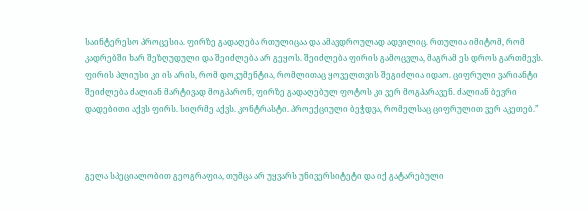საინტერესო პროცესია. ფირზე გადაღება რთულიცაა და ამავდროულად ადვილიც. რთულია იმიტომ, რომ კადრებში ხარ შეზღუდული და შეიძლება არ გეყოს. შეიძლება ფირის გამოცვლა, მაგრამ ეს დროს გართმევს. ფირის პლიუსი კი ის არის, რომ დოკუმენტია, რომლითაც ყოველთვის შეგიძლია იდაო. ციფრული ვარიანტი შეიძლება ძალიან მარტივად მოგპარონ, ფირზე გადაღებულ ფოტოს კი ვერ მოგპარავენ. ძალიან ბევრი დადებითი აქვს ფირს. სიღრმე აქვს. კონტრასტი. პროექციული ბეჭდვა, რომელსაც ციფრულით ვერ აკეთებ.”



გელა სპეციალობით გეოგრაფია, თუმცა არ უყვარს უნივერსიტეტი და იქ გატარებული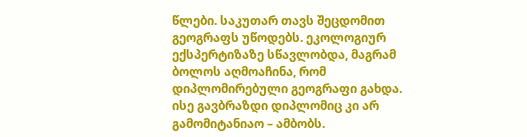წლები. საკუთარ თავს შეცდომით გეოგრაფს უწოდებს. ეკოლოგიურ ექსპერტიზაზე სწავლობდა, მაგრამ ბოლოს აღმოაჩინა, რომ დიპლომირებული გეოგრაფი გახდა. ისე გავბრაზდი დიპლომიც კი არ გამომიტანიაო – ამბობს.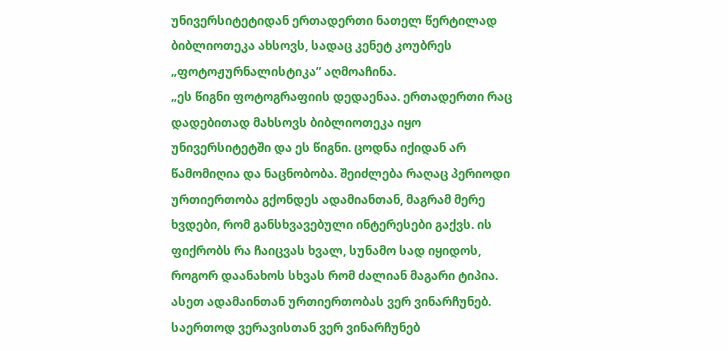უნივერსიტეტიდან ერთადერთი ნათელ წერტილად ბიბლიოთეკა ახსოვს, სადაც კენეტ კოუბრეს „ფოტოჟურნალისტიკა” აღმოაჩინა.
„ეს წიგნი ფოტოგრაფიის დედაენაა. ერთადერთი რაც დადებითად მახსოვს ბიბლიოთეკა იყო უნივერსიტეტში და ეს წიგნი. ცოდნა იქიდან არ წამომიღია და ნაცნობობა. შეიძლება რაღაც პერიოდი ურთიერთობა გქონდეს ადამიანთან, მაგრამ მერე ხვდები, რომ განსხვავებული ინტერესები გაქვს. ის ფიქრობს რა ჩაიცვას ხვალ, სუნამო სად იყიდოს, როგორ დაანახოს სხვას რომ ძალიან მაგარი ტიპია. ასეთ ადამაინთან ურთიერთობას ვერ ვინარჩუნებ. საერთოდ ვერავისთან ვერ ვინარჩუნებ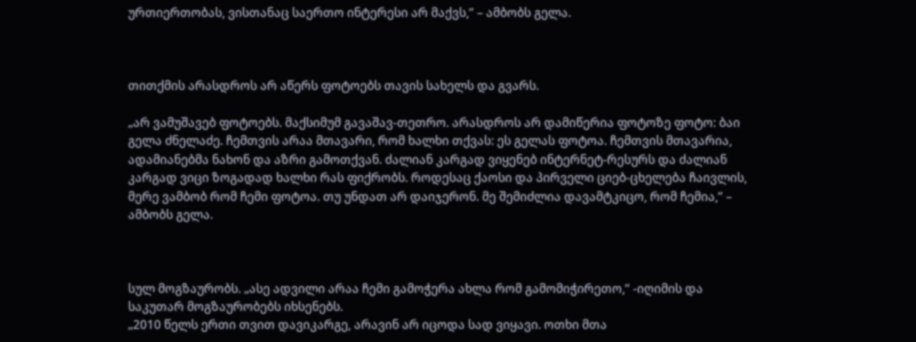ურთიერთობას, ვისთანაც საერთო ინტერესი არ მაქვს,” – ამბობს გელა.



თითქმის არასდროს არ აწერს ფოტოებს თავის სახელს და გვარს.

„არ ვამუშავებ ფოტოებს. მაქსიმუმ გავაშავ-თეთრო. არასდროს არ დამიწერია ფოტოზე ფოტო: ბაი გელა ძნელაძე. ჩემთვის არაა მთავარი, რომ ხალხი თქვას: ეს გელას ფოტოა. ჩემთვის მთავარია, ადამიანებმა ნახონ და აზრი გამოთქვან. ძალიან კარგად ვიყენებ ინტერნეტ-რესურს და ძალიან კარგად ვიცი ზოგადად ხალხი რას ფიქრობს. როდესაც ქაოსი და პირველი ციებ-ცხელება ჩაივლის, მერე ვამბობ რომ ჩემი ფოტოა. თუ უნდათ არ დაიჯერონ. მე შემიძლია დავამტკიცო, რომ ჩემია,” – ამბობს გელა.



სულ მოგზაურობს. „ასე ადვილი არაა ჩემი გამოჭერა ახლა რომ გამომიჭირეთო,” -იღიმის და საკუთარ მოგზაურობებს იხსენებს.
„2010 წელს ერთი თვით დავიკარგე, არავინ არ იცოდა სად ვიყავი. ოთხი მთა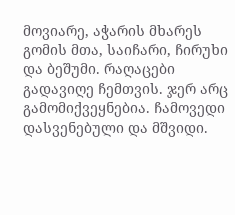მოვიარე, აჭარის მხარეს გომის მთა, საიჩარი, ჩირუხი და ბეშუმი. რაღაცები გადავიღე ჩემთვის. ჯერ არც გამომიქვეყნებია. ჩამოვედი დასვენებული და მშვიდი.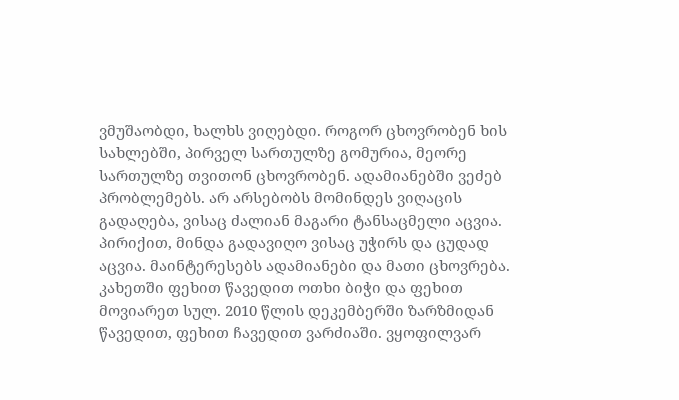ვმუშაობდი, ხალხს ვიღებდი. როგორ ცხოვრობენ ხის სახლებში, პირველ სართულზე გომურია, მეორე სართულზე თვითონ ცხოვრობენ. ადამიანებში ვეძებ პრობლემებს. არ არსებობს მომინდეს ვიღაცის გადაღება, ვისაც ძალიან მაგარი ტანსაცმელი აცვია. პირიქით, მინდა გადავიღო ვისაც უჭირს და ცუდად აცვია. მაინტერესებს ადამიანები და მათი ცხოვრება. კახეთში ფეხით წავედით ოთხი ბიჭი და ფეხით მოვიარეთ სულ. 2010 წლის დეკემბერში ზარზმიდან წავედით, ფეხით ჩავედით ვარძიაში. ვყოფილვარ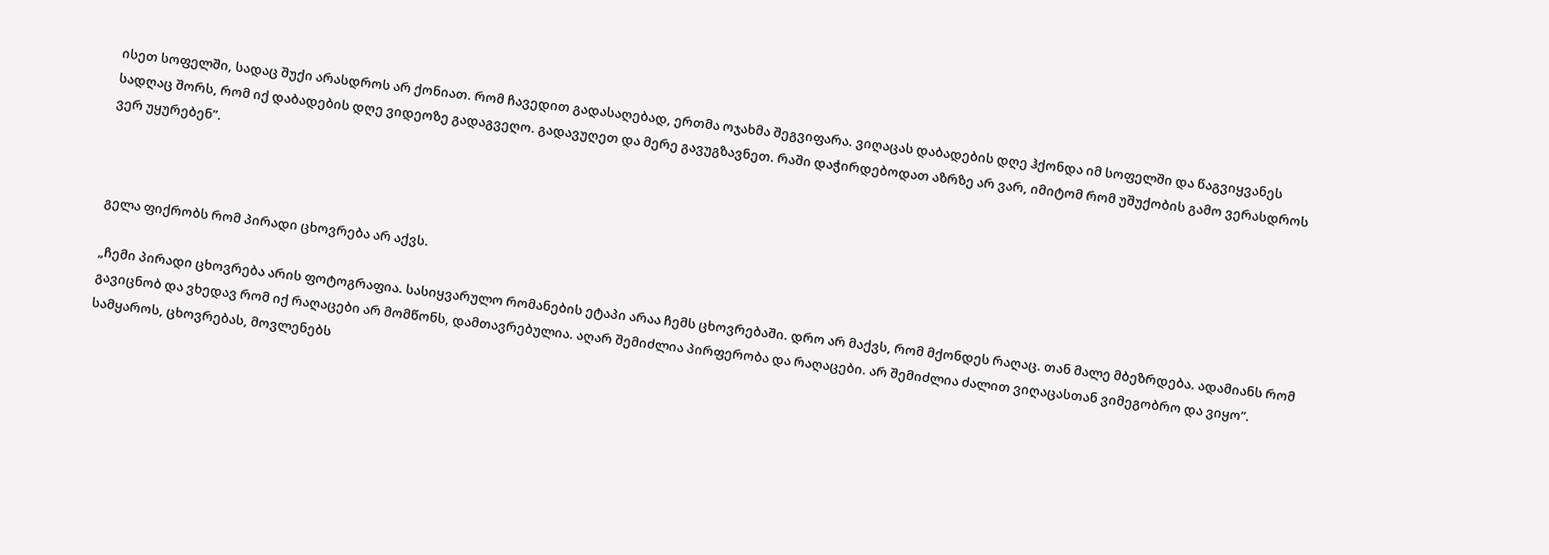ისეთ სოფელში, სადაც შუქი არასდროს არ ქონიათ. რომ ჩავედით გადასაღებად, ერთმა ოჯახმა შეგვიფარა. ვიღაცას დაბადების დღე ჰქონდა იმ სოფელში და წაგვიყვანეს სადღაც შორს, რომ იქ დაბადების დღე ვიდეოზე გადაგვეღო. გადავუღეთ და მერე გავუგზავნეთ. რაში დაჭირდებოდათ აზრზე არ ვარ, იმიტომ რომ უშუქობის გამო ვერასდროს ვერ უყურებენ”.



გელა ფიქრობს რომ პირადი ცხოვრება არ აქვს.

„ჩემი პირადი ცხოვრება არის ფოტოგრაფია. სასიყვარულო რომანების ეტაპი არაა ჩემს ცხოვრებაში. დრო არ მაქვს, რომ მქონდეს რაღაც. თან მალე მბეზრდება. ადამიანს რომ გავიცნობ და ვხედავ რომ იქ რაღაცები არ მომწონს, დამთავრებულია. აღარ შემიძლია პირფერობა და რაღაცები. არ შემიძლია ძალით ვიღაცასთან ვიმეგობრო და ვიყო”.
სამყაროს, ცხოვრებას, მოვლენებს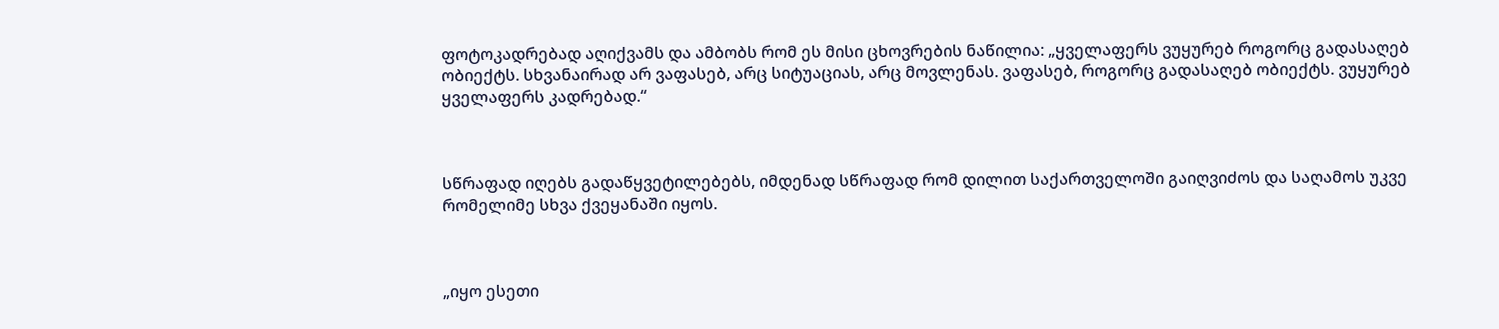ფოტოკადრებად აღიქვამს და ამბობს რომ ეს მისი ცხოვრების ნაწილია: „ყველაფერს ვუყურებ როგორც გადასაღებ ობიექტს. სხვანაირად არ ვაფასებ, არც სიტუაციას, არც მოვლენას. ვაფასებ, როგორც გადასაღებ ობიექტს. ვუყურებ ყველაფერს კადრებად.“



სწრაფად იღებს გადაწყვეტილებებს, იმდენად სწრაფად რომ დილით საქართველოში გაიღვიძოს და საღამოს უკვე რომელიმე სხვა ქვეყანაში იყოს.



„იყო ესეთი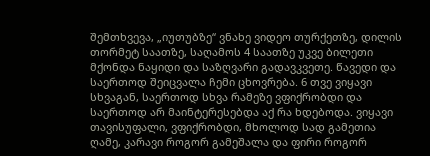შემთხვევა, „იუთუბზე“ ვნახე ვიდეო თურქეთზე, დილის თორმეტ საათზე, საღამოს 4 საათზე უკვე ბილეთი მქონდა ნაყიდი და საზღვარი გადავკვეთე. წავედი და საერთოდ შეიცვალა ჩემი ცხოვრება. 6 თვე ვიყავი სხვაგან, საერთოდ სხვა რამეზე ვფიქრობდი და საერთოდ არ მაინტერესებდა აქ რა ხდებოდა. ვიყავი თავისუფალი, ვფიქრობდი, მხოლოდ სად გამეთია ღამე, კარავი როგორ გამეშალა და ფირი როგორ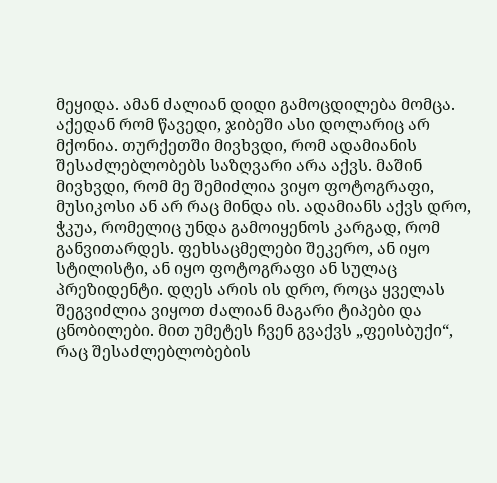მეყიდა. ამან ძალიან დიდი გამოცდილება მომცა. აქედან რომ წავედი, ჯიბეში ასი დოლარიც არ მქონია. თურქეთში მივხვდი, რომ ადამიანის შესაძლებლობებს საზღვარი არა აქვს. მაშინ მივხვდი, რომ მე შემიძლია ვიყო ფოტოგრაფი, მუსიკოსი ან არ რაც მინდა ის. ადამიანს აქვს დრო, ჭკუა, რომელიც უნდა გამოიყენოს კარგად, რომ განვითარდეს. ფეხსაცმელები შეკერო, ან იყო სტილისტი, ან იყო ფოტოგრაფი ან სულაც პრეზიდენტი. დღეს არის ის დრო, როცა ყველას შეგვიძლია ვიყოთ ძალიან მაგარი ტიპები და ცნობილები. მით უმეტეს ჩვენ გვაქვს „ფეისბუქი“, რაც შესაძლებლობების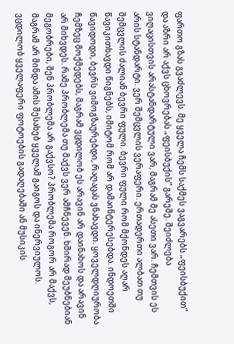ფართო გზას გვაძლევს. მე ყველა ჩემს საქმეს ვაგვარებს „ფეისბუქით“ და აზრი არ აქვს ცხოვრებას „ფეისბუქის“ გარეშე. შეიძლება ვიღაცისთვის არასტანდარტული ვარ, მაგრამ მე ასეთი ვარ. ჩემთვის ეს არის სტანდარტი. ვერ შემცვლის ვერაფერი. ერთადერთი ალბათ თუ შემცვლის ძალიან ბევრი ფული. ბევრი ფული რომ მქონდეს აღარ წავიკითხავდი წიგნებს, იმიტომ რომ არ დამაინტერესებდა. ინდოეთში წავიდოდი, ბევრს ვიმოგზაურებდი, რაღაცას ვნახავდი. ყოველდღიურობა ჩემზეც მოქმედებს, მაგრამ ვცდილობ ეს არავინ არ დაინახოს და არავინ არ მიხვდეს. რამე პრობლემა თუ მაქვს ვერ ამჩნევენ. ხშირად მეუბნებიან მეგობრები, შენ პრობლემა არ გაქვსო? პრობლემა როგორ არ მაქვს, მაგრამ არ მინდა ამის შესახებ ყველამ გაიგოს და ინერვიულოს. ვცდილობ ყველაფერი ფოტოების გადაღებაში ან მუსიკის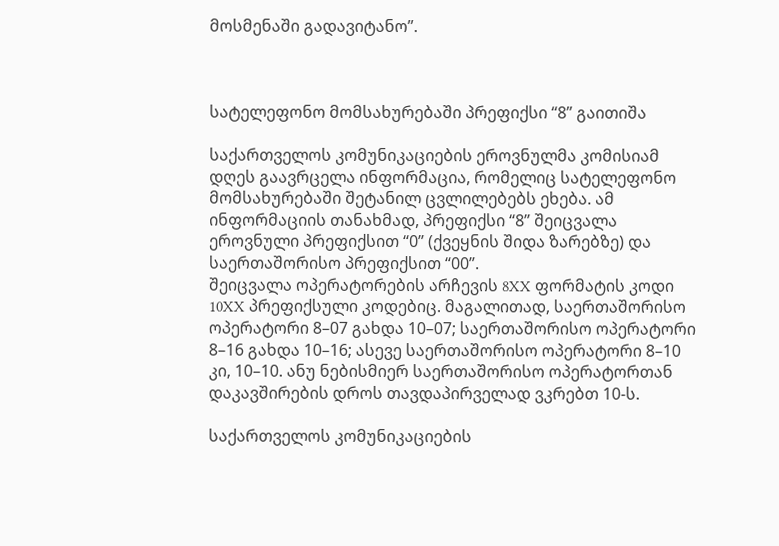მოსმენაში გადავიტანო”.



სატელეფონო მომსახურებაში პრეფიქსი “8” გაითიშა

საქართველოს კომუნიკაციების ეროვნულმა კომისიამ დღეს გაავრცელა ინფორმაცია, რომელიც სატელეფონო მომსახურებაში შეტანილ ცვლილებებს ეხება. ამ ინფორმაციის თანახმად, პრეფიქსი “8” შეიცვალა ეროვნული პრეფიქსით “0” (ქვეყნის შიდა ზარებზე) და საერთაშორისო პრეფიქსით “00”.
შეიცვალა ოპერატორების არჩევის 8XX ფორმატის კოდი 10XX პრეფიქსული კოდებიც. მაგალითად, საერთაშორისო ოპერატორი 8–07 გახდა 10–07; საერთაშორისო ოპერატორი 8–16 გახდა 10–16; ასევე საერთაშორისო ოპერატორი 8–10 კი, 10–10. ანუ ნებისმიერ საერთაშორისო ოპერატორთან დაკავშირების დროს თავდაპირველად ვკრებთ 10-ს.

საქართველოს კომუნიკაციების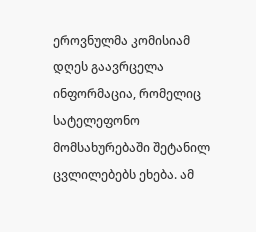ეროვნულმა კომისიამ დღეს გაავრცელა ინფორმაცია, რომელიც სატელეფონო მომსახურებაში შეტანილ ცვლილებებს ეხება. ამ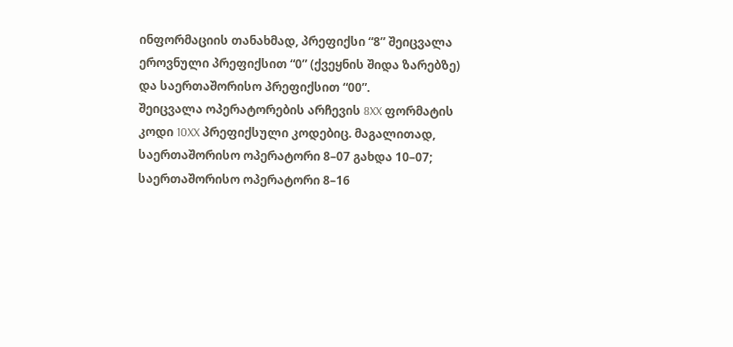ინფორმაციის თანახმად, პრეფიქსი “8” შეიცვალა ეროვნული პრეფიქსით “0” (ქვეყნის შიდა ზარებზე) და საერთაშორისო პრეფიქსით “00”.
შეიცვალა ოპერატორების არჩევის 8XX ფორმატის კოდი 10XX პრეფიქსული კოდებიც. მაგალითად, საერთაშორისო ოპერატორი 8–07 გახდა 10–07; საერთაშორისო ოპერატორი 8–16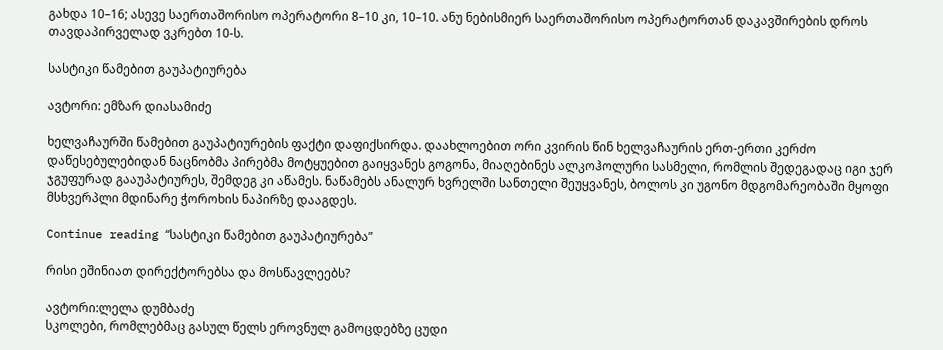გახდა 10–16; ასევე საერთაშორისო ოპერატორი 8–10 კი, 10–10. ანუ ნებისმიერ საერთაშორისო ოპერატორთან დაკავშირების დროს თავდაპირველად ვკრებთ 10-ს.

სასტიკი წამებით გაუპატიურება

ავტორი: ემზარ დიასამიძე

ხელვაჩაურში წამებით გაუპატიურების ფაქტი დაფიქსირდა. დაახლოებით ორი კვირის წინ ხელვაჩაურის ერთ-ერთი კერძო დაწესებულებიდან ნაცნობმა პირებმა მოტყუებით გაიყვანეს გოგონა, მიაღებინეს ალკოჰოლური სასმელი, რომლის შედეგადაც იგი ჯერ ჯგუფურად გააუპატიურეს, შემდეგ კი აწამეს. ნაწამებს ანალურ ხვრელში სანთელი შეუყვანეს, ბოლოს კი უგონო მდგომარეობაში მყოფი მსხვერპლი მდინარე ჭოროხის ნაპირზე დააგდეს.

Continue reading “სასტიკი წამებით გაუპატიურება”

რისი ეშინიათ დირექტორებსა და მოსწავლეებს?

ავტორი:ლელა დუმბაძე
სკოლები, რომლებმაც გასულ წელს ეროვნულ გამოცდებზე ცუდი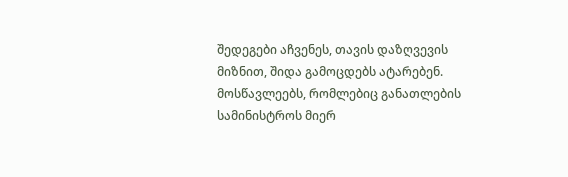შედეგები აჩვენეს, თავის დაზღვევის მიზნით, შიდა გამოცდებს ატარებენ. მოსწავლეებს, რომლებიც განათლების სამინისტროს მიერ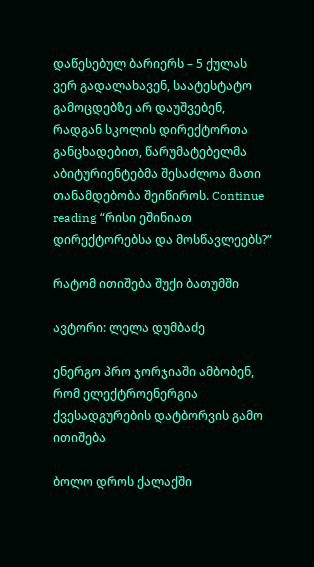დაწესებულ ბარიერს – 5 ქულას ვერ გადალახავენ, საატესტატო გამოცდებზე არ დაუშვებენ, რადგან სკოლის დირექტორთა განცხადებით, წარუმატებელმა აბიტურიენტებმა შესაძლოა მათი თანამდებობა შეიწიროს. Continue reading “რისი ეშინიათ დირექტორებსა და მოსწავლეებს?”

რატომ ითიშება შუქი ბათუმში

ავტორი: ლელა დუმბაძე

ენერგო პრო ჯორჯიაში ამბობენ, რომ ელექტროენერგია ქვესადგურების დატბორვის გამო ითიშება

ბოლო დროს ქალაქში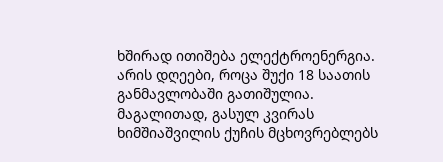ხშირად ითიშება ელექტროენერგია. არის დღეები, როცა შუქი 18 საათის განმავლობაში გათიშულია. მაგალითად, გასულ კვირას ხიმშიაშვილის ქუჩის მცხოვრებლებს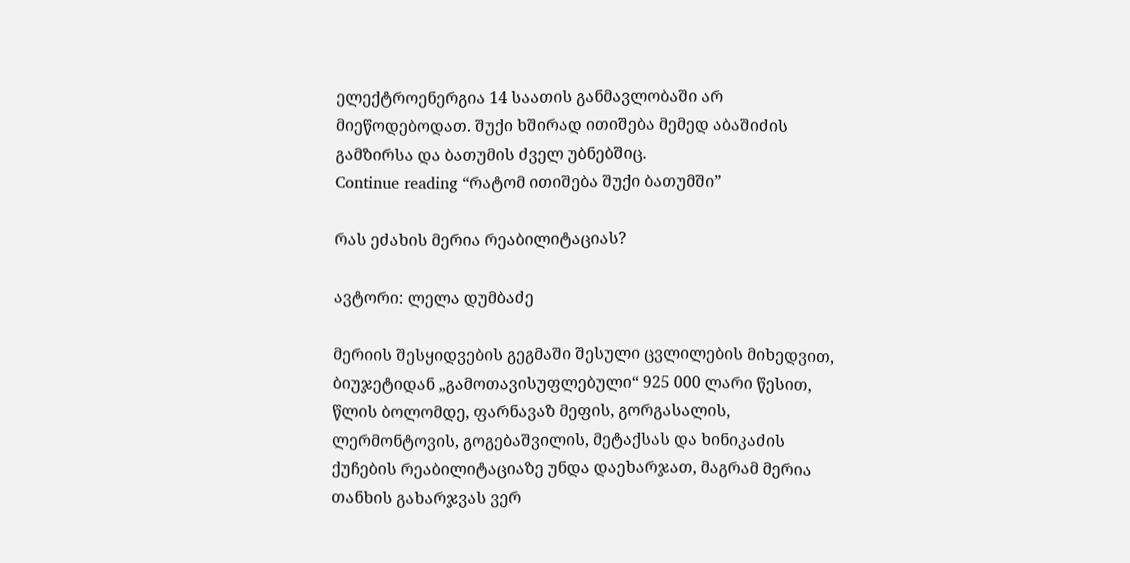ელექტროენერგია 14 საათის განმავლობაში არ მიეწოდებოდათ. შუქი ხშირად ითიშება მემედ აბაშიძის გამზირსა და ბათუმის ძველ უბნებშიც.
Continue reading “რატომ ითიშება შუქი ბათუმში”

რას ეძახის მერია რეაბილიტაციას?

ავტორი: ლელა დუმბაძე

მერიის შესყიდვების გეგმაში შესული ცვლილების მიხედვით, ბიუჯეტიდან „გამოთავისუფლებული“ 925 000 ლარი წესით, წლის ბოლომდე, ფარნავაზ მეფის, გორგასალის, ლერმონტოვის, გოგებაშვილის, მეტაქსას და ხინიკაძის ქუჩების რეაბილიტაციაზე უნდა დაეხარჯათ, მაგრამ მერია თანხის გახარჯვას ვერ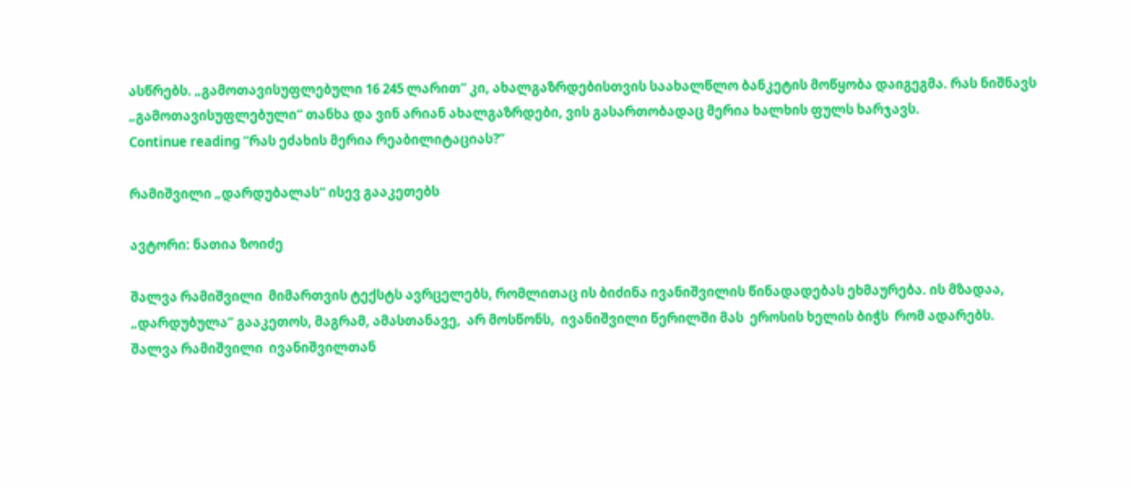ასწრებს. „გამოთავისუფლებული 16 245 ლარით“ კი, ახალგაზრდებისთვის საახალწლო ბანკეტის მოწყობა დაიგეგმა. რას ნიშნავს „გამოთავისუფლებული“ თანხა და ვინ არიან ახალგაზრდები, ვის გასართობადაც მერია ხალხის ფულს ხარჯავს.
Continue reading “რას ეძახის მერია რეაბილიტაციას?”

რამიშვილი „დარდუბალას“ ისევ გააკეთებს

ავტორი: ნათია ზოიძე

შალვა რამიშვილი  მიმართვის ტექსტს ავრცელებს, რომლითაც ის ბიძინა ივანიშვილის წინადადებას ეხმაურება. ის მზადაა, „დარდუბულა“ გააკეთოს, მაგრამ, ამასთანავე,  არ მოსწონს,  ივანიშვილი წერილში მას  ეროსის ხელის ბიჭს  რომ ადარებს. შალვა რამიშვილი  ივანიშვილთან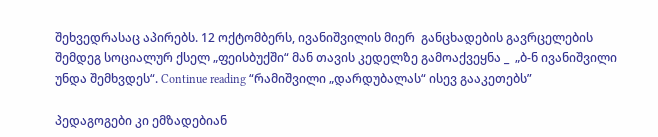შეხვედრასაც აპირებს. 12 ოქტომბერს, ივანიშვილის მიერ  განცხადების გავრცელების შემდეგ სოციალურ ქსელ „ფეისბუქში“ მან თავის კედელზე გამოაქვეყნა _  „ბ-ნ ივანიშვილი უნდა შემხვდეს“. Continue reading “რამიშვილი „დარდუბალას“ ისევ გააკეთებს”

პედაგოგები კი ემზადებიან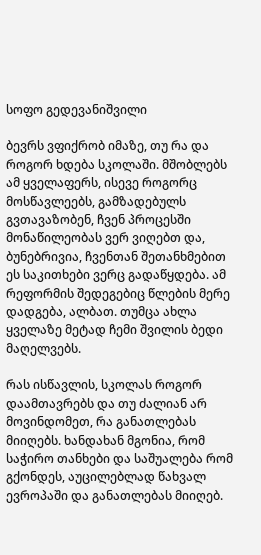სოფო გედევანიშვილი

ბევრს ვფიქრობ იმაზე, თუ რა და როგორ ხდება სკოლაში. მშობლებს ამ ყველაფერს, ისევე როგორც მოსწავლეებს, გამზადებულს გვთავაზობენ, ჩვენ პროცესში მონაწილეობას ვერ ვიღებთ და, ბუნებრივია, ჩვენთან შეთანხმებით ეს საკითხები ვერც გადაწყდება. ამ რეფორმის შედეგებიც წლების მერე დადგება, ალბათ. თუმცა ახლა ყველაზე მეტად ჩემი შვილის ბედი მაღელვებს.

რას ისწავლის, სკოლას როგორ დაამთავრებს და თუ ძალიან არ მოვინდომეთ, რა განათლებას მიიღებს. ხანდახან მგონია, რომ საჭირო თანხები და საშუალება რომ გქონდეს, აუცილებლად წახვალ ევროპაში და განათლებას მიიღებ.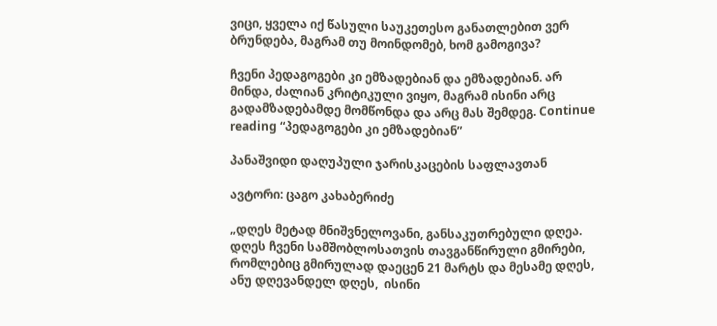ვიცი, ყველა იქ წასული საუკეთესო განათლებით ვერ ბრუნდება, მაგრამ თუ მოინდომებ, ხომ გამოგივა?

ჩვენი პედაგოგები კი ემზადებიან და ემზადებიან. არ მინდა, ძალიან კრიტიკული ვიყო, მაგრამ ისინი არც გადამზადებამდე მომწონდა და არც მას შემდეგ. Continue reading “პედაგოგები კი ემზადებიან”

პანაშვიდი დაღუპული ჯარისკაცების საფლავთან

ავტორი: ცაგო კახაბერიძე

„დღეს მეტად მნიშვნელოვანი, განსაკუთრებული დღეა. დღეს ჩვენი სამშობლოსათვის თავგანწირული გმირები, რომლებიც გმირულად დაეცენ 21 მარტს და მესამე დღეს, ანუ დღევანდელ დღეს,  ისინი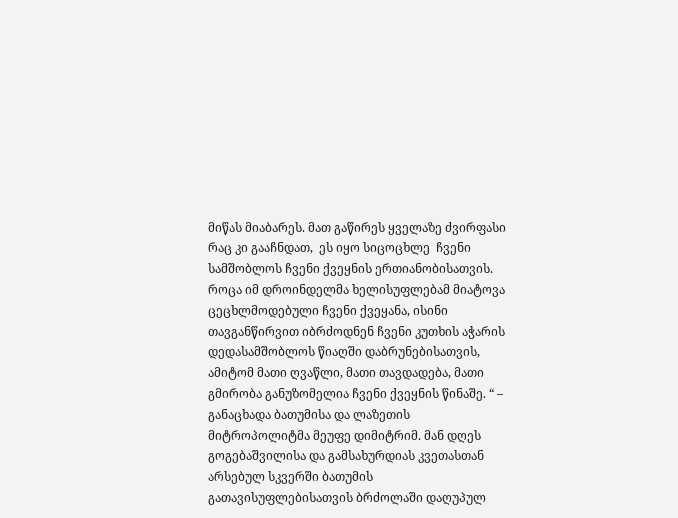მიწას მიაბარეს. მათ გაწირეს ყველაზე ძვირფასი რაც კი გააჩნდათ,  ეს იყო სიცოცხლე  ჩვენი სამშობლოს ჩვენი ქვეყნის ერთიანობისათვის. როცა იმ დროინდელმა ხელისუფლებამ მიატოვა ცეცხლმოდებული ჩვენი ქვეყანა, ისინი თავგანწირვით იბრძოდნენ ჩვენი კუთხის აჭარის დედასამშობლოს წიაღში დაბრუნებისათვის, ამიტომ მათი ღვაწლი, მათი თავდადება, მათი გმირობა განუზომელია ჩვენი ქვეყნის წინაშე. “ – განაცხადა ბათუმისა და ლაზეთის მიტროპოლიტმა მეუფე დიმიტრიმ. მან დღეს გოგებაშვილისა და გამსახურდიას კვეთასთან არსებულ სკვერში ბათუმის გათავისუფლებისათვის ბრძოლაში დაღუპულ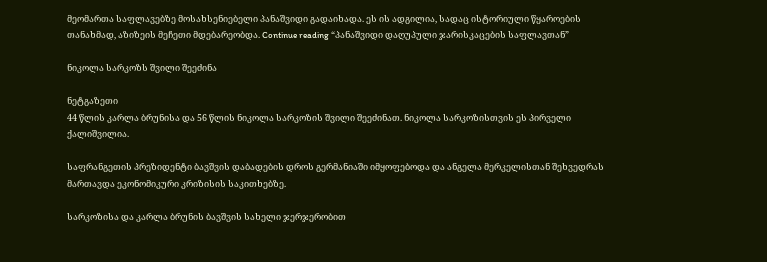მეომართა საფლავებზე მოსახსენიებელი პანაშვიდი გადაიხადა. ეს ის ადგილია, სადაც ისტორიული წყაროების თანახმად, აზიზეის მეჩეთი მდებარეობდა. Continue reading “პანაშვიდი დაღუპული ჯარისკაცების საფლავთან”

ნიკოლა სარკოზს შვილი შეეძინა

ნეტგაზეთი
44 წლის კარლა ბრუნისა და 56 წლის ნიკოლა სარკოზის შვილი შეეძინათ. ნიკოლა სარკოზისთვის ეს პირველი ქალიშვილია.

საფრანგეთის პრეზიდენტი ბავშვის დაბადების დროს გერმანიაში იმყოფებოდა და ანგელა მერკელისთან შეხვედრას მართავდა ეკონომიკური კრიზისის საკითხებზე.

სარკოზისა და კარლა ბრუნის ბავშვის სახელი ჯერჯერობით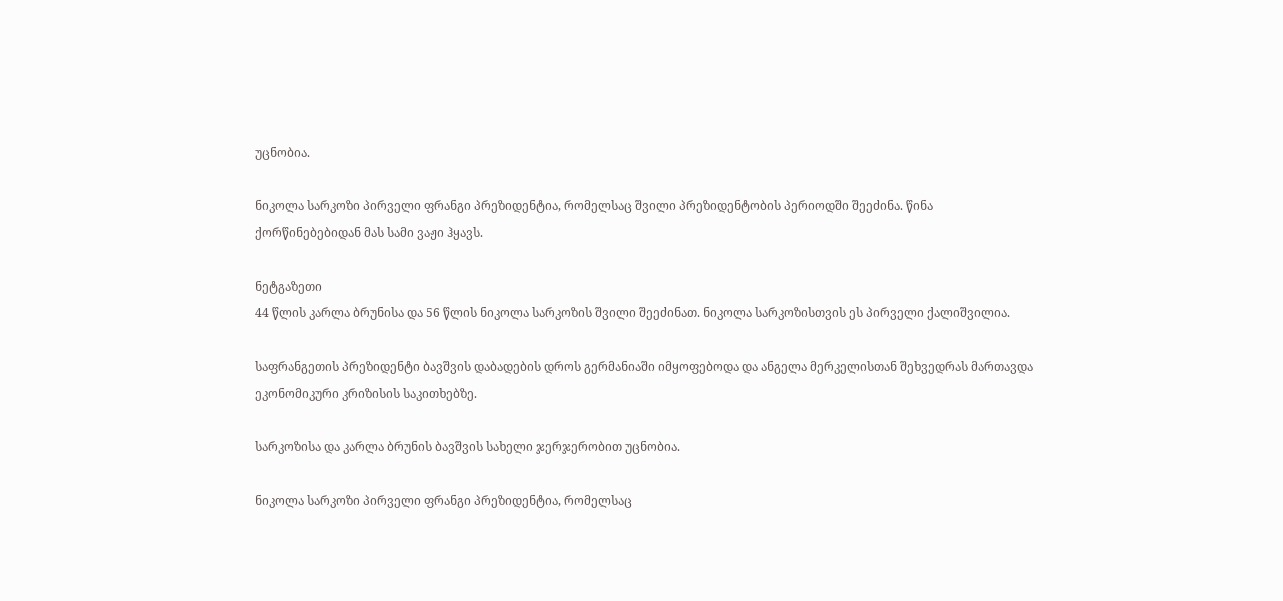უცნობია.

ნიკოლა სარკოზი პირველი ფრანგი პრეზიდენტია, რომელსაც შვილი პრეზიდენტობის პერიოდში შეეძინა. წინა ქორწინებებიდან მას სამი ვაჟი ჰყავს.

ნეტგაზეთი
44 წლის კარლა ბრუნისა და 56 წლის ნიკოლა სარკოზის შვილი შეეძინათ. ნიკოლა სარკოზისთვის ეს პირველი ქალიშვილია.

საფრანგეთის პრეზიდენტი ბავშვის დაბადების დროს გერმანიაში იმყოფებოდა და ანგელა მერკელისთან შეხვედრას მართავდა ეკონომიკური კრიზისის საკითხებზე.

სარკოზისა და კარლა ბრუნის ბავშვის სახელი ჯერჯერობით უცნობია.

ნიკოლა სარკოზი პირველი ფრანგი პრეზიდენტია, რომელსაც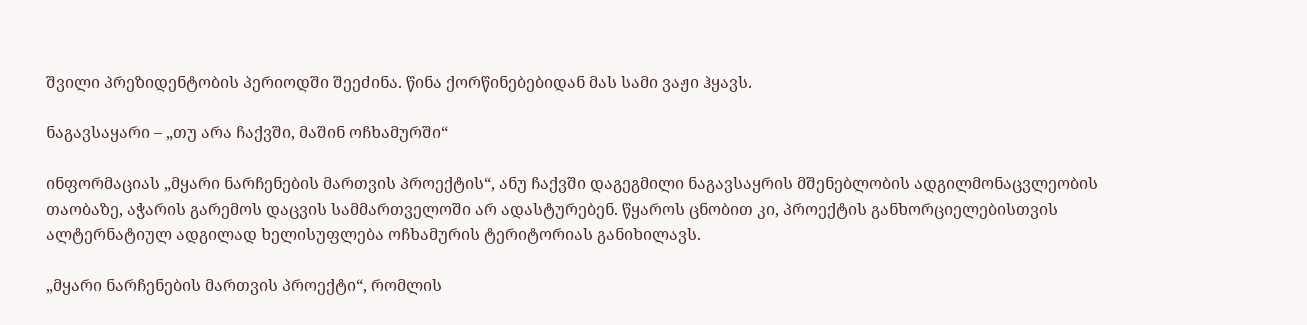შვილი პრეზიდენტობის პერიოდში შეეძინა. წინა ქორწინებებიდან მას სამი ვაჟი ჰყავს.

ნაგავსაყარი – „თუ არა ჩაქვში, მაშინ ოჩხამურში“

ინფორმაციას „მყარი ნარჩენების მართვის პროექტის“, ანუ ჩაქვში დაგეგმილი ნაგავსაყრის მშენებლობის ადგილმონაცვლეობის თაობაზე, აჭარის გარემოს დაცვის სამმართველოში არ ადასტურებენ. წყაროს ცნობით კი, პროექტის განხორციელებისთვის ალტერნატიულ ადგილად ხელისუფლება ოჩხამურის ტერიტორიას განიხილავს.

„მყარი ნარჩენების მართვის პროექტი“, რომლის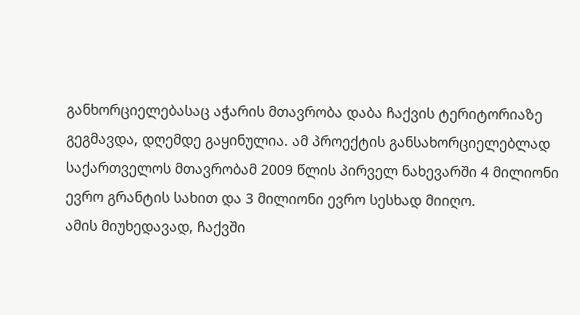განხორციელებასაც აჭარის მთავრობა დაბა ჩაქვის ტერიტორიაზე გეგმავდა, დღემდე გაყინულია. ამ პროექტის განსახორციელებლად საქართველოს მთავრობამ 2009 წლის პირველ ნახევარში 4 მილიონი ევრო გრანტის სახით და 3 მილიონი ევრო სესხად მიიღო.
ამის მიუხედავად, ჩაქვში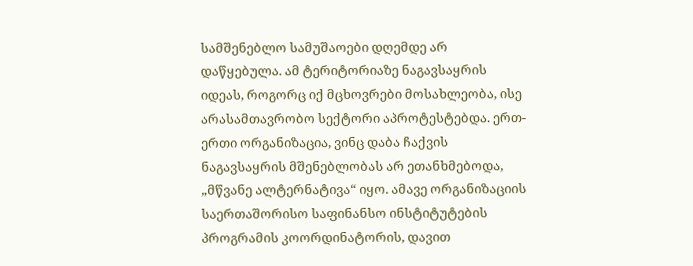სამშენებლო სამუშაოები დღემდე არ დაწყებულა. ამ ტერიტორიაზე ნაგავსაყრის იდეას, როგორც იქ მცხოვრები მოსახლეობა, ისე არასამთავრობო სექტორი აპროტესტებდა. ერთ-ერთი ორგანიზაცია, ვინც დაბა ჩაქვის ნაგავსაყრის მშენებლობას არ ეთანხმებოდა, „მწვანე ალტერნატივა“ იყო. ამავე ორგანიზაციის საერთაშორისო საფინანსო ინსტიტუტების პროგრამის კოორდინატორის, დავით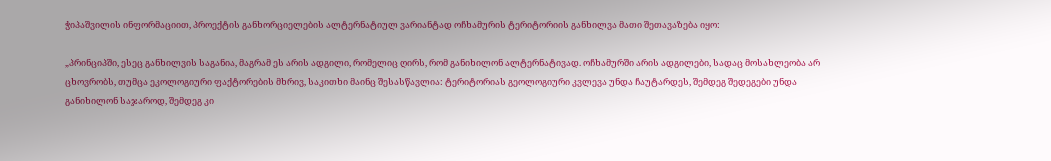ჭიპაშვილის ინფორმაციით, პროექტის განხორციელების ალტერნატიულ ვარიანტად ოჩხამურის ტერიტორიის განხილვა მათი შეთავაზება იყო:

„პრინციპში, ესეც განხილვის საგანია, მაგრამ ეს არის ადგილი, რომელიც ღირს, რომ განიხილონ ალტერნატივად. ოჩხამურში არის ადგილები, სადაც მოსახლეობა არ ცხოვრობს, თუმცა ეკოლოგიური ფაქტორების მხრივ, საკითხი მაინც შესასწავლია: ტერიტორიას გეოლოგიური კვლევა უნდა ჩაუტარდეს, შემდეგ შედეგები უნდა განიხილონ საჯაროდ, შემდეგ კი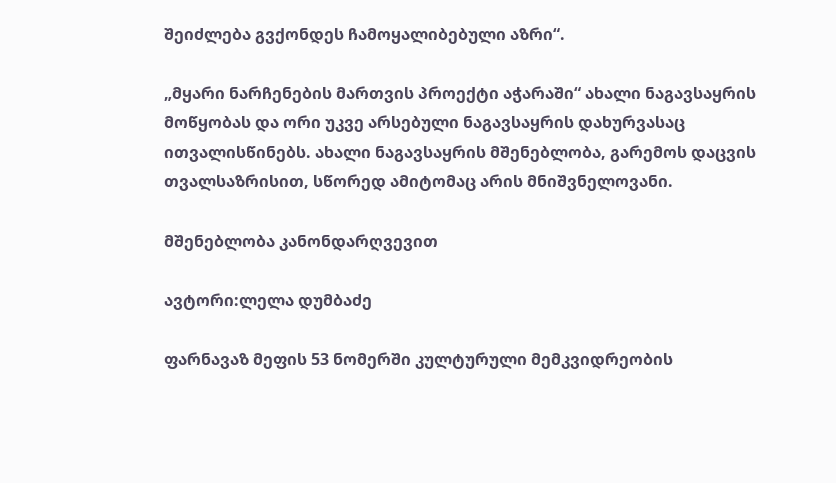შეიძლება გვქონდეს ჩამოყალიბებული აზრი“.

„მყარი ნარჩენების მართვის პროექტი აჭარაში“ ახალი ნაგავსაყრის მოწყობას და ორი უკვე არსებული ნაგავსაყრის დახურვასაც ითვალისწინებს. ახალი ნაგავსაყრის მშენებლობა, გარემოს დაცვის თვალსაზრისით, სწორედ ამიტომაც არის მნიშვნელოვანი.

მშენებლობა კანონდარღვევით

ავტორი:ლელა დუმბაძე

ფარნავაზ მეფის 53 ნომერში კულტურული მემკვიდრეობის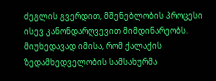ძეგლის გვერდით, მშენებლობის პროცესი ისევ კანონდარღვევით მიმდინარეობს. მიუხედავად იმისა, რომ ქალაქის ზედამხედველობის სამსახურმა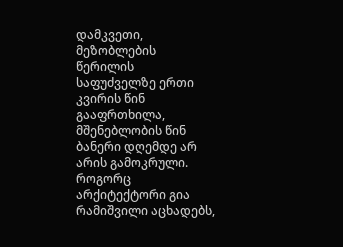დამკვეთი, მეზობლების წერილის საფუძველზე ერთი კვირის წინ გააფრთხილა, მშენებლობის წინ ბანერი დღემდე არ არის გამოკრული. როგორც არქიტექტორი გია რამიშვილი აცხადებს,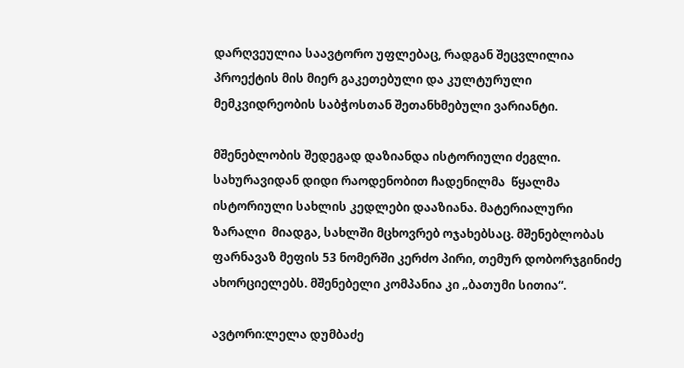დარღვეულია საავტორო უფლებაც, რადგან შეცვლილია პროექტის მის მიერ გაკეთებული და კულტურული მემკვიდრეობის საბჭოსთან შეთანხმებული ვარიანტი.

მშენებლობის შედეგად დაზიანდა ისტორიული ძეგლი. სახურავიდან დიდი რაოდენობით ჩადენილმა  წყალმა ისტორიული სახლის კედლები დააზიანა. მატერიალური ზარალი  მიადგა, სახლში მცხოვრებ ოჯახებსაც. მშენებლობას ფარნავაზ მეფის 53 ნომერში კერძო პირი, თემურ დობორჯგინიძე ახორციელებს. მშენებელი კომპანია კი „ბათუმი სითია“.

ავტორი:ლელა დუმბაძე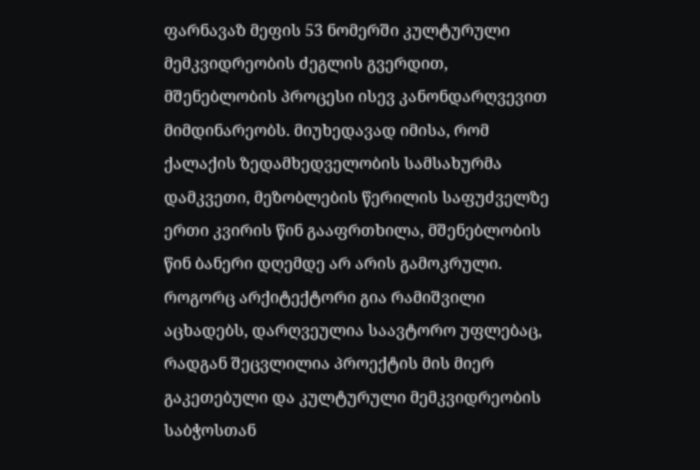ფარნავაზ მეფის 53 ნომერში კულტურული მემკვიდრეობის ძეგლის გვერდით, მშენებლობის პროცესი ისევ კანონდარღვევით მიმდინარეობს. მიუხედავად იმისა, რომ ქალაქის ზედამხედველობის სამსახურმა დამკვეთი, მეზობლების წერილის საფუძველზე ერთი კვირის წინ გააფრთხილა, მშენებლობის წინ ბანერი დღემდე არ არის გამოკრული. როგორც არქიტექტორი გია რამიშვილი აცხადებს, დარღვეულია საავტორო უფლებაც, რადგან შეცვლილია პროექტის მის მიერ გაკეთებული და კულტურული მემკვიდრეობის საბჭოსთან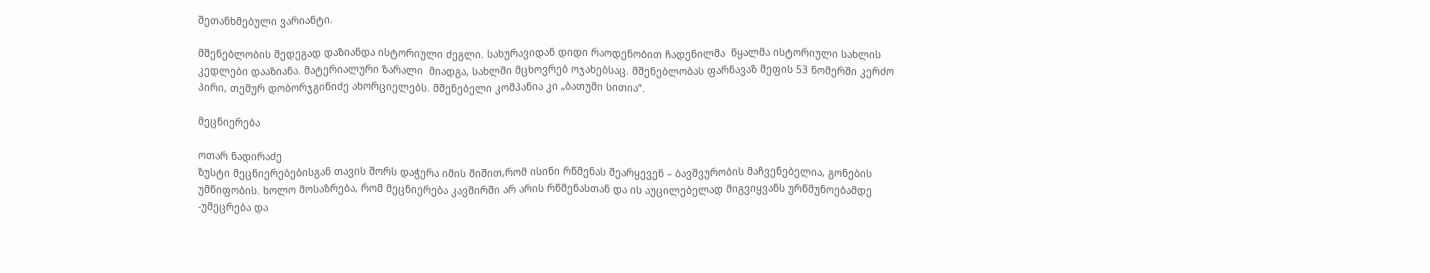შეთანხმებული ვარიანტი.

მშენებლობის შედეგად დაზიანდა ისტორიული ძეგლი. სახურავიდან დიდი რაოდენობით ჩადენილმა  წყალმა ისტორიული სახლის კედლები დააზიანა. მატერიალური ზარალი  მიადგა, სახლში მცხოვრებ ოჯახებსაც. მშენებლობას ფარნავაზ მეფის 53 ნომერში კერძო პირი, თემურ დობორჯგინიძე ახორციელებს. მშენებელი კომპანია კი „ბათუმი სითია“.

მეცნიერება

ოთარ ნადირაძე
ზუსტი მეცნიერებებისგან თავის შორს დაჭერა იმის შიშით,რომ ისინი რწმენას შეარყევენ – ბავშვურობის მაჩვენებელია, გონების უმწიფობის. ხოლო მოსაზრება, რომ მეცნიერება კავშირში არ არის რწმენასთან და ის აუცილებელად მიგვიყვანს ურწმუნოებამდე -უმეცრება და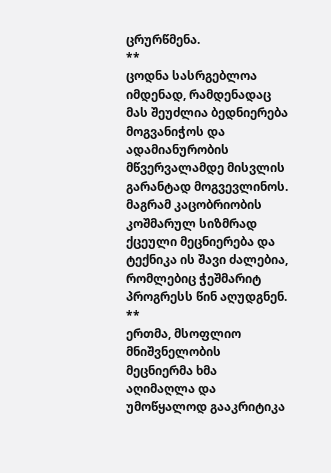ცრურწმენა.
**
ცოდნა სასრგებლოა იმდენად, რამდენადაც მას შეუძლია ბედნიერება მოგვანიჭოს და ადამიანურობის მწვერვალამდე მისვლის გარანტად მოგვევლინოს. მაგრამ კაცობრიობის კოშმარულ სიზმრად ქცეული მეცნიერება და ტექნიკა ის შავი ძალებია, რომლებიც ჭეშმარიტ პროგრესს წინ აღუდგნენ.
**
ერთმა, მსოფლიო მნიშვნელობის მეცნიერმა ხმა აღიმაღლა და უმოწყალოდ გააკრიტიკა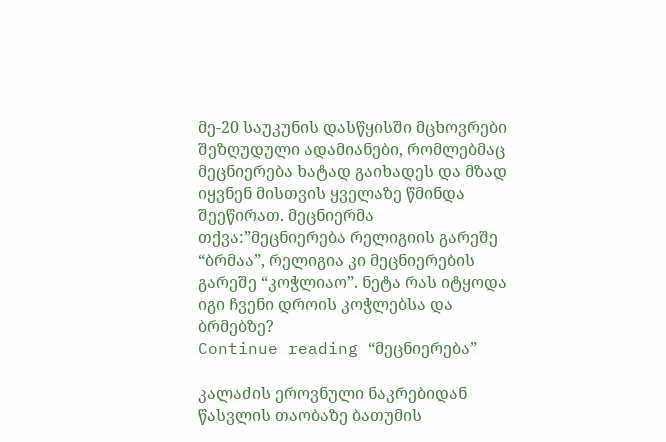მე-20 საუკუნის დასწყისში მცხოვრები შეზღუდული ადამიანები, რომლებმაც მეცნიერება ხატად გაიხადეს და მზად იყვნენ მისთვის ყველაზე წმინდა შეეწირათ. მეცნიერმა თქვა:”მეცნიერება რელიგიის გარეშე “ბრმაა”, რელიგია კი მეცნიერების გარეშე “კოჭლიაო”. ნეტა რას იტყოდა იგი ჩვენი დროის კოჭლებსა და ბრმებზე?
Continue reading “მეცნიერება”

კალაძის ეროვნული ნაკრებიდან წასვლის თაობაზე ბათუმის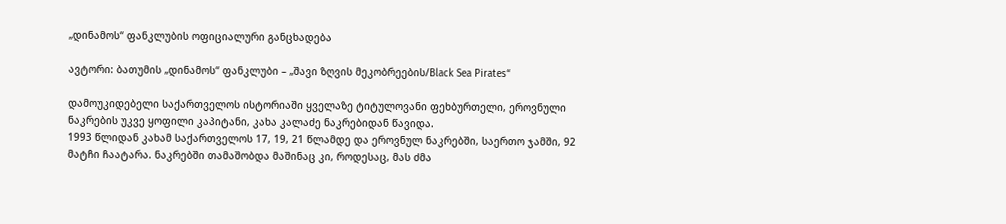„დინამოს“ ფანკლუბის ოფიციალური განცხადება

ავტორი: ბათუმის „დინამოს“ ფანკლუბი – „შავი ზღვის მეკობრეების/Black Sea Pirates“

დამოუკიდებელი საქართველოს ისტორიაში ყველაზე ტიტულოვანი ფეხბურთელი, ეროვნული ნაკრების უკვე ყოფილი კაპიტანი, კახა კალაძე ნაკრებიდან წავიდა.
1993 წლიდან კახამ საქართველოს 17, 19, 21 წლამდე და ეროვნულ ნაკრებში, საერთო ჯამში, 92 მატჩი ჩაატარა. ნაკრებში თამაშობდა მაშინაც კი, როდესაც, მას ძმა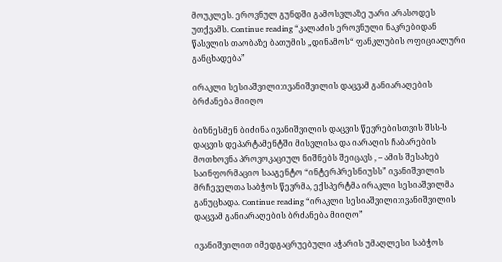მოუკლეს. ეროვნულ გუნდში გამოსვლაზე უარი არასოდეს უთქვამს. Continue reading “კალაძის ეროვნული ნაკრებიდან წასვლის თაობაზე ბათუმის „დინამოს“ ფანკლუბის ოფიციალური განცხადება”

ირაკლი სესიაშვილი:ივანიშვილის დაცვამ განიარაღების ბრძანება მიიღო

ბიზნესმენ ბიძინა ივანიშვილის დაცვის წევრებისთვის შსს-ს დაცვის დეპარტამენტში მისვლისა და იარაღის ჩაბარების მოთხოვნა პროვოკაციულ ნიშნებს შეიცავს , – ამის შესახებ საინფორმაციო სააგენტო “ინტერპრესნიუსს” ივანიშვილის მრჩეველთა საბჭოს წევრმა, ექსპერტმა ირაკლი სესიაშვილმა განუცხადა. Continue reading “ირაკლი სესიაშვილი:ივანიშვილის დაცვამ განიარაღების ბრძანება მიიღო”

ივანიშვილით იმედგაცრუებული აჭარის უმაღლესი საბჭოს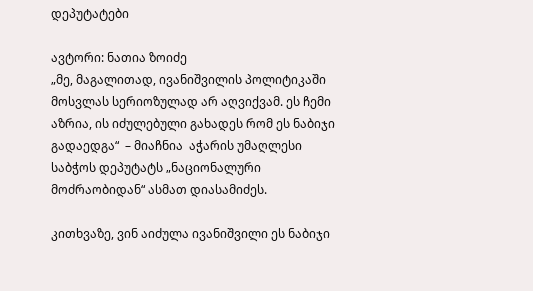დეპუტატები

ავტორი: ნათია ზოიძე
„მე, მაგალითად, ივანიშვილის პოლიტიკაში მოსვლას სერიოზულად არ აღვიქვამ. ეს ჩემი აზრია, ის იძულებული გახადეს რომ ეს ნაბიჯი გადაედგა“  – მიაჩნია  აჭარის უმაღლესი საბჭოს დეპუტატს „ნაციონალური მოძრაობიდან“ ასმათ დიასამიძეს.

კითხვაზე, ვინ აიძულა ივანიშვილი ეს ნაბიჯი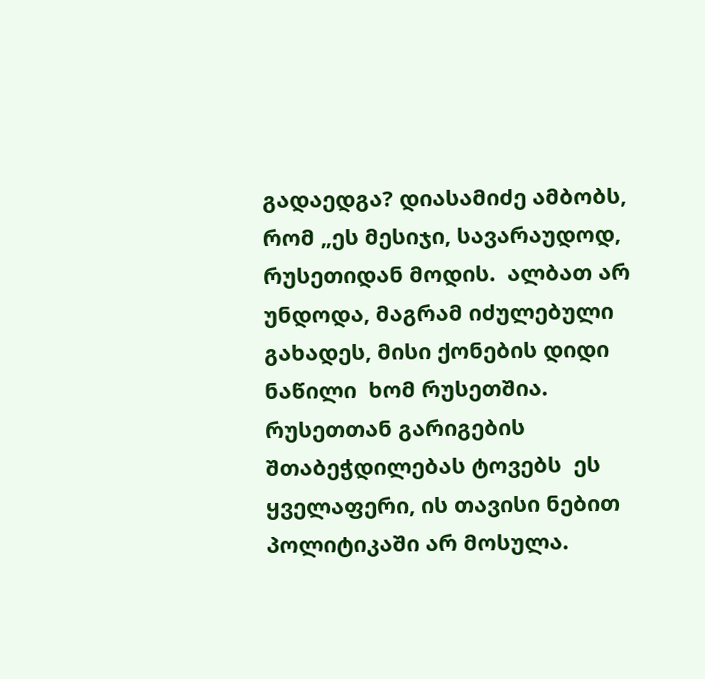გადაედგა? დიასამიძე ამბობს, რომ „ეს მესიჯი, სავარაუდოდ, რუსეთიდან მოდის.  ალბათ არ უნდოდა, მაგრამ იძულებული გახადეს, მისი ქონების დიდი ნაწილი  ხომ რუსეთშია. რუსეთთან გარიგების შთაბეჭდილებას ტოვებს  ეს ყველაფერი, ის თავისი ნებით პოლიტიკაში არ მოსულა.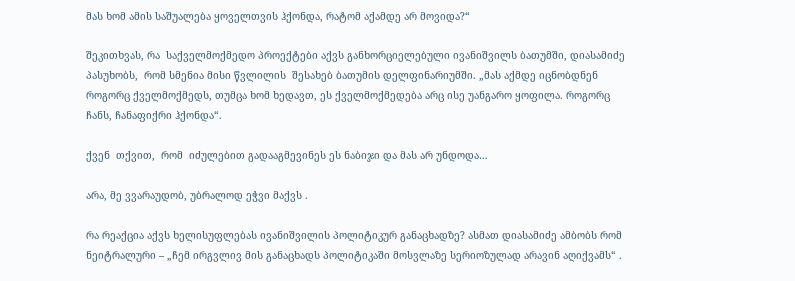მას ხომ ამის საშუალება ყოველთვის ჰქონდა, რატომ აქამდე არ მოვიდა?“

შეკითხვას, რა  საქველმოქმედო პროექტები აქვს განხორციელებული ივანიშვილს ბათუმში, დიასამიძე პასუხობს,  რომ სმენია მისი წვლილის  შესახებ ბათუმის დელფინარიუმში. „მას აქმდე იცნობდნენ როგორც ქველმოქმედს, თუმცა ხომ ხედავთ, ეს ქველმოქმედება არც ისე უანგარო ყოფილა. როგორც ჩანს, ჩანაფიქრი ჰქონდა“.

ქვენ  თქვით,  რომ  იძულებით გადააგმევინეს ეს ნაბიჯი და მას არ უნდოდა…

არა, მე ვვარაუდობ, უბრალოდ ეჭვი მაქვს .

რა რეაქცია აქვს ხელისუფლებას ივანიშვილის პოლიტიკურ განაცხადზე? ასმათ დიასამიძე ამბობს რომ ნეიტრალური – „ჩემ ირგვლივ მის განაცხადს პოლიტიკაში მოსვლაზე სერიოზულად არავინ აღიქვამს“ .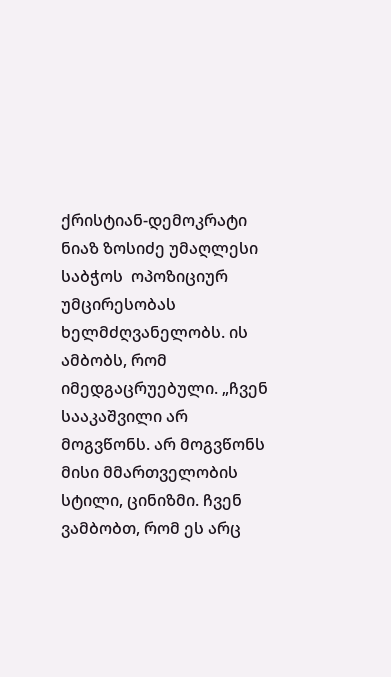ქრისტიან-დემოკრატი ნიაზ ზოსიძე უმაღლესი საბჭოს  ოპოზიციურ უმცირესობას ხელმძღვანელობს. ის ამბობს, რომ იმედგაცრუებული. „ჩვენ  სააკაშვილი არ მოგვწონს. არ მოგვწონს მისი მმართველობის სტილი, ცინიზმი. ჩვენ ვამბობთ, რომ ეს არც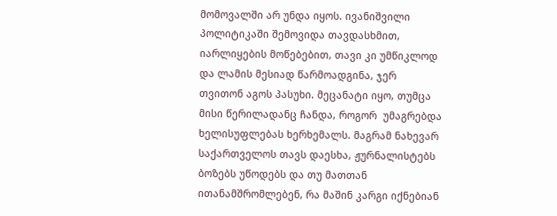მომოვალში არ უნდა იყოს. ივანიშვილი  პოლიტიკაში შემოვიდა თავდასხმით, იარლიყების მოწებებით, თავი კი უმწიკლოდ და ლამის მესიად წარმოადგინა, ჯერ თვითონ აგოს პასუხი. მეცანატი იყო, თუმცა მისი წერილადანც ჩანდა, როგორ  უმაგრებდა ხელისუფლებას ხერხემალს. მაგრამ ნახევარ საქართველოს თავს დაესხა, ჟურნალისტებს ბოზებს უწოდებს და თუ მათთან ითანამშრომლებენ, რა მაშინ კარგი იქნებიან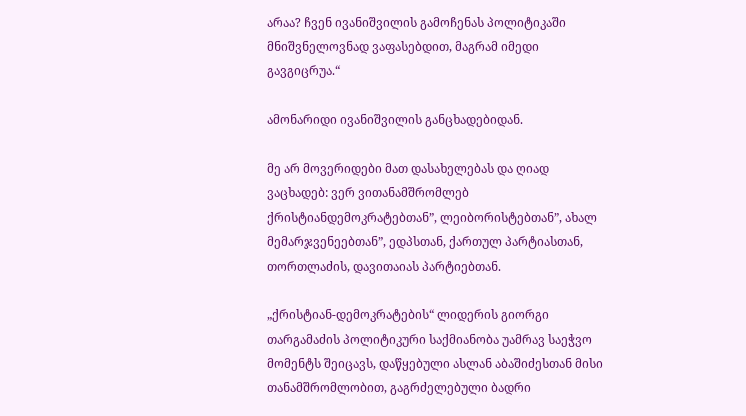არაა? ჩვენ ივანიშვილის გამოჩენას პოლიტიკაში  მნიშვნელოვნად ვაფასებდით, მაგრამ იმედი გავგიცრუა.“

ამონარიდი ივანიშვილის განცხადებიდან.

მე არ მოვერიდები მათ დასახელებას და ღიად ვაცხადებ: ვერ ვითანამშრომლებ ქრისტიანდემოკრატებთან”, ლეიბორისტებთან”, ახალ მემარჯვენეებთან”, ედპსთან, ქართულ პარტიასთან, თორთლაძის, დავითაიას პარტიებთან.

„ქრისტიან-დემოკრატების“ ლიდერის გიორგი თარგამაძის პოლიტიკური საქმიანობა უამრავ საეჭვო მომენტს შეიცავს, დაწყებული ასლან აბაშიძესთან მისი თანამშრომლობით, გაგრძელებული ბადრი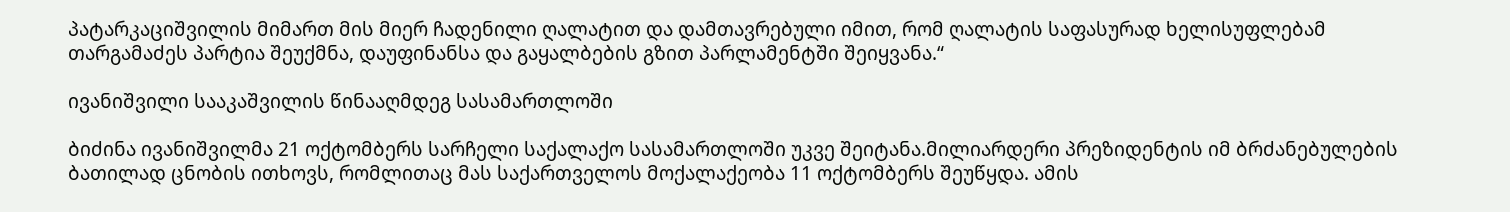პატარკაციშვილის მიმართ მის მიერ ჩადენილი ღალატით და დამთავრებული იმით, რომ ღალატის საფასურად ხელისუფლებამ თარგამაძეს პარტია შეუქმნა, დაუფინანსა და გაყალბების გზით პარლამენტში შეიყვანა.“

ივანიშვილი სააკაშვილის წინააღმდეგ სასამართლოში

ბიძინა ივანიშვილმა 21 ოქტომბერს სარჩელი საქალაქო სასამართლოში უკვე შეიტანა.მილიარდერი პრეზიდენტის იმ ბრძანებულების ბათილად ცნობის ითხოვს, რომლითაც მას საქართველოს მოქალაქეობა 11 ოქტომბერს შეუწყდა. ამის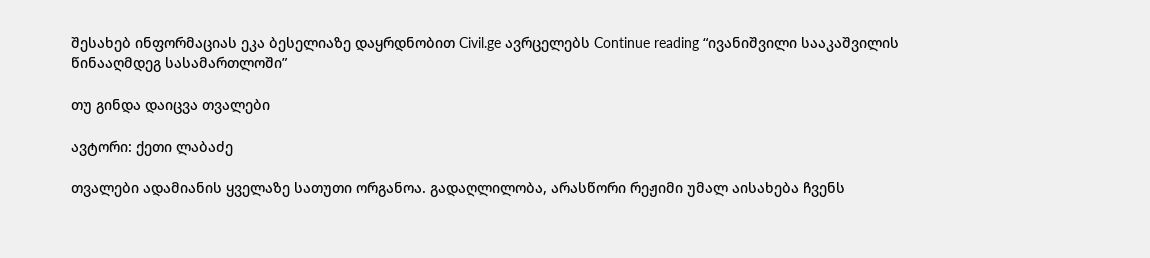შესახებ ინფორმაციას ეკა ბესელიაზე დაყრდნობით Civil.ge ავრცელებს Continue reading “ივანიშვილი სააკაშვილის წინააღმდეგ სასამართლოში”

თუ გინდა დაიცვა თვალები

ავტორი: ქეთი ლაბაძე

თვალები ადამიანის ყველაზე სათუთი ორგანოა. გადაღლილობა, არასწორი რეჟიმი უმალ აისახება ჩვენს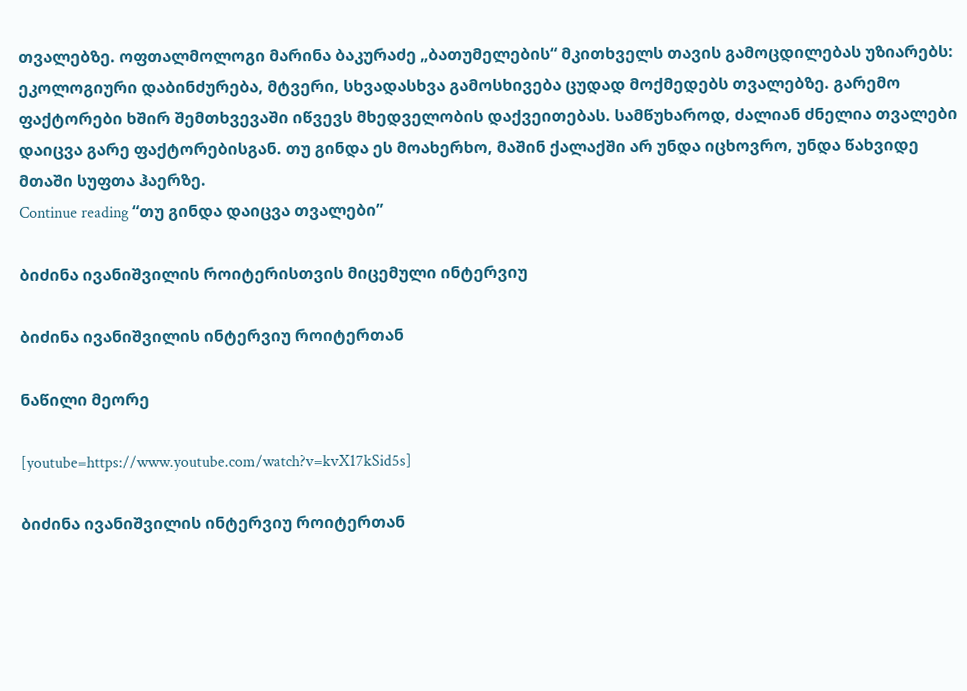თვალებზე. ოფთალმოლოგი მარინა ბაკურაძე „ბათუმელების“ მკითხველს თავის გამოცდილებას უზიარებს:
ეკოლოგიური დაბინძურება, მტვერი, სხვადასხვა გამოსხივება ცუდად მოქმედებს თვალებზე. გარემო ფაქტორები ხშირ შემთხვევაში იწვევს მხედველობის დაქვეითებას. სამწუხაროდ, ძალიან ძნელია თვალები დაიცვა გარე ფაქტორებისგან. თუ გინდა ეს მოახერხო, მაშინ ქალაქში არ უნდა იცხოვრო, უნდა წახვიდე მთაში სუფთა ჰაერზე.
Continue reading “თუ გინდა დაიცვა თვალები”

ბიძინა ივანიშვილის როიტერისთვის მიცემული ინტერვიუ

ბიძინა ივანიშვილის ინტერვიუ როიტერთან

ნაწილი მეორე

[youtube=https://www.youtube.com/watch?v=kvX17kSid5s]

ბიძინა ივანიშვილის ინტერვიუ როიტერთან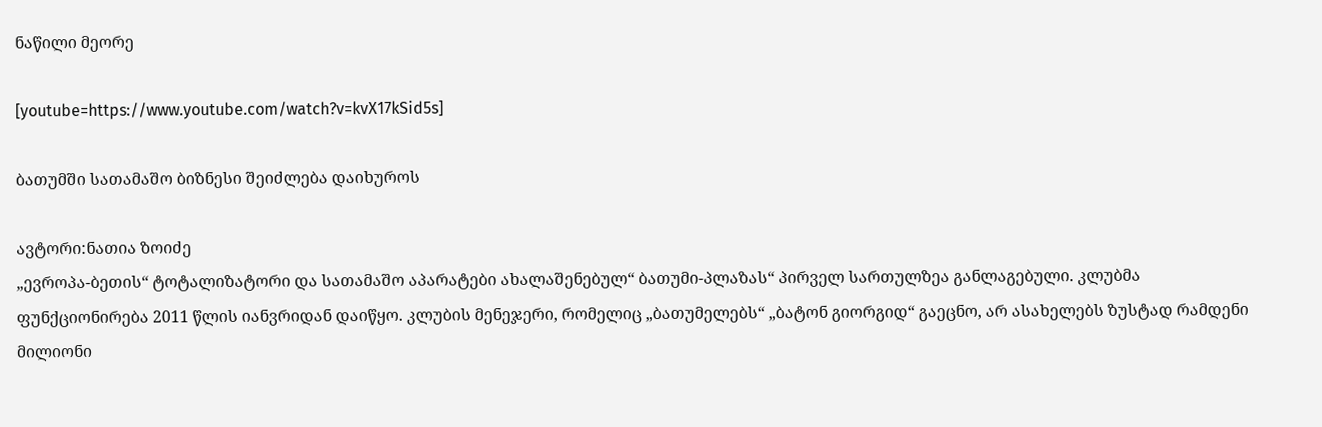ნაწილი მეორე

[youtube=https://www.youtube.com/watch?v=kvX17kSid5s]

ბათუმში სათამაშო ბიზნესი შეიძლება დაიხუროს

ავტორი:ნათია ზოიძე
„ევროპა-ბეთის“ ტოტალიზატორი და სათამაშო აპარატები ახალაშენებულ“ ბათუმი-პლაზას“ პირველ სართულზეა განლაგებული. კლუბმა ფუნქციონირება 2011 წლის იანვრიდან დაიწყო. კლუბის მენეჯერი, რომელიც „ბათუმელებს“ „ბატონ გიორგიდ“ გაეცნო, არ ასახელებს ზუსტად რამდენი მილიონი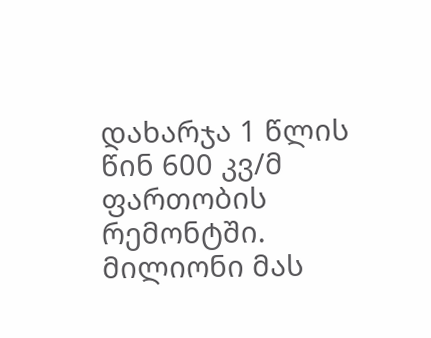დახარჯა 1 წლის წინ 600 კვ/მ ფართობის რემონტში. მილიონი მას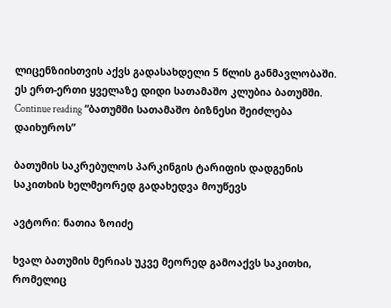ლიცენზიისთვის აქვს გადასახდელი 5 წლის განმავლობაში. ეს ერთ-ერთი ყველაზე დიდი სათამაშო კლუბია ბათუმში. Continue reading “ბათუმში სათამაშო ბიზნესი შეიძლება დაიხუროს”

ბათუმის საკრებულოს პარკინგის ტარიფის დადგენის საკითხის ხელმეორედ გადახედვა მოუწევს

ავტორი: ნათია ზოიძე

ხვალ ბათუმის მერიას უკვე მეორედ გამოაქვს საკითხი, რომელიც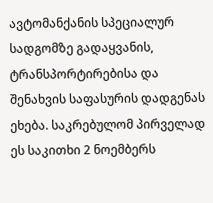ავტომანქანის სპეციალურ სადგომზე გადაყვანის, ტრანსპორტირებისა და შენახვის საფასურის დადგენას ეხება. საკრებულომ პირველად ეს საკითხი 2 ნოემბერს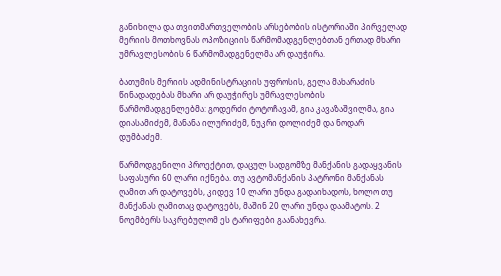განიხილა და თვითმართველობის არსებობის ისტორიაში პირველად მერიის მოთხოვნას ოპოზიციის წარმომადგენლებთან ერთად მხარი უმრავლესობის 6 წარმომადგენელმა არ დაუჭირა.

ბათუმის მერიის ადმინისტრაციის უფროსის, გელა მახარაძის წინადადებას მხარი არ დაუჭირეს უმრავლესობის წარმომადგენლებმა: გოდერძი ტოტოჩავამ, გია კავაზაშვილმა, გია დიასამიძემ, მანანა ილურიძემ, ნუკრი დოლიძემ და ნოდარ დუმბაძემ.

წარმოდგენილი პროექტით, დაცულ სადგომზე მანქანის გადაყვანის საფასური 60 ლარი იქნება. თუ ავტომანქანის პატრონი მანქანას ღამით არ დატოვებს, კიდევ 10 ლარი უნდა გადაიხადოს, ხოლო თუ მანქანას ღამითაც დატოვებს, მაშინ 20 ლარი უნდა დაამატოს. 2 ნოემბერს საკრებულომ ეს ტარიფები გაანახევრა.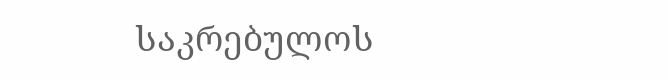საკრებულოს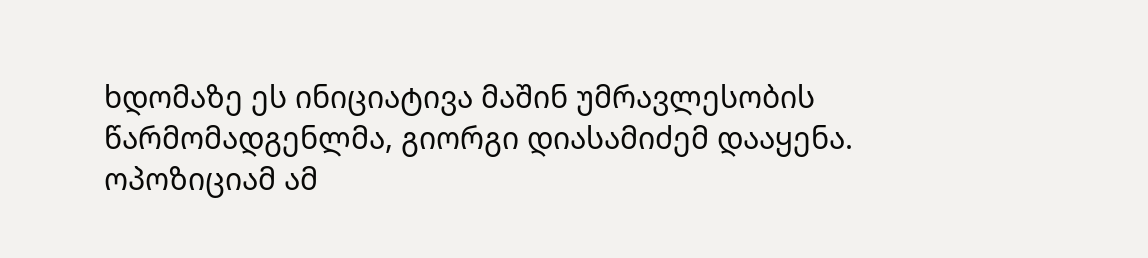ხდომაზე ეს ინიციატივა მაშინ უმრავლესობის წარმომადგენლმა, გიორგი დიასამიძემ დააყენა. ოპოზიციამ ამ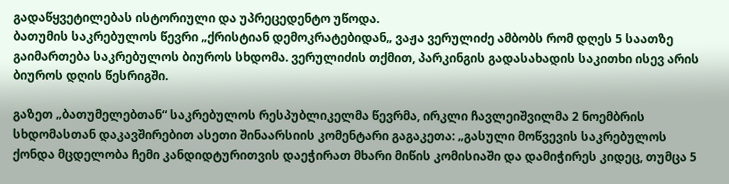გადაწყვეტილებას ისტორიული და უპრეცედენტო უწოდა.
ბათუმის საკრებულოს წევრი „ქრისტიან დემოკრატებიდან„ ვაჟა ვერულიძე ამბობს რომ დღეს 5 საათზე გაიმართება საკრებულოს ბიუროს სხდომა. ვერულიძის თქმით, პარკინგის გადასახადის საკითხი ისევ არის ბიუროს დღის წესრიგში.

გაზეთ „ბათუმელებთან“ საკრებულოს რესპუბლიკელმა წევრმა, ირკლი ჩავლეიშვილმა 2 ნოემბრის სხდომასთან დაკავშირებით ასეთი შინაარსიის კომენტარი გაგაკეთა: „გასული მოწვევის საკრებულოს ქონდა მცდელობა ჩემი კანდიდტურითვის დაეჭირათ მხარი მიწის კომისიაში და დამიჭირეს კიდეც, თუმცა 5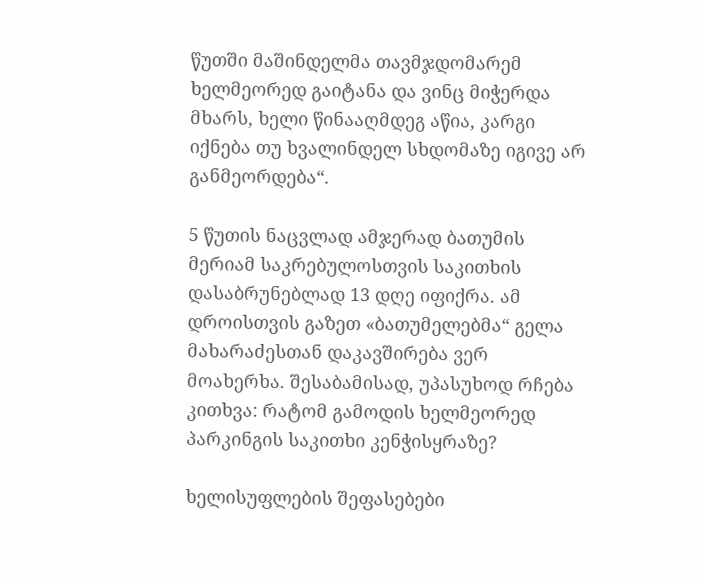წუთში მაშინდელმა თავმჯდომარემ ხელმეორედ გაიტანა და ვინც მიჭერდა მხარს, ხელი წინააღმდეგ აწია, კარგი იქნება თუ ხვალინდელ სხდომაზე იგივე არ განმეორდება“.

5 წუთის ნაცვლად ამჯერად ბათუმის მერიამ საკრებულოსთვის საკითხის დასაბრუნებლად 13 დღე იფიქრა. ამ დროისთვის გაზეთ «ბათუმელებმა“ გელა მახარაძესთან დაკავშირება ვერ მოახერხა. შესაბამისად, უპასუხოდ რჩება კითხვა: რატომ გამოდის ხელმეორედ პარკინგის საკითხი კენჭისყრაზე?

ხელისუფლების შეფასებები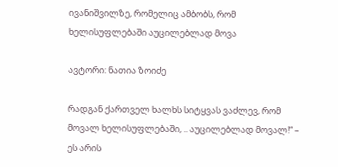ივანიშვილზე, რომელიც ამბობს, რომ ხელისუფლებაში აუცილებლად მოვა

ავტორი: ნათია ზოიძე

რადგან ქართველ ხალხს სიტყვას ვაძლევ, რომ მოვალ ხელისუფლებაში, .. აუცილებლად მოვალ!“ – ეს არის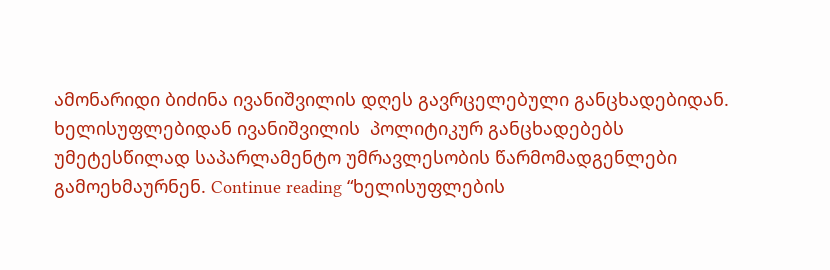ამონარიდი ბიძინა ივანიშვილის დღეს გავრცელებული განცხადებიდან.  ხელისუფლებიდან ივანიშვილის  პოლიტიკურ განცხადებებს  უმეტესწილად საპარლამენტო უმრავლესობის წარმომადგენლები გამოეხმაურნენ. Continue reading “ხელისუფლების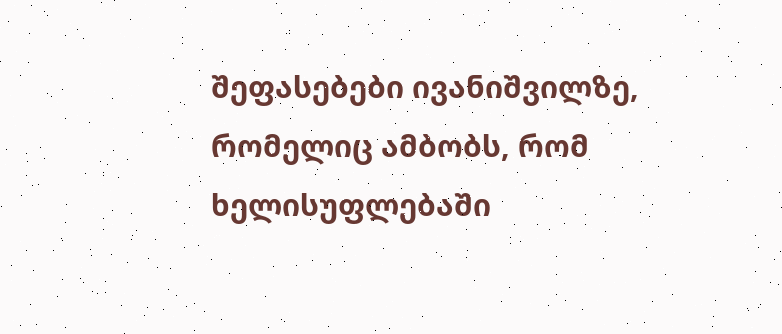შეფასებები ივანიშვილზე, რომელიც ამბობს, რომ ხელისუფლებაში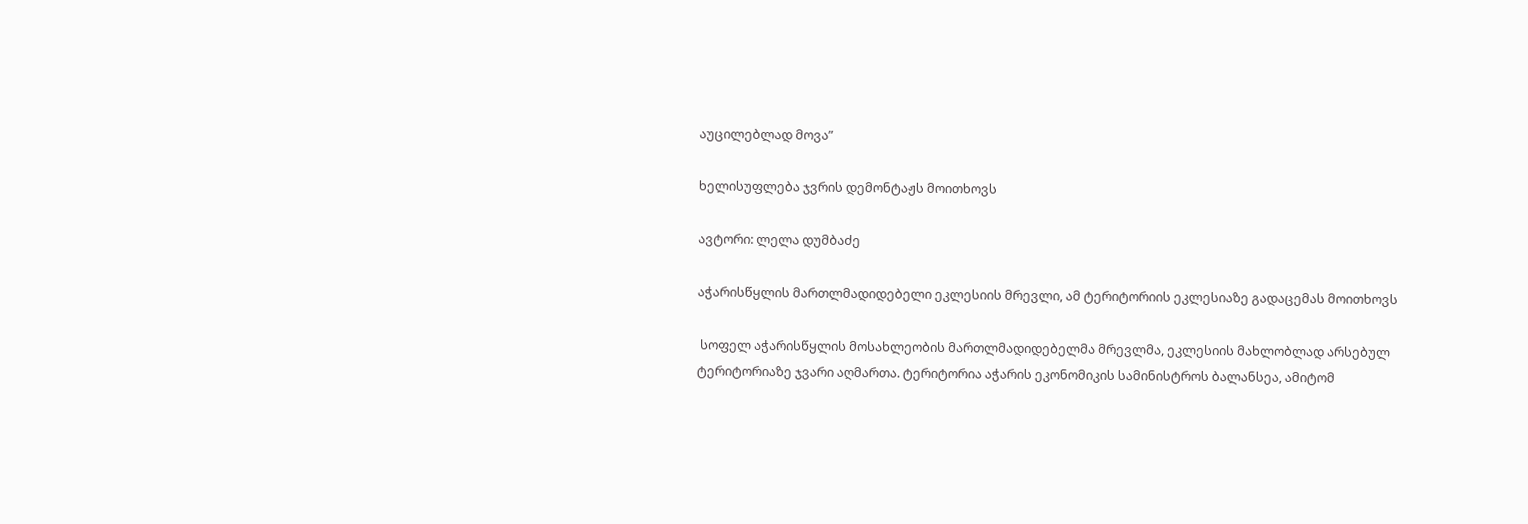აუცილებლად მოვა”

ხელისუფლება ჯვრის დემონტაჟს მოითხოვს

ავტორი: ლელა დუმბაძე

აჭარისწყლის მართლმადიდებელი ეკლესიის მრევლი, ამ ტერიტორიის ეკლესიაზე გადაცემას მოითხოვს

 სოფელ აჭარისწყლის მოსახლეობის მართლმადიდებელმა მრევლმა, ეკლესიის მახლობლად არსებულ ტერიტორიაზე ჯვარი აღმართა. ტერიტორია აჭარის ეკონომიკის სამინისტროს ბალანსეა, ამიტომ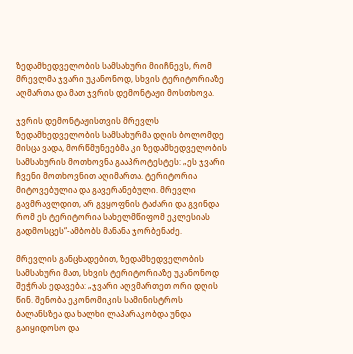ზედამხედველობის სამსახური მიიჩნევს, რომ მრევლმა ჯვარი უკანონოდ, სხვის ტერიტორიაზე აღმართა და მათ ჯვრის დემონტაჟი მოსთხოვა.

ჯვრის დემონტაჟისთვის მრევლს ზედამხედველობის სამსახურმა დღის ბოლომდე მისცა ვადა, მორწმუნეებმა კი ზედამხედველობის სამსახურის მოთხოვნა გააპროტესტეს: „ეს ჯვარი ჩვენი მოთხოვნით აღიმართა. ტერიტორია მიტოვებულია და გავერანებული. მრევლი გავმრავლდით, არ გვყოფნის ტაძარი და გვინდა რომ ეს ტერიტორია სახელმწიფომ ეკლესიას გადმოსცეს“-ამბობს მანანა ჯორბენაძე.

მრევლის განცხადებით, ზედამხედველობის სამსახური მათ, სხვის ტერიტორიაზე უკანონოდ შეჭრას ედავება: „ჯვარი აღვმართეთ ორი დღის წინ. შენობა ეკონომიკის სამინისტროს ბალანსზეა და ხალხი ლაპარაკობდა უნდა გაიყიდოსო და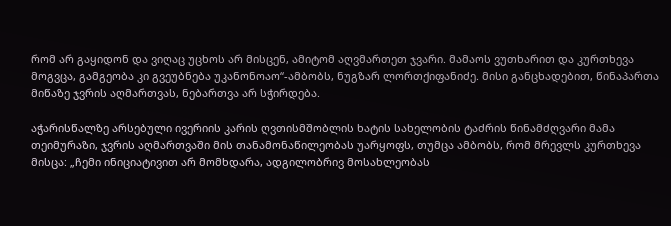რომ არ გაყიდონ და ვიღაც უცხოს არ მისცენ, ამიტომ აღვმართეთ ჯვარი. მამაოს ვუთხარით და კურთხევა მოგვცა, გამგეობა კი გვეუბნება უკანონოაო“-ამბობს, ნუგზარ ლორთქიფანიძე. მისი განცხადებით, წინაპართა მიწაზე ჯვრის აღმართვას, ნებართვა არ სჭირდება.

აჭარისწალზე არსებული ივერიის კარის ღვთისმშობლის ხატის სახელობის ტაძრის წინამძღვარი მამა თეიმურაზი, ჯვრის აღმართვაში მის თანამონაწილეობას უარყოფს, თუმცა ამბობს, რომ მრევლს კურთხევა მისცა: „ჩემი ინიციატივით არ მომხდარა, ადგილობრივ მოსახლეობას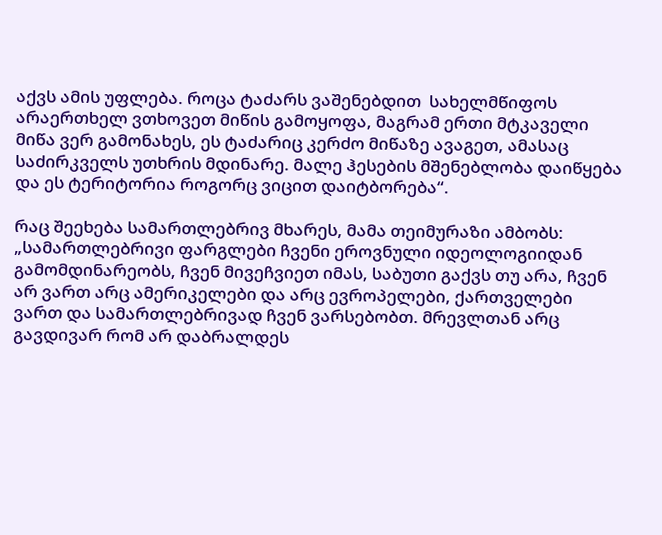აქვს ამის უფლება. როცა ტაძარს ვაშენებდით  სახელმწიფოს არაერთხელ ვთხოვეთ მიწის გამოყოფა, მაგრამ ერთი მტკაველი მიწა ვერ გამონახეს, ეს ტაძარიც კერძო მიწაზე ავაგეთ, ამასაც საძირკველს უთხრის მდინარე. მალე ჰესების მშენებლობა დაიწყება და ეს ტერიტორია როგორც ვიცით დაიტბორება“.

რაც შეეხება სამართლებრივ მხარეს, მამა თეიმურაზი ამბობს: „სამართლებრივი ფარგლები ჩვენი ეროვნული იდეოლოგიიდან გამომდინარეობს, ჩვენ მივეჩვიეთ იმას, საბუთი გაქვს თუ არა, ჩვენ არ ვართ არც ამერიკელები და არც ევროპელები, ქართველები ვართ და სამართლებრივად ჩვენ ვარსებობთ. მრევლთან არც გავდივარ რომ არ დაბრალდეს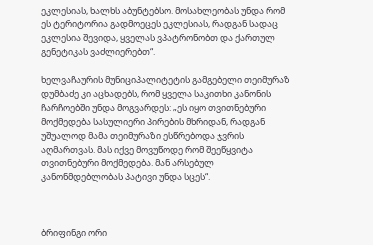ეკლესიას, ხალხს აბუნტებსო. მოსახლეობას უნდა რომ ეს ტერიტორია გადმოეცეს ეკლესიას, რადგან სადაც ეკლესია შევიდა, ყველას ვპატრონობთ და ქართულ გენეტიკას ვაძლიერებთ“.

ხელვაჩაურის მუნიციპალიტეტის გამგებელი თეიმურაზ დუმბაძე კი აცხადებს, რომ ყველა საკითხი კანონის ჩარჩოებში უნდა მოგვარდეს: „ეს იყო თვითნებური მოქმედება სასულიერი პირების მხრიდან, რადგან უშუალოდ მამა თეიმურაზი ესწრებოდა ჯვრის აღმართვას. მას იქვე მოვუწოდე რომ შეეწყვიტა თვითნებური მოქმედება. მან არსებულ კანონმდებლობას პატივი უნდა სცეს“.



ბრიფინგი ორი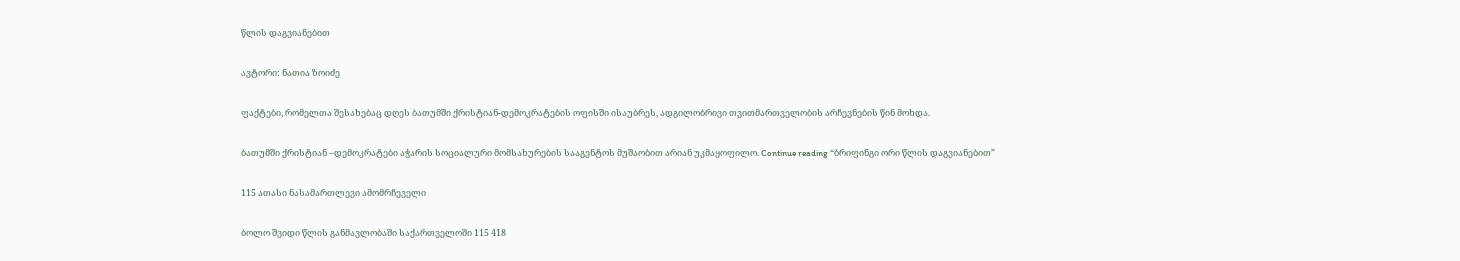წლის დაგვიანებით

ავტორი: ნათია ზოიძე

ფაქტები, რომელთა შესახებაც დღეს ბათუმში ქრისტიან-დემოკრატების ოფისში ისაუბრეს, ადგილობრივი თვითმართველობის არჩევნების წინ მოხდა.

ბათუმში ქრისტიან –დემოკრატები აჭარის სოციალური მომსახურების სააგენტოს მუშაობით არიან უკმაყოფილო. Continue reading “ბრიფინგი ორი წლის დაგვიანებით”

115 ათასი ნასამართლევი ამომრჩეველი

ბოლო შვიდი წლის განმავლობაში საქართველოში 115 418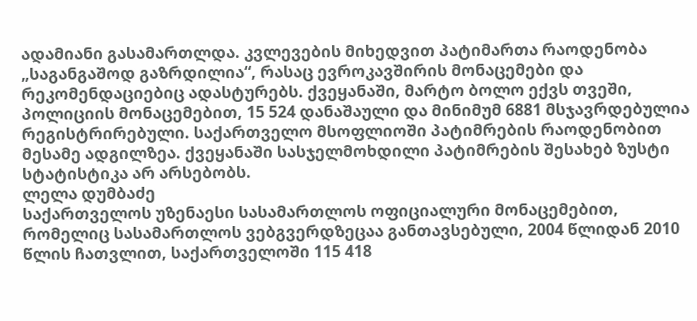ადამიანი გასამართლდა. კვლევების მიხედვით პატიმართა რაოდენობა „საგანგაშოდ გაზრდილია“, რასაც ევროკავშირის მონაცემები და რეკომენდაციებიც ადასტურებს. ქვეყანაში, მარტო ბოლო ექვს თვეში, პოლიციის მონაცემებით, 15 524 დანაშაული და მინიმუმ 6881 მსჯავრდებულია რეგისტრირებული. საქართველო მსოფლიოში პატიმრების რაოდენობით მესამე ადგილზეა. ქვეყანაში სასჯელმოხდილი პატიმრების შესახებ ზუსტი სტატისტიკა არ არსებობს.
ლელა დუმბაძე
საქართველოს უზენაესი სასამართლოს ოფიციალური მონაცემებით, რომელიც სასამართლოს ვებგვერდზეცაა განთავსებული, 2004 წლიდან 2010 წლის ჩათვლით, საქართველოში 115 418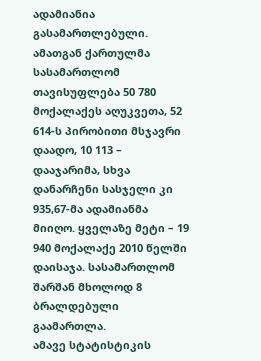ადამიანია გასამართლებული. ამათგან ქართულმა სასამართლომ თავისუფლება 50 780 მოქალაქეს აღუკვეთა, 52 614-ს პირობითი მსჯავრი დაადო, 10 113 – დააჯარიმა, სხვა დანარჩენი სასჯელი კი 935,67-მა ადამიანმა მიიღო. ყველაზე მეტი – 19 940 მოქალაქე 2010 წელში დაისაჯა. სასამართლომ შარშან მხოლოდ 8 ბრალდებული გაამართლა.
ამავე სტატისტიკის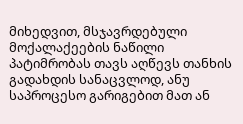მიხედვით, მსჯავრდებული მოქალაქეების ნაწილი პატიმრობას თავს აღწევს თანხის გადახდის სანაცვლოდ, ანუ საპროცესო გარიგებით მათ ან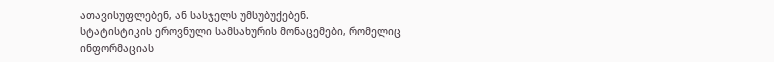ათავისუფლებენ, ან სასჯელს უმსუბუქებენ.
სტატისტიკის ეროვნული სამსახურის მონაცემები, რომელიც ინფორმაციას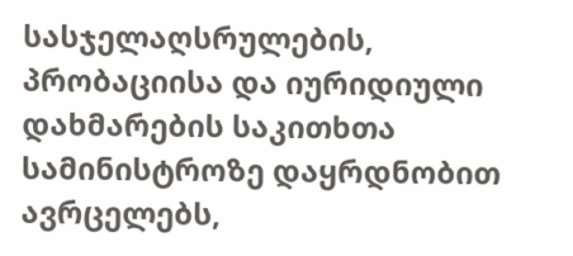სასჯელაღსრულების, პრობაციისა და იურიდიული დახმარების საკითხთა სამინისტროზე დაყრდნობით ავრცელებს,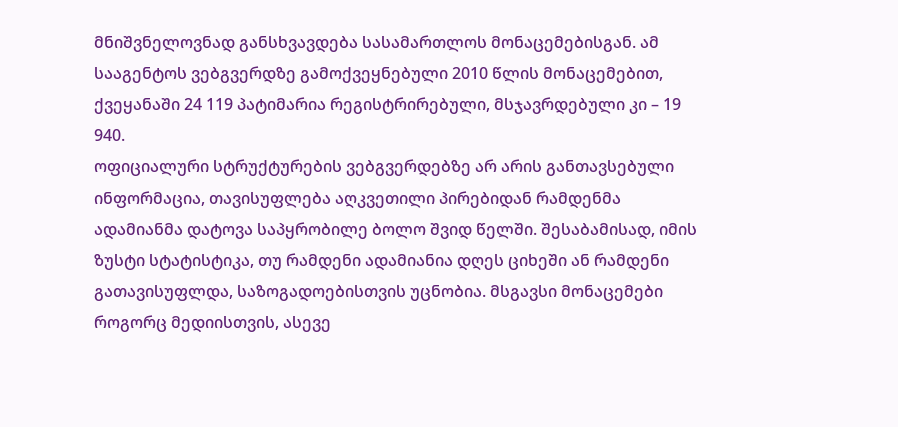მნიშვნელოვნად განსხვავდება სასამართლოს მონაცემებისგან. ამ სააგენტოს ვებგვერდზე გამოქვეყნებული 2010 წლის მონაცემებით, ქვეყანაში 24 119 პატიმარია რეგისტრირებული, მსჯავრდებული კი – 19 940.
ოფიციალური სტრუქტურების ვებგვერდებზე არ არის განთავსებული ინფორმაცია, თავისუფლება აღკვეთილი პირებიდან რამდენმა ადამიანმა დატოვა საპყრობილე ბოლო შვიდ წელში. შესაბამისად, იმის ზუსტი სტატისტიკა, თუ რამდენი ადამიანია დღეს ციხეში ან რამდენი გათავისუფლდა, საზოგადოებისთვის უცნობია. მსგავსი მონაცემები როგორც მედიისთვის, ასევე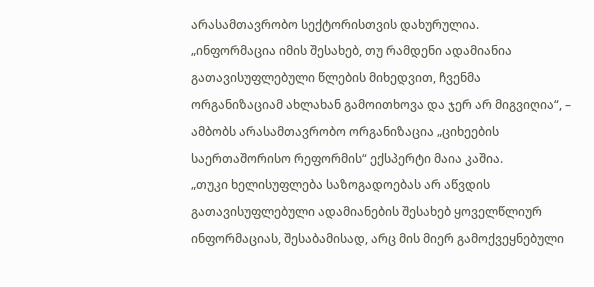არასამთავრობო სექტორისთვის დახურულია.
„ინფორმაცია იმის შესახებ, თუ რამდენი ადამიანია გათავისუფლებული წლების მიხედვით, ჩვენმა ორგანიზაციამ ახლახან გამოითხოვა და ჯერ არ მიგვიღია“, – ამბობს არასამთავრობო ორგანიზაცია „ციხეების საერთაშორისო რეფორმის“ ექსპერტი მაია კაშია.
„თუკი ხელისუფლება საზოგადოებას არ აწვდის გათავისუფლებული ადამიანების შესახებ ყოველწლიურ ინფორმაციას, შესაბამისად, არც მის მიერ გამოქვეყნებული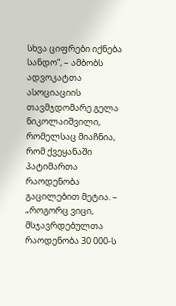სხვა ციფრები იქნება სანდო“, – ამბობს ადვოკატთა ასოციაციის თავმჯდომარე გელა ნიკოლაიშვილი, რომელსაც მიაჩნია, რომ ქვეყანაში პატიმართა რაოდენობა გაცილებით მეტია. – „როგორც ვიცი, მსჯავრდებულთა რაოდენობა 30 000-ს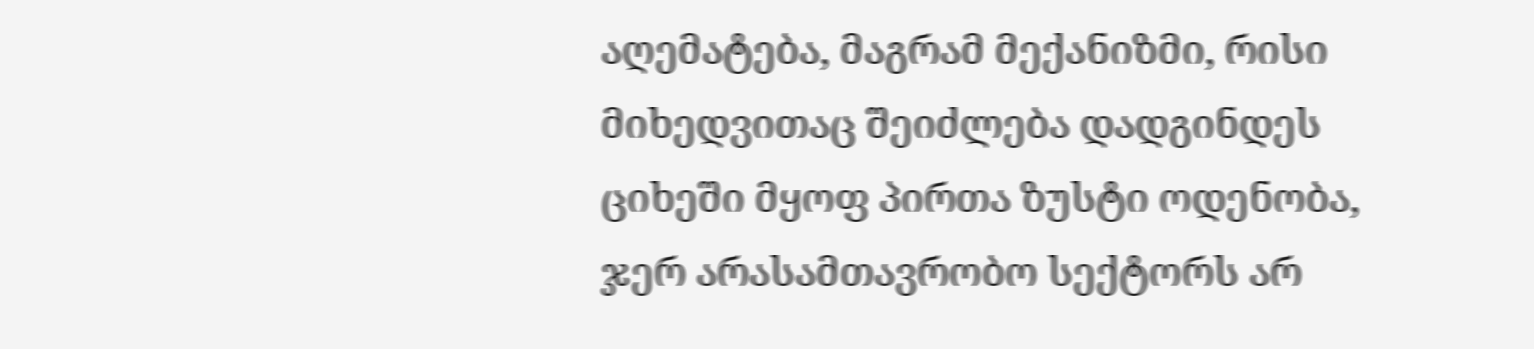აღემატება, მაგრამ მექანიზმი, რისი მიხედვითაც შეიძლება დადგინდეს ციხეში მყოფ პირთა ზუსტი ოდენობა, ჯერ არასამთავრობო სექტორს არ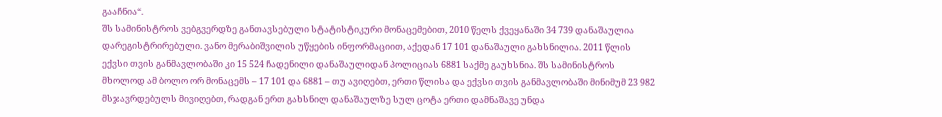გააჩნია“.
შს სამინისტროს ვებგვერდზე განთავსებული სტატისტიკური მონაცემებით, 2010 წელს ქვეყანაში 34 739 დანაშაულია დარეგისტრირებული. ვანო მერაბიშვილის უწყების ინფორმაციით, აქედან 17 101 დანაშაული გახსნილია. 2011 წლის ექვსი თვის განმავლობაში კი 15 524 ჩადენილი დანაშაულიდან პოლიციას 6881 საქმე გაუხსნია. შს სამინისტროს მხოლოდ ამ ბოლო ორ მონაცემს – 17 101 და 6881 – თუ ავიღებთ, ერთი წლისა და ექვსი თვის განმავლობაში მინიმუმ 23 982 მსჯავრდებულს მივიღებთ, რადგან ერთ გახსნილ დანაშაულზე სულ ცოტა ერთი დამნაშავე უნდა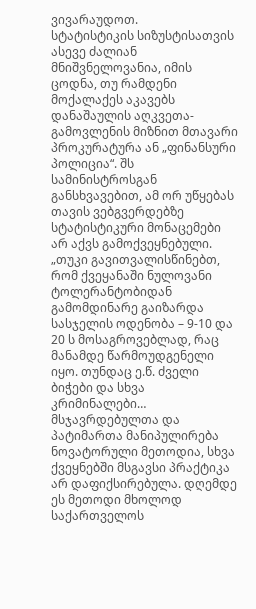ვივარაუდოთ.
სტატისტიკის სიზუსტისათვის ასევე ძალიან მნიშვნელოვანია, იმის ცოდნა, თუ რამდენი მოქალაქეს აკავებს დანაშაულის აღკვეთა-გამოვლენის მიზნით მთავარი პროკურატურა ან „ფინანსური პოლიცია“. შს სამინისტროსგან განსხვავებით, ამ ორ უწყებას თავის ვებგვერდებზე სტატისტიკური მონაცემები არ აქვს გამოქვეყნებული.
„თუკი გავითვალისწინებთ, რომ ქვეყანაში ნულოვანი ტოლერანტობიდან გამომდინარე გაიზარდა სასჯელის ოდენობა – 9-10 და 20 ს მოსაგროვებლად, რაც მანამდე წარმოუდგენელი იყო. თუნდაც ე.წ. ძველი ბიჭები და სხვა კრიმინალები… მსჯავრდებულთა და პატიმართა მანიპულირება ნოვატორული მეთოდია, სხვა ქვეყნებში მსგავსი პრაქტიკა არ დაფიქსირებულა. დღემდე ეს მეთოდი მხოლოდ საქართველოს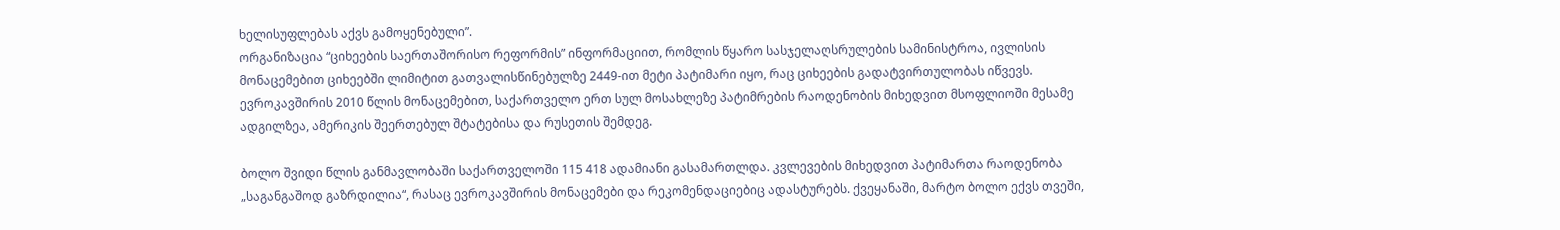ხელისუფლებას აქვს გამოყენებული”.
ორგანიზაცია “ციხეების საერთაშორისო რეფორმის” ინფორმაციით, რომლის წყარო სასჯელაღსრულების სამინისტროა, ივლისის მონაცემებით ციხეებში ლიმიტით გათვალისწინებულზე 2449-ით მეტი პატიმარი იყო, რაც ციხეების გადატვირთულობას იწვევს.
ევროკავშირის 2010 წლის მონაცემებით, საქართველო ერთ სულ მოსახლეზე პატიმრების რაოდენობის მიხედვით მსოფლიოში მესამე ადგილზეა, ამერიკის შეერთებულ შტატებისა და რუსეთის შემდეგ.

ბოლო შვიდი წლის განმავლობაში საქართველოში 115 418 ადამიანი გასამართლდა. კვლევების მიხედვით პატიმართა რაოდენობა „საგანგაშოდ გაზრდილია“, რასაც ევროკავშირის მონაცემები და რეკომენდაციებიც ადასტურებს. ქვეყანაში, მარტო ბოლო ექვს თვეში,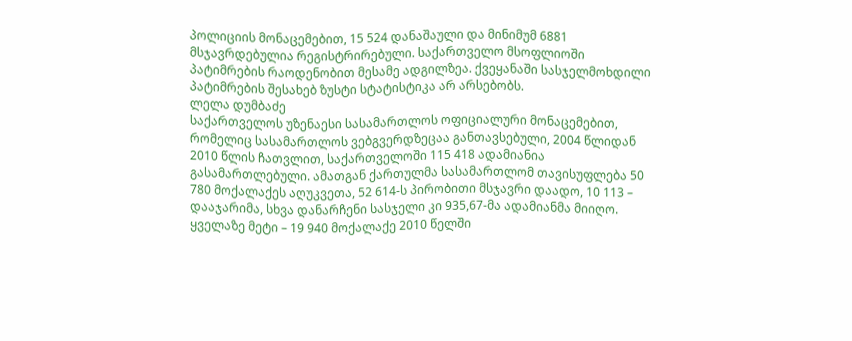პოლიციის მონაცემებით, 15 524 დანაშაული და მინიმუმ 6881 მსჯავრდებულია რეგისტრირებული. საქართველო მსოფლიოში პატიმრების რაოდენობით მესამე ადგილზეა. ქვეყანაში სასჯელმოხდილი პატიმრების შესახებ ზუსტი სტატისტიკა არ არსებობს.
ლელა დუმბაძე
საქართველოს უზენაესი სასამართლოს ოფიციალური მონაცემებით, რომელიც სასამართლოს ვებგვერდზეცაა განთავსებული, 2004 წლიდან 2010 წლის ჩათვლით, საქართველოში 115 418 ადამიანია გასამართლებული. ამათგან ქართულმა სასამართლომ თავისუფლება 50 780 მოქალაქეს აღუკვეთა, 52 614-ს პირობითი მსჯავრი დაადო, 10 113 – დააჯარიმა, სხვა დანარჩენი სასჯელი კი 935,67-მა ადამიანმა მიიღო. ყველაზე მეტი – 19 940 მოქალაქე 2010 წელში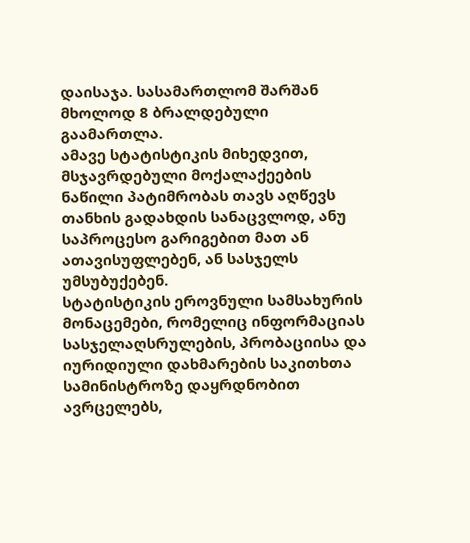დაისაჯა. სასამართლომ შარშან მხოლოდ 8 ბრალდებული გაამართლა.
ამავე სტატისტიკის მიხედვით, მსჯავრდებული მოქალაქეების ნაწილი პატიმრობას თავს აღწევს თანხის გადახდის სანაცვლოდ, ანუ საპროცესო გარიგებით მათ ან ათავისუფლებენ, ან სასჯელს უმსუბუქებენ.
სტატისტიკის ეროვნული სამსახურის მონაცემები, რომელიც ინფორმაციას სასჯელაღსრულების, პრობაციისა და იურიდიული დახმარების საკითხთა სამინისტროზე დაყრდნობით ავრცელებს,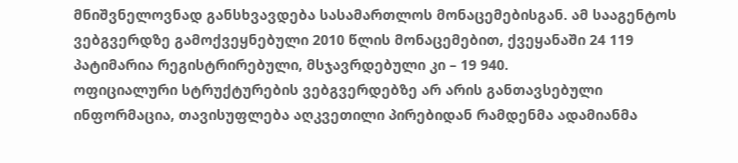მნიშვნელოვნად განსხვავდება სასამართლოს მონაცემებისგან. ამ სააგენტოს ვებგვერდზე გამოქვეყნებული 2010 წლის მონაცემებით, ქვეყანაში 24 119 პატიმარია რეგისტრირებული, მსჯავრდებული კი – 19 940.
ოფიციალური სტრუქტურების ვებგვერდებზე არ არის განთავსებული ინფორმაცია, თავისუფლება აღკვეთილი პირებიდან რამდენმა ადამიანმა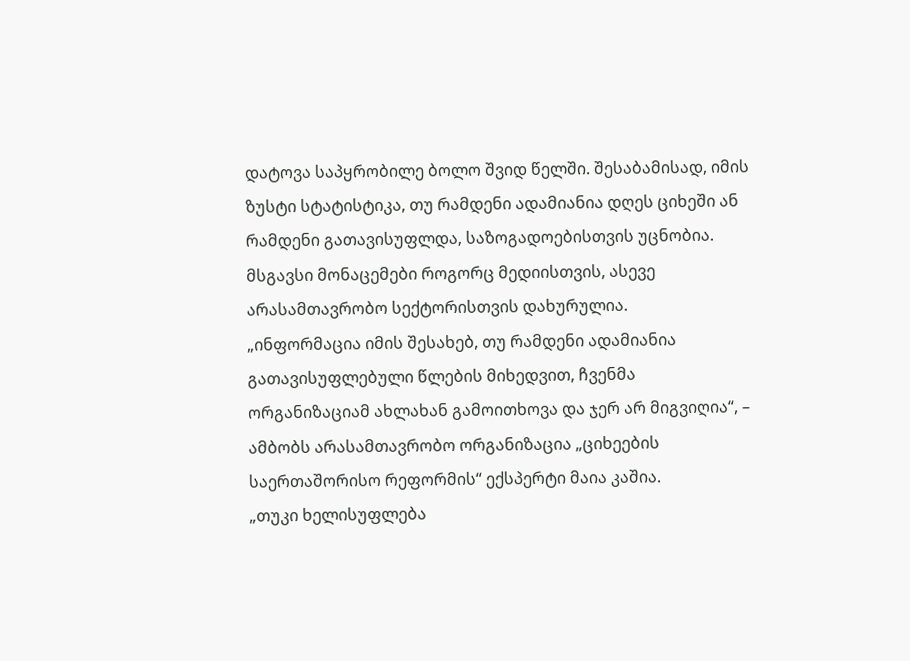დატოვა საპყრობილე ბოლო შვიდ წელში. შესაბამისად, იმის ზუსტი სტატისტიკა, თუ რამდენი ადამიანია დღეს ციხეში ან რამდენი გათავისუფლდა, საზოგადოებისთვის უცნობია. მსგავსი მონაცემები როგორც მედიისთვის, ასევე არასამთავრობო სექტორისთვის დახურულია.
„ინფორმაცია იმის შესახებ, თუ რამდენი ადამიანია გათავისუფლებული წლების მიხედვით, ჩვენმა ორგანიზაციამ ახლახან გამოითხოვა და ჯერ არ მიგვიღია“, – ამბობს არასამთავრობო ორგანიზაცია „ციხეების საერთაშორისო რეფორმის“ ექსპერტი მაია კაშია.
„თუკი ხელისუფლება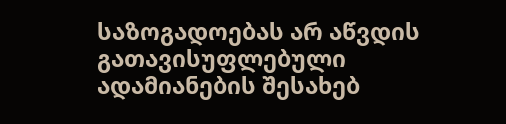საზოგადოებას არ აწვდის გათავისუფლებული ადამიანების შესახებ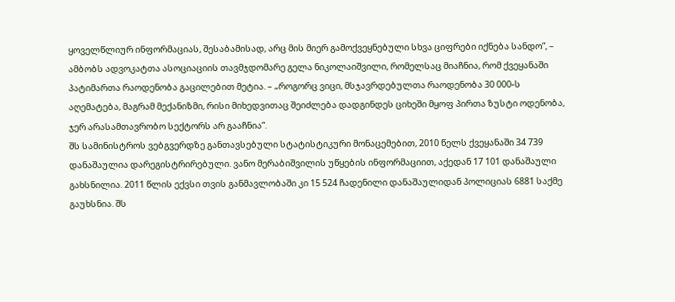ყოველწლიურ ინფორმაციას, შესაბამისად, არც მის მიერ გამოქვეყნებული სხვა ციფრები იქნება სანდო“, – ამბობს ადვოკატთა ასოციაციის თავმჯდომარე გელა ნიკოლაიშვილი, რომელსაც მიაჩნია, რომ ქვეყანაში პატიმართა რაოდენობა გაცილებით მეტია. – „როგორც ვიცი, მსჯავრდებულთა რაოდენობა 30 000-ს აღემატება, მაგრამ მექანიზმი, რისი მიხედვითაც შეიძლება დადგინდეს ციხეში მყოფ პირთა ზუსტი ოდენობა, ჯერ არასამთავრობო სექტორს არ გააჩნია“.
შს სამინისტროს ვებგვერდზე განთავსებული სტატისტიკური მონაცემებით, 2010 წელს ქვეყანაში 34 739 დანაშაულია დარეგისტრირებული. ვანო მერაბიშვილის უწყების ინფორმაციით, აქედან 17 101 დანაშაული გახსნილია. 2011 წლის ექვსი თვის განმავლობაში კი 15 524 ჩადენილი დანაშაულიდან პოლიციას 6881 საქმე გაუხსნია. შს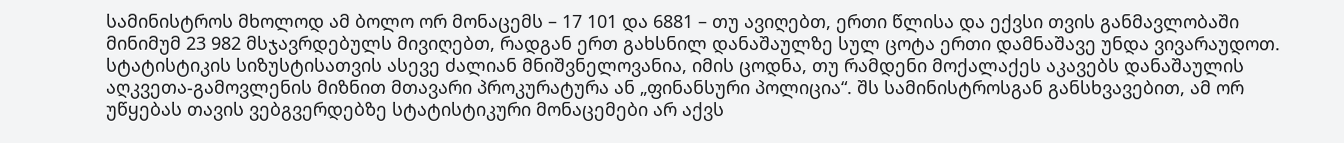სამინისტროს მხოლოდ ამ ბოლო ორ მონაცემს – 17 101 და 6881 – თუ ავიღებთ, ერთი წლისა და ექვსი თვის განმავლობაში მინიმუმ 23 982 მსჯავრდებულს მივიღებთ, რადგან ერთ გახსნილ დანაშაულზე სულ ცოტა ერთი დამნაშავე უნდა ვივარაუდოთ.
სტატისტიკის სიზუსტისათვის ასევე ძალიან მნიშვნელოვანია, იმის ცოდნა, თუ რამდენი მოქალაქეს აკავებს დანაშაულის აღკვეთა-გამოვლენის მიზნით მთავარი პროკურატურა ან „ფინანსური პოლიცია“. შს სამინისტროსგან განსხვავებით, ამ ორ უწყებას თავის ვებგვერდებზე სტატისტიკური მონაცემები არ აქვს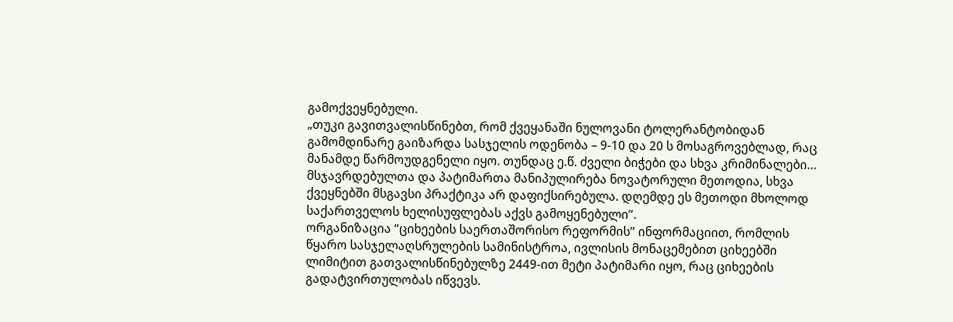გამოქვეყნებული.
„თუკი გავითვალისწინებთ, რომ ქვეყანაში ნულოვანი ტოლერანტობიდან გამომდინარე გაიზარდა სასჯელის ოდენობა – 9-10 და 20 ს მოსაგროვებლად, რაც მანამდე წარმოუდგენელი იყო. თუნდაც ე.წ. ძველი ბიჭები და სხვა კრიმინალები… მსჯავრდებულთა და პატიმართა მანიპულირება ნოვატორული მეთოდია, სხვა ქვეყნებში მსგავსი პრაქტიკა არ დაფიქსირებულა. დღემდე ეს მეთოდი მხოლოდ საქართველოს ხელისუფლებას აქვს გამოყენებული”.
ორგანიზაცია “ციხეების საერთაშორისო რეფორმის” ინფორმაციით, რომლის წყარო სასჯელაღსრულების სამინისტროა, ივლისის მონაცემებით ციხეებში ლიმიტით გათვალისწინებულზე 2449-ით მეტი პატიმარი იყო, რაც ციხეების გადატვირთულობას იწვევს.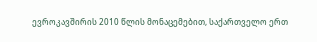ევროკავშირის 2010 წლის მონაცემებით, საქართველო ერთ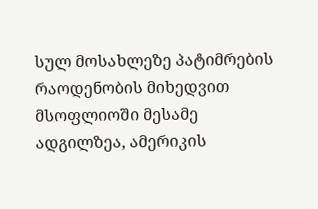სულ მოსახლეზე პატიმრების რაოდენობის მიხედვით მსოფლიოში მესამე ადგილზეა, ამერიკის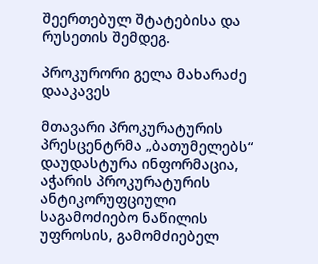შეერთებულ შტატებისა და რუსეთის შემდეგ.

პროკურორი გელა მახარაძე დააკავეს

მთავარი პროკურატურის პრესცენტრმა „ბათუმელებს“ დაუდასტურა ინფორმაცია, აჭარის პროკურატურის ანტიკორუფციული საგამოძიებო ნაწილის უფროსის, გამომძიებელ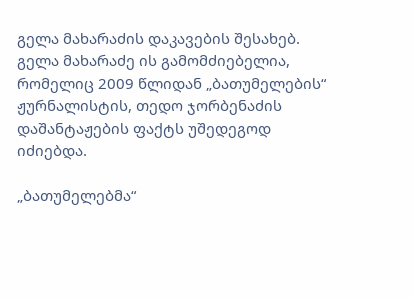გელა მახარაძის დაკავების შესახებ. გელა მახარაძე ის გამომძიებელია, რომელიც 2009 წლიდან „ბათუმელების“ ჟურნალისტის, თედო ჯორბენაძის დაშანტაჟების ფაქტს უშედეგოდ იძიებდა.

„ბათუმელებმა“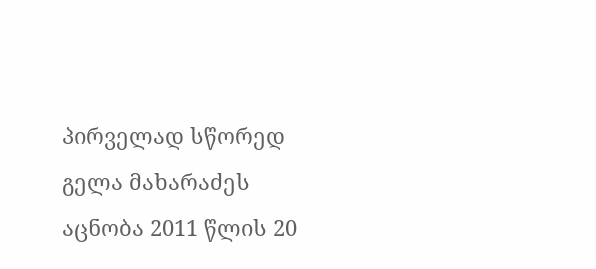პირველად სწორედ გელა მახარაძეს აცნობა 2011 წლის 20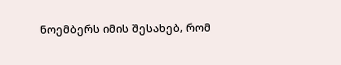ნოემბერს იმის შესახებ, რომ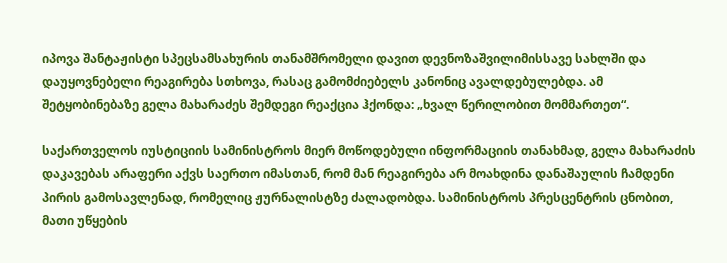იპოვა შანტაჟისტი სპეცსამსახურის თანამშრომელი დავით დევნოზაშვილიმისსავე სახლში და დაუყოვნებელი რეაგირება სთხოვა, რასაც გამომძიებელს კანონიც ავალდებულებდა. ამ შეტყობინებაზე გელა მახარაძეს შემდეგი რეაქცია ჰქონდა: „ხვალ წერილობით მომმართეთ“.

საქართველოს იუსტიციის სამინისტროს მიერ მოწოდებული ინფორმაციის თანახმად, გელა მახარაძის დაკავებას არაფერი აქვს საერთო იმასთან, რომ მან რეაგირება არ მოახდინა დანაშაულის ჩამდენი პირის გამოსავლენად, რომელიც ჟურნალისტზე ძალადობდა. სამინისტროს პრესცენტრის ცნობით, მათი უწყების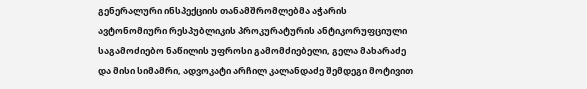გენერალური ინსპექციის თანამშრომლებმა აჭარის ავტონომიური რესპუბლიკის პროკურატურის ანტიკორუფციული საგამოძიებო ნაწილის უფროსი გამომძიებელი, გელა მახარაძე და მისი სიმამრი, ადვოკატი არჩილ კალანდაძე შემდეგი მოტივით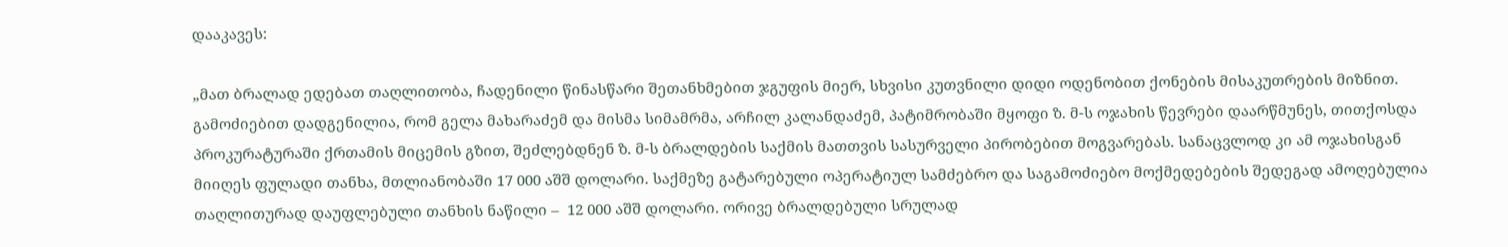დააკავეს:

„მათ ბრალად ედებათ თაღლითობა, ჩადენილი წინასწარი შეთანხმებით ჯგუფის მიერ, სხვისი კუთვნილი დიდი ოდენობით ქონების მისაკუთრების მიზნით. გამოძიებით დადგენილია, რომ გელა მახარაძემ და მისმა სიმამრმა, არჩილ კალანდაძემ, პატიმრობაში მყოფი ზ. მ-ს ოჯახის წევრები დაარწმუნეს, თითქოსდა პროკურატურაში ქრთამის მიცემის გზით, შეძლებდნენ ზ. მ-ს ბრალდების საქმის მათთვის სასურველი პირობებით მოგვარებას. სანაცვლოდ კი ამ ოჯახისგან მიიღეს ფულადი თანხა, მთლიანობაში 17 000 აშშ დოლარი. საქმეზე გატარებული ოპერატიულ სამძებრო და საგამოძიებო მოქმედებების შედეგად ამოღებულია თაღლითურად დაუფლებული თანხის ნაწილი –  12 000 აშშ დოლარი. ორივე ბრალდებული სრულად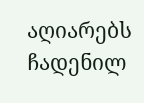აღიარებს ჩადენილ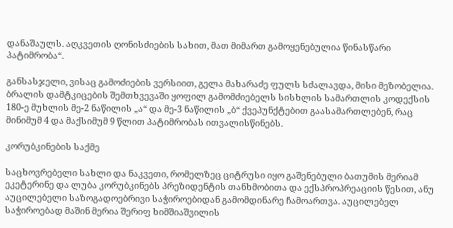დანაშაულს. აღკვეთის ღონისძიების სახით, მათ მიმართ გამოყენებულია წინასწარი პატიმრობა“.

განსასჯელი, ვისაც გამოძიების ვერსიით, გელა მახარაძე ფულს სძალავდა, მისი მეზობელია. ბრალის დამტკიცების შემთხვევაში ყოფილ გამომძიებელს სისხლის სამართლის კოდექსის 180-ე მუხლის მე-2 ნაწილის „ა“ და მე-3 ნაწილის „ბ“ ქვეპუნქტებით გაასამართლებენ, რაც მინიმუმ 4 და მაქსიმუმ 9 წლით პატიმრობას ითვალისწინებს.

კორუბკინების საქმე

საცხოვრებელი სახლი და ნაკვეთი, რომელზეც ციტრუსი იყო გაშენებული ბათუმის მერიამ ეკეტერინე და ლუბა კორუბკინებს პრეზიდენტის თანხმობითა და ექსპროპრეაციის წესით, ანუ აუცილებელი საზოგადოებრივი საჭიროებიდან გამომდინარე ჩამოართვა. აუცილებელ საჭიროებად მაშინ მერია შერიფ ხიმშიაშვილის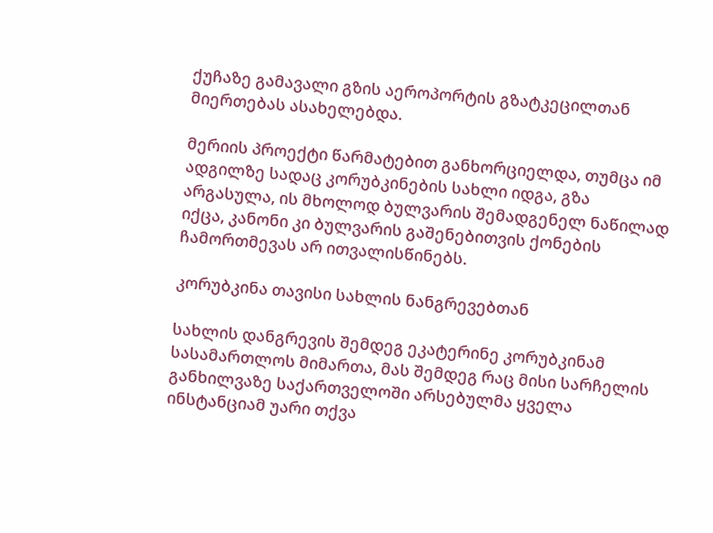ქუჩაზე გამავალი გზის აეროპორტის გზატკეცილთან მიერთებას ასახელებდა.

მერიის პროექტი წარმატებით განხორციელდა, თუმცა იმ ადგილზე სადაც კორუბკინების სახლი იდგა, გზა არგასულა, ის მხოლოდ ბულვარის შემადგენელ ნაწილად იქცა, კანონი კი ბულვარის გაშენებითვის ქონების ჩამორთმევას არ ითვალისწინებს.

კორუბკინა თავისი სახლის ნანგრევებთან

სახლის დანგრევის შემდეგ ეკატერინე კორუბკინამ სასამართლოს მიმართა, მას შემდეგ რაც მისი სარჩელის განხილვაზე საქართველოში არსებულმა ყველა ინსტანციამ უარი თქვა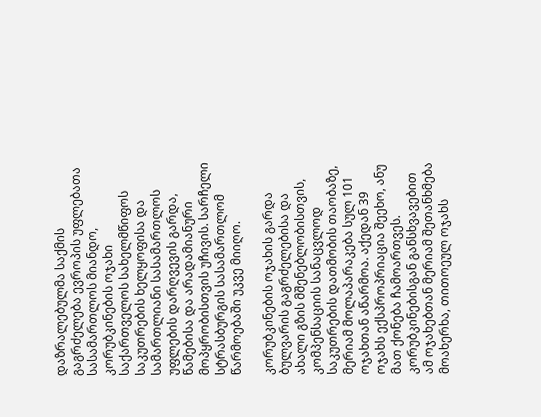დაზრალებულმა საქმის გაგრძელება ევროპის უფლებათა სასამართლოს მიანდო, კორუბკინების ოჯახი საქართველოს სახელმწიფოს საკუთრების ხელყოფისა და სამართლიანი სასამართლოს უფლების დარღვევის გარდა, წამებისა და არადამიანური მოპყრობისთვის უჩივის. სარჩელი სტრასბურგის სასამართლომ წარმოებაში უკვე მიიღო.

კორუბკინების ოჯახის გარდა ბულვარის გაგრძელებისა და ახალი გზის მშენებლობისთვის, კომპენსაციის სანაცვლოდ საკუთრების დათმობის თაობაზე, მერიამ მოლაპარაკება სულ 101 ოჯახთან აწარმოა. აქედან 39 ოჯახს ექსპროპრიაცია შეეხო, ანუ მათ ქონება ჩამოართვეს. კორუბკინებისგან განსხვავებით ამ ოჯახებთან მერიამ შეთანხმება მოახერხა, თითოეულ ოჯახს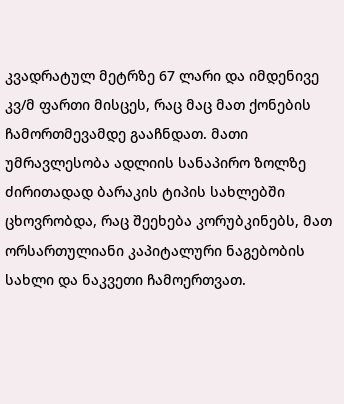კვადრატულ მეტრზე 67 ლარი და იმდენივე კვ/მ ფართი მისცეს, რაც მაც მათ ქონების ჩამორთმევამდე გააჩნდათ. მათი უმრავლესობა ადლიის სანაპირო ზოლზე ძირითადად ბარაკის ტიპის სახლებში ცხოვრობდა, რაც შეეხება კორუბკინებს, მათ ორსართულიანი კაპიტალური ნაგებობის სახლი და ნაკვეთი ჩამოერთვათ.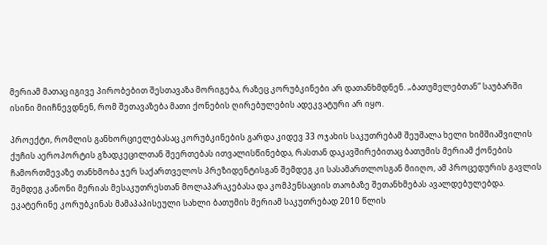მერიამ მათაც იგივე პირობებით შესთავაზა მორიგება, რაზეც კორუბკინები არ დათანხმდნენ. „ბათუმელებთან“ საუბარში ისინი მიიჩნევდნენ, რომ შეთავაზება მათი ქონების ღირებულების ადეკვატური არ იყო.

პროექტი, რომლის განხორციელებასაც კორუბკინების გარდა კიდევ 33 ოჯახის საკუთრებამ შეუშალა ხელი ხიმშიაშვილის ქუჩის აეროპორტის გზადკეცილთან შეერთებას ითვალისწინებდა, რასთან დაკავშირებითაც ბათუმის მერიამ ქონების ჩამორთმევაზე თანხმობა ჯერ საქართველოს პრეზიდენტისგან შემდეგ კი სასამართლოსგან მიიღო, ამ პროცედურის გავლის შემდეგ კანონი მერიას მესაკუთრესთან მოლაპარაკებასა და კომპენსაციის თაობაზე შეთანხმებას ავალდებულებდა. ეკატერინე კორუბკინას მამაპაპისეული სახლი ბათუმის მერიამ საკუთრებად 2010 წლის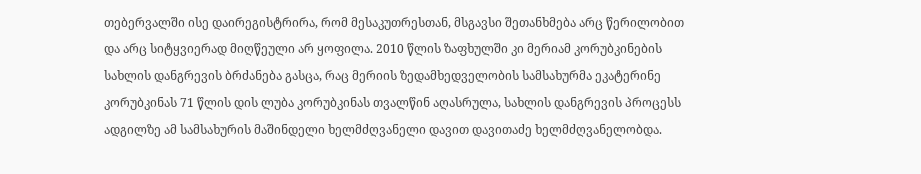თებერვალში ისე დაირეგისტრირა, რომ მესაკუთრესთან, მსგავსი შეთანხმება არც წერილობით და არც სიტყვიერად მიღწეული არ ყოფილა. 2010 წლის ზაფხულში კი მერიამ კორუბკინების სახლის დანგრევის ბრძანება გასცა, რაც მერიის ზედამხედველობის სამსახურმა ეკატერინე კორუბკინას 71 წლის დის ლუბა კორუბკინას თვალწინ აღასრულა, სახლის დანგრევის პროცესს ადგილზე ამ სამსახურის მაშინდელი ხელმძღვანელი დავით დავითაძე ხელმძღვანელობდა.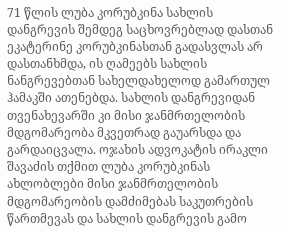71 წლის ლუბა კორუბკინა სახლის დანგრევის შემდეგ საცხოვრებლად დასთან ეკატერინე კორუბკინასთან გადასვლას არ დასთანხმდა, ის ღამეებს სახლის ნანგრევებთან სახელდახელოდ გამართულ ჰამაკში ათენებდა. სახლის დანგრევიდან თვენახევარში კი მისი ჯანმრთელობის მდგომარეობა მკვეთრად გაუარსდა და გარდაიცვალა. ოჯახის ადვოკატის ირაკლი შავაძის თქმით ლუბა კორუბკინას ახლობლები მისი ჯანმრთელობის მდგომარეობის დამძიმებას საკუთრების წართმევას და სახლის დანგრევის გამო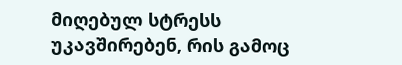მიღებულ სტრესს უკავშირებენ, რის გამოც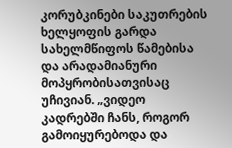კორუბკინები საკუთრების ხელყოფის გარდა სახელმწიფოს წამებისა და არადამიანური მოპყრობისათვისაც უჩივიან. „ვიდეო კადრებში ჩანს, როგორ გამოიყურებოდა და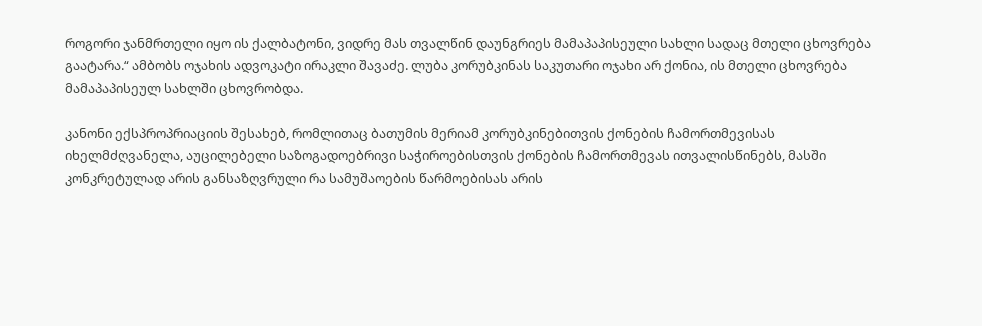როგორი ჯანმრთელი იყო ის ქალბატონი, ვიდრე მას თვალწინ დაუნგრიეს მამაპაპისეული სახლი სადაც მთელი ცხოვრება გაატარა.“ ამბობს ოჯახის ადვოკატი ირაკლი შავაძე. ლუბა კორუბკინას საკუთარი ოჯახი არ ქონია, ის მთელი ცხოვრება მამაპაპისეულ სახლში ცხოვრობდა.

კანონი ექსპროპრიაციის შესახებ, რომლითაც ბათუმის მერიამ კორუბკინებითვის ქონების ჩამორთმევისას იხელმძღვანელა, აუცილებელი საზოგადოებრივი საჭიროებისთვის ქონების ჩამორთმევას ითვალისწინებს, მასში კონკრეტულად არის განსაზღვრული რა სამუშაოების წარმოებისას არის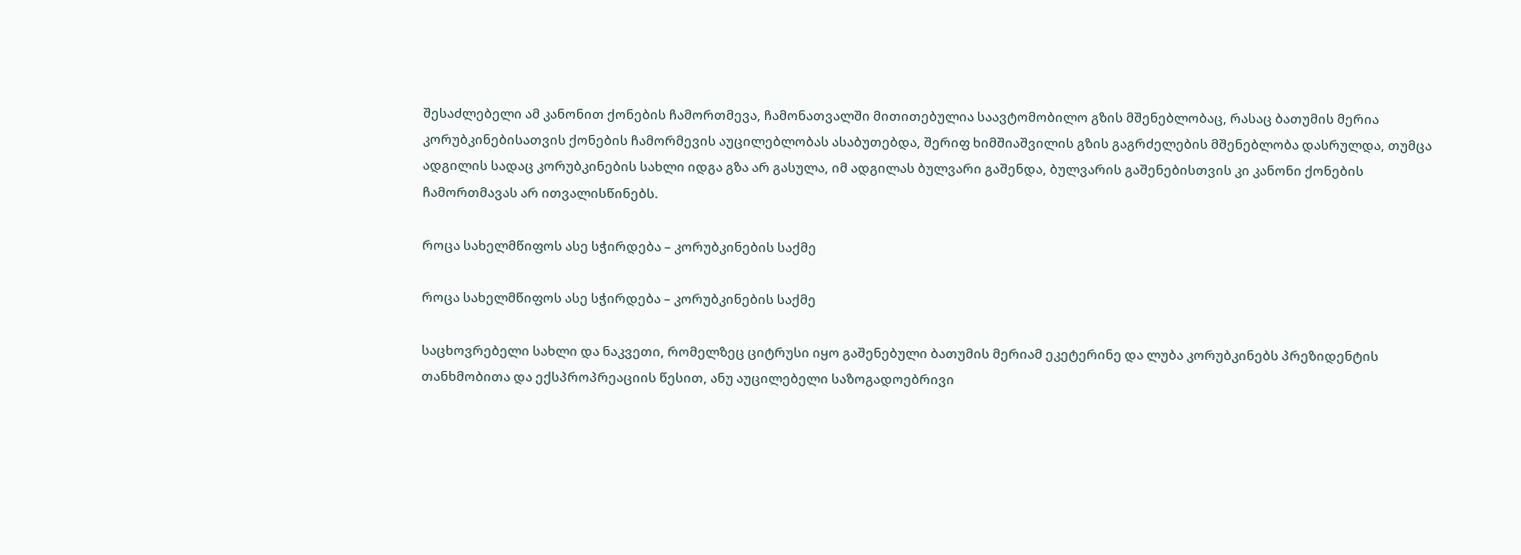შესაძლებელი ამ კანონით ქონების ჩამორთმევა, ჩამონათვალში მითითებულია საავტომობილო გზის მშენებლობაც, რასაც ბათუმის მერია კორუბკინებისათვის ქონების ჩამორმევის აუცილებლობას ასაბუთებდა, შერიფ ხიმშიაშვილის გზის გაგრძელების მშენებლობა დასრულდა, თუმცა ადგილის სადაც კორუბკინების სახლი იდგა გზა არ გასულა, იმ ადგილას ბულვარი გაშენდა, ბულვარის გაშენებისთვის კი კანონი ქონების ჩამორთმავას არ ითვალისწინებს.

როცა სახელმწიფოს ასე სჭირდება – კორუბკინების საქმე

როცა სახელმწიფოს ასე სჭირდება – კორუბკინების საქმე

საცხოვრებელი სახლი და ნაკვეთი, რომელზეც ციტრუსი იყო გაშენებული ბათუმის მერიამ ეკეტერინე და ლუბა კორუბკინებს პრეზიდენტის თანხმობითა და ექსპროპრეაციის წესით, ანუ აუცილებელი საზოგადოებრივი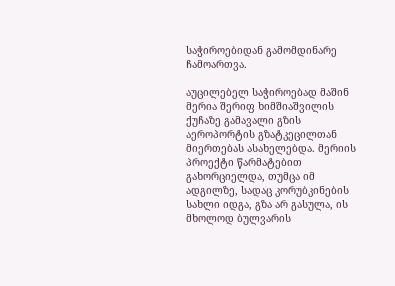საჭიროებიდან გამომდინარე ჩამოართვა.

აუცილებელ საჭიროებად მაშინ მერია შერიფ ხიმშიაშვილის ქუჩაზე გამავალი გზის აეროპორტის გზატკეცილთან მიერთებას ასახელებდა. მერიის პროექტი წარმატებით გახორციელდა, თუმცა იმ ადგილზე, სადაც კორუბკინების სახლი იდგა, გზა არ გასულა, ის მხოლოდ ბულვარის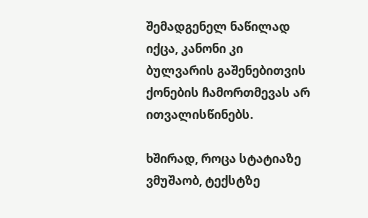შემადგენელ ნაწილად იქცა, კანონი კი ბულვარის გაშენებითვის ქონების ჩამორთმევას არ ითვალისწინებს.

ხშირად, როცა სტატიაზე ვმუშაობ, ტექსტზე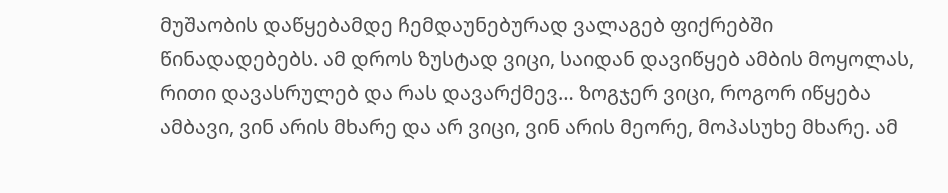მუშაობის დაწყებამდე ჩემდაუნებურად ვალაგებ ფიქრებში წინადადებებს. ამ დროს ზუსტად ვიცი, საიდან დავიწყებ ამბის მოყოლას, რითი დავასრულებ და რას დავარქმევ… ზოგჯერ ვიცი, როგორ იწყება ამბავი, ვინ არის მხარე და არ ვიცი, ვინ არის მეორე, მოპასუხე მხარე. ამ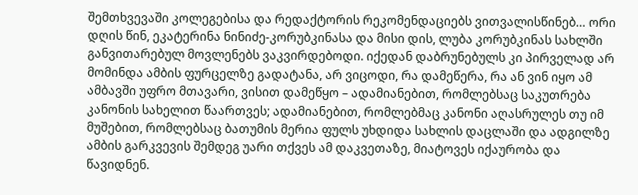შემთხვევაში კოლეგებისა და რედაქტორის რეკომენდაციებს ვითვალისწინებ… ორი დღის წინ, ეკატერინა ნინიძე-კორუბკინასა და მისი დის, ლუბა კორუბკინას სახლში განვითარებულ მოვლენებს ვაკვირდებოდი. იქედან დაბრუნებულს კი პირველად არ მომინდა ამბის ფურცელზე გადატანა, არ ვიცოდი, რა დამეწერა, რა ან ვინ იყო ამ ამბავში უფრო მთავარი, ვისით დამეწყო – ადამიანებით, რომლებსაც საკუთრება კანონის სახელით წაართვეს; ადამიანებით, რომლებმაც კანონი აღასრულეს თუ იმ მუშებით, რომლებსაც ბათუმის მერია ფულს უხდიდა სახლის დაცლაში და ადგილზე ამბის გარკვევის შემდეგ უარი თქვეს ამ დაკვეთაზე, მიატოვეს იქაურობა და წავიდნენ.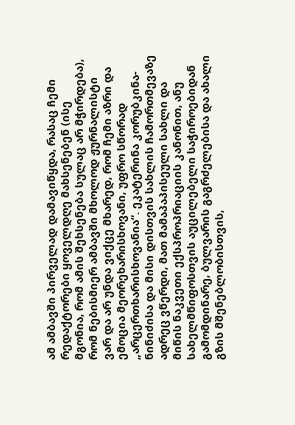ამ ამბავში პირველად დამავიწყდა, რასაც ჩემი რედაქტორები ყოველდღე მახსენებენ (ისე მგონია, რომ ამის შეხსენება სულაც არ მჭირდება), რომ ნებისმიერ ამბავში მხოლოდ ჟურნალისტი ვარ და არ უნდა ვიქცე მხარედ, რომ ჩემი აზრი და ემოცია მეორეხარისხოვანი, უფრო სწორად „არცერთხარისხოვანია“. ეკატერინა კორუბკინა-ნინიძისა და მისი დისთვის სახლის ჩამორთმევაზე ადრეც ვწერდი, მათ მამაპაპისეული სახლი და მიწის ნაკვეთი ექსპროპრიაციის კანონით, ანუ სახელმწიფოსთვის აუცილებელი საჭიროებიდან გამომდინარე, ბულვარის გაგრძელებისა და ახალი გზის მშენებლობისთვის,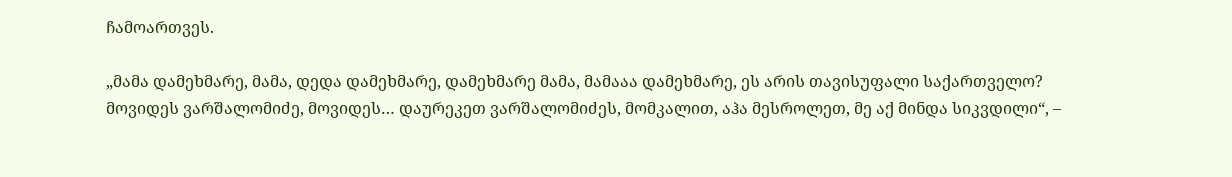ჩამოართვეს.

„მამა დამეხმარე, მამა, დედა დამეხმარე, დამეხმარე მამა, მამააა დამეხმარე, ეს არის თავისუფალი საქართველო? მოვიდეს ვარშალომიძე, მოვიდეს… დაურეკეთ ვარშალომიძეს, მომკალით, აჰა მესროლეთ, მე აქ მინდა სიკვდილი“, –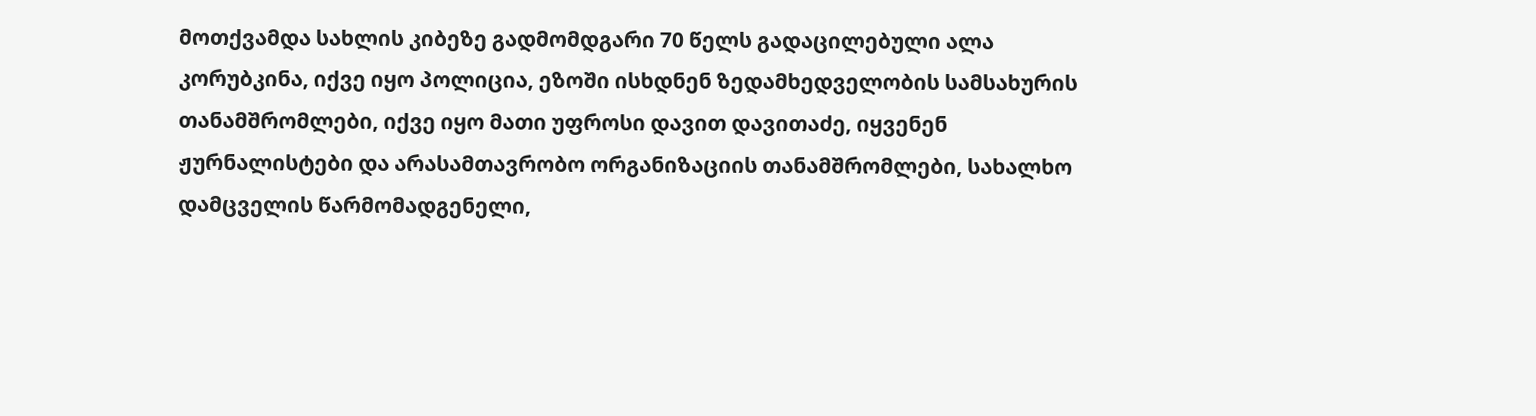მოთქვამდა სახლის კიბეზე გადმომდგარი 70 წელს გადაცილებული ალა კორუბკინა, იქვე იყო პოლიცია, ეზოში ისხდნენ ზედამხედველობის სამსახურის თანამშრომლები, იქვე იყო მათი უფროსი დავით დავითაძე, იყვენენ ჟურნალისტები და არასამთავრობო ორგანიზაციის თანამშრომლები, სახალხო დამცველის წარმომადგენელი,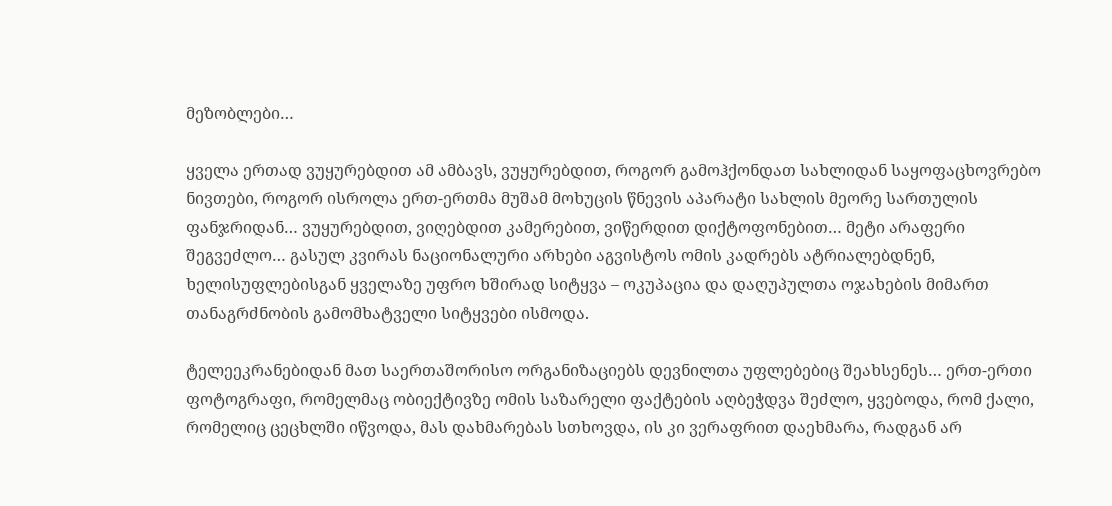მეზობლები…

ყველა ერთად ვუყურებდით ამ ამბავს, ვუყურებდით, როგორ გამოჰქონდათ სახლიდან საყოფაცხოვრებო ნივთები, როგორ ისროლა ერთ-ერთმა მუშამ მოხუცის წნევის აპარატი სახლის მეორე სართულის ფანჯრიდან… ვუყურებდით, ვიღებდით კამერებით, ვიწერდით დიქტოფონებით… მეტი არაფერი შეგვეძლო… გასულ კვირას ნაციონალური არხები აგვისტოს ომის კადრებს ატრიალებდნენ, ხელისუფლებისგან ყველაზე უფრო ხშირად სიტყვა – ოკუპაცია და დაღუპულთა ოჯახების მიმართ თანაგრძნობის გამომხატველი სიტყვები ისმოდა.

ტელეეკრანებიდან მათ საერთაშორისო ორგანიზაციებს დევნილთა უფლებებიც შეახსენეს… ერთ-ერთი ფოტოგრაფი, რომელმაც ობიექტივზე ომის საზარელი ფაქტების აღბეჭდვა შეძლო, ყვებოდა, რომ ქალი, რომელიც ცეცხლში იწვოდა, მას დახმარებას სთხოვდა, ის კი ვერაფრით დაეხმარა, რადგან არ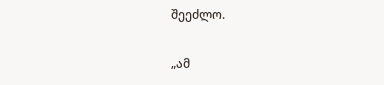შეეძლო.

„ამ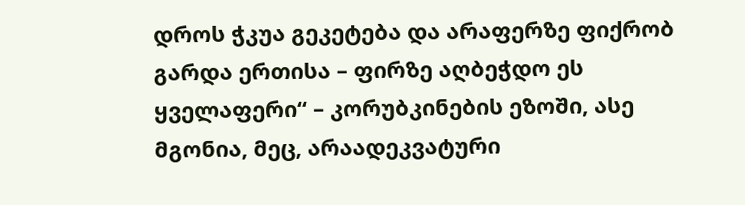დროს ჭკუა გეკეტება და არაფერზე ფიქრობ გარდა ერთისა – ფირზე აღბეჭდო ეს ყველაფერი“ – კორუბკინების ეზოში, ასე მგონია, მეც, არაადეკვატური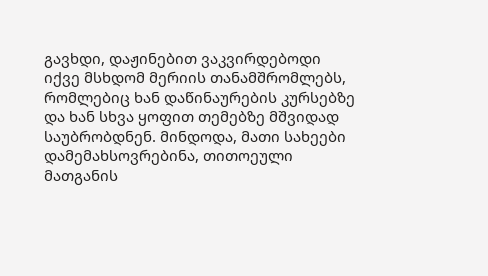გავხდი, დაჟინებით ვაკვირდებოდი იქვე მსხდომ მერიის თანამშრომლებს, რომლებიც ხან დაწინაურების კურსებზე და ხან სხვა ყოფით თემებზე მშვიდად საუბრობდნენ. მინდოდა, მათი სახეები დამემახსოვრებინა, თითოეული მათგანის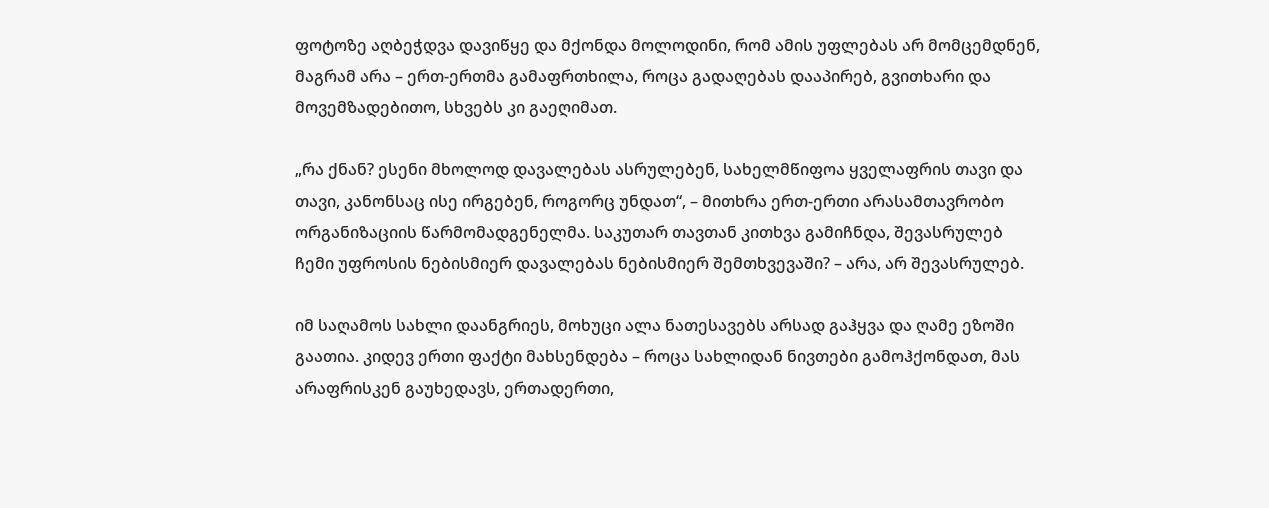ფოტოზე აღბეჭდვა დავიწყე და მქონდა მოლოდინი, რომ ამის უფლებას არ მომცემდნენ, მაგრამ არა – ერთ-ერთმა გამაფრთხილა, როცა გადაღებას დააპირებ, გვითხარი და მოვემზადებითო, სხვებს კი გაეღიმათ.

„რა ქნან? ესენი მხოლოდ დავალებას ასრულებენ, სახელმწიფოა ყველაფრის თავი და თავი, კანონსაც ისე ირგებენ, როგორც უნდათ“, – მითხრა ერთ-ერთი არასამთავრობო ორგანიზაციის წარმომადგენელმა. საკუთარ თავთან კითხვა გამიჩნდა, შევასრულებ ჩემი უფროსის ნებისმიერ დავალებას ნებისმიერ შემთხვევაში? – არა, არ შევასრულებ.

იმ საღამოს სახლი დაანგრიეს, მოხუცი ალა ნათესავებს არსად გაჰყვა და ღამე ეზოში გაათია. კიდევ ერთი ფაქტი მახსენდება – როცა სახლიდან ნივთები გამოჰქონდათ, მას არაფრისკენ გაუხედავს, ერთადერთი,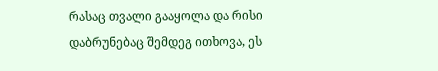რასაც თვალი გააყოლა და რისი დაბრუნებაც შემდეგ ითხოვა, ეს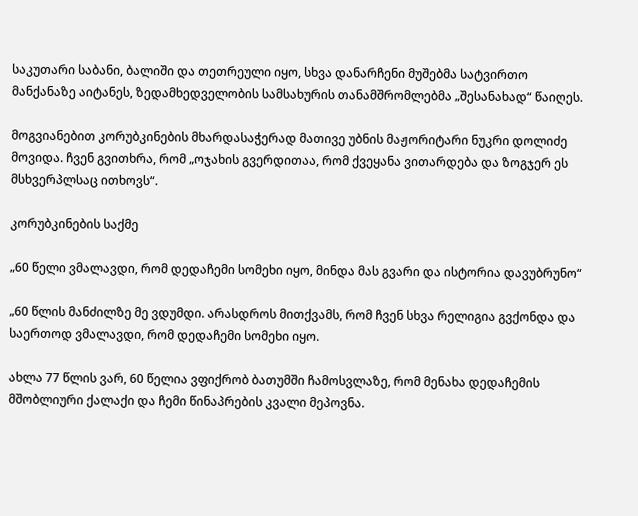საკუთარი საბანი, ბალიში და თეთრეული იყო, სხვა დანარჩენი მუშებმა სატვირთო მანქანაზე აიტანეს, ზედამხედველობის სამსახურის თანამშრომლებმა „შესანახად“ წაიღეს.

მოგვიანებით კორუბკინების მხარდასაჭერად მათივე უბნის მაჟორიტარი ნუკრი დოლიძე მოვიდა. ჩვენ გვითხრა, რომ „ოჯახის გვერდითაა, რომ ქვეყანა ვითარდება და ზოგჯერ ეს მსხვერპლსაც ითხოვს“.

კორუბკინების საქმე

„60 წელი ვმალავდი, რომ დედაჩემი სომეხი იყო, მინდა მას გვარი და ისტორია დავუბრუნო“

„60 წლის მანძილზე მე ვდუმდი. არასდროს მითქვამს, რომ ჩვენ სხვა რელიგია გვქონდა და საერთოდ ვმალავდი, რომ დედაჩემი სომეხი იყო.

ახლა 77 წლის ვარ, 60 წელია ვფიქრობ ბათუმში ჩამოსვლაზე, რომ მენახა დედაჩემის მშობლიური ქალაქი და ჩემი წინაპრების კვალი მეპოვნა.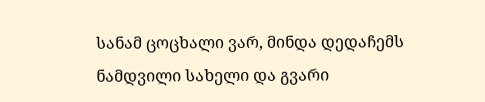სანამ ცოცხალი ვარ, მინდა დედაჩემს ნამდვილი სახელი და გვარი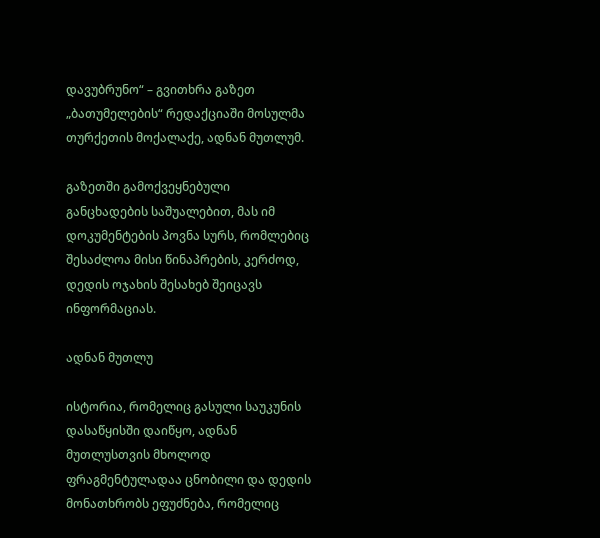დავუბრუნო“ – გვითხრა გაზეთ „ბათუმელების“ რედაქციაში მოსულმა თურქეთის მოქალაქე, ადნან მუთლუმ.

გაზეთში გამოქვეყნებული განცხადების საშუალებით, მას იმ დოკუმენტების პოვნა სურს, რომლებიც შესაძლოა მისი წინაპრების, კერძოდ, დედის ოჯახის შესახებ შეიცავს ინფორმაციას.

ადნან მუთლუ

ისტორია, რომელიც გასული საუკუნის დასაწყისში დაიწყო, ადნან მუთლუსთვის მხოლოდ ფრაგმენტულადაა ცნობილი და დედის მონათხრობს ეფუძნება, რომელიც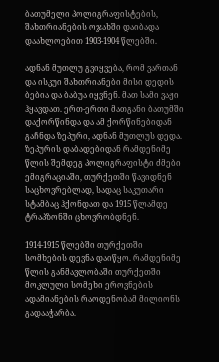ბათუმელი პოლიგრაფისტების, შახთრიანების ოჯახში დაიბადა დაახლოებით 1903-1904 წლებში.

ადნან მუთლუ გვიყვება, რომ ვართან და ისკუი შახთრიანები მისი დედის ბებია და ბაბუა იყვნენ. მათ სამი ვაჟი ჰყავდათ. ერთ-ერთი მათგანი ბათუმში დაქორწინდა და ამ ქორწინებიდან გაჩნდა ზეპური, ადნან მუთლუს დედა. ზეპურის დაბადებიდან რამდენიმე წლის შემდეგ პოლიგრაფისტი ძმები ემიგრაციაში, თურქეთში წავიდნენ საცხოვრებლად, სადაც საკუთარი სტამბაც ჰქონდათ და 1915 წლამდე ტრაპზონში ცხოვრობდნენ.

1914-1915 წლებში თურქეთში სომხების დევნა დაიწყო. რამდენიმე წლის განმავლობაში თურქეთში მოკლული სომეხი ეროვნების ადამიანების რაოდენობამ მილიონს გადააჭარბა.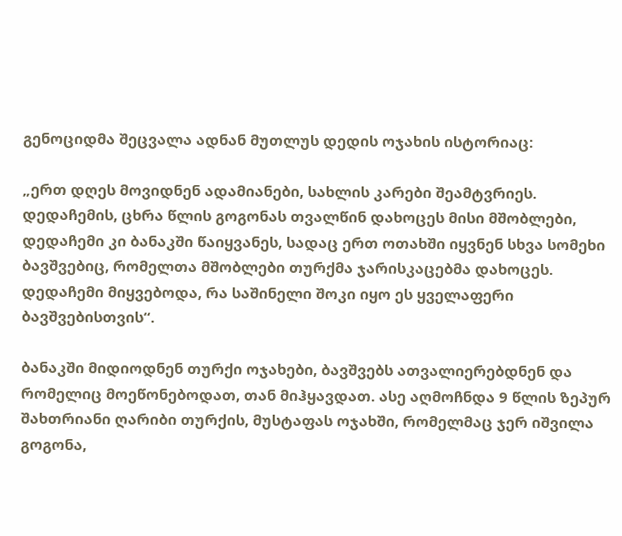გენოციდმა შეცვალა ადნან მუთლუს დედის ოჯახის ისტორიაც:

„ერთ დღეს მოვიდნენ ადამიანები, სახლის კარები შეამტვრიეს. დედაჩემის, ცხრა წლის გოგონას თვალწინ დახოცეს მისი მშობლები, დედაჩემი კი ბანაკში წაიყვანეს, სადაც ერთ ოთახში იყვნენ სხვა სომეხი ბავშვებიც, რომელთა მშობლები თურქმა ჯარისკაცებმა დახოცეს. დედაჩემი მიყვებოდა, რა საშინელი შოკი იყო ეს ყველაფერი ბავშვებისთვის“.

ბანაკში მიდიოდნენ თურქი ოჯახები, ბავშვებს ათვალიერებდნენ და რომელიც მოეწონებოდათ, თან მიჰყავდათ. ასე აღმოჩნდა 9 წლის ზეპურ შახთრიანი ღარიბი თურქის, მუსტაფას ოჯახში, რომელმაც ჯერ იშვილა გოგონა,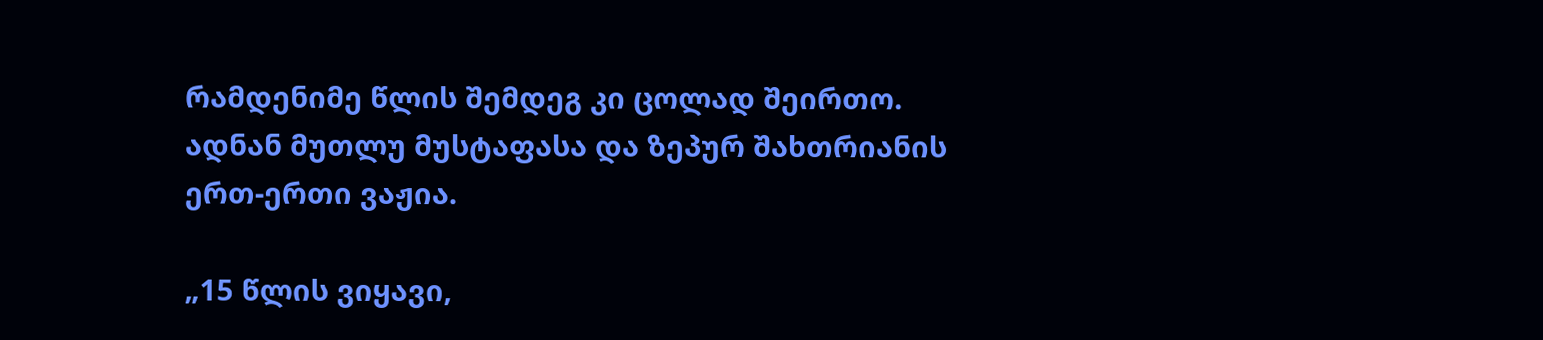რამდენიმე წლის შემდეგ კი ცოლად შეირთო. ადნან მუთლუ მუსტაფასა და ზეპურ შახთრიანის ერთ-ერთი ვაჟია.

„15 წლის ვიყავი,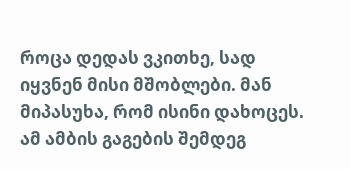როცა დედას ვკითხე, სად იყვნენ მისი მშობლები. მან მიპასუხა, რომ ისინი დახოცეს. ამ ამბის გაგების შემდეგ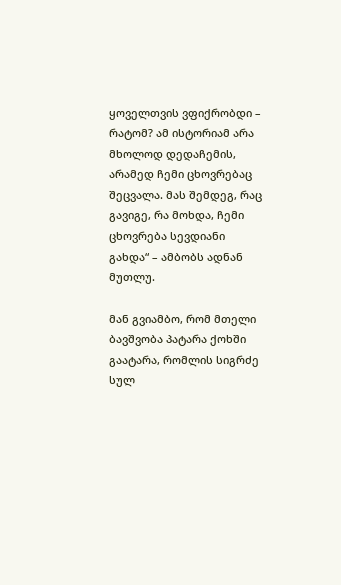ყოველთვის ვფიქრობდი – რატომ? ამ ისტორიამ არა მხოლოდ დედაჩემის, არამედ ჩემი ცხოვრებაც შეცვალა. მას შემდეგ, რაც გავიგე, რა მოხდა, ჩემი ცხოვრება სევდიანი გახდა“ – ამბობს ადნან მუთლუ.

მან გვიამბო, რომ მთელი ბავშვობა პატარა ქოხში გაატარა, რომლის სიგრძე სულ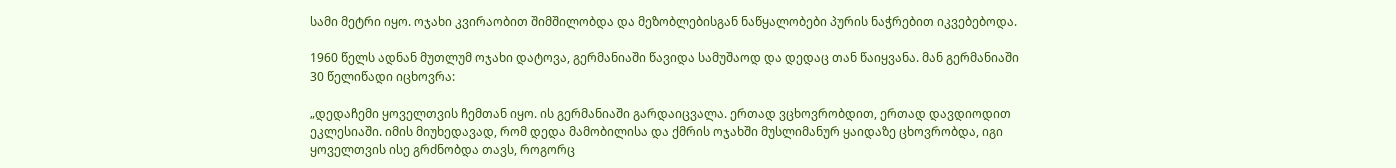სამი მეტრი იყო. ოჯახი კვირაობით შიმშილობდა და მეზობლებისგან ნაწყალობები პურის ნაჭრებით იკვებებოდა.

1960 წელს ადნან მუთლუმ ოჯახი დატოვა, გერმანიაში წავიდა სამუშაოდ და დედაც თან წაიყვანა. მან გერმანიაში 30 წელიწადი იცხოვრა:

„დედაჩემი ყოველთვის ჩემთან იყო. ის გერმანიაში გარდაიცვალა. ერთად ვცხოვრობდით, ერთად დავდიოდით ეკლესიაში. იმის მიუხედავად, რომ დედა მამობილისა და ქმრის ოჯახში მუსლიმანურ ყაიდაზე ცხოვრობდა, იგი ყოველთვის ისე გრძნობდა თავს, როგორც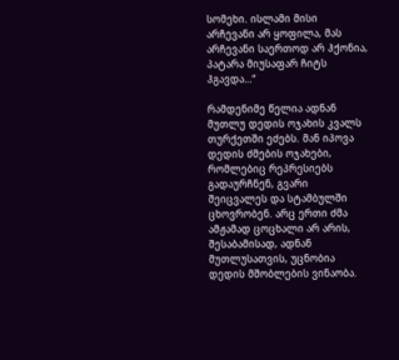სომეხი. ისლამი მისი არჩევანი არ ყოფილა, მას არჩევანი საერთოდ არ ჰქონია, პატარა მიუსაფარ ჩიტს ჰგავდა…“

რამდენიმე წელია ადნან მუთლუ დედის ოჯახის კვალს თურქეთში ეძებს. მან იპოვა დედის ძმების ოჯახები, რომლებიც რეპრესიებს გადაურჩნენ, გვარი შეიცვალეს და სტამბულში ცხოვრობენ. არც ერთი ძმა ამჟამად ცოცხალი არ არის, შესაბამისად, ადნან მუთლუსათვის, უცნობია დედის მშობლების ვინაობა.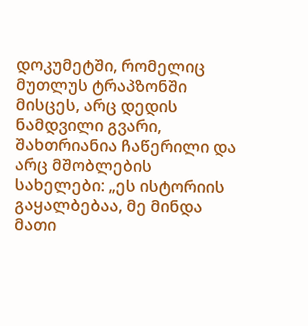დოკუმეტში, რომელიც მუთლუს ტრაპზონში მისცეს, არც დედის ნამდვილი გვარი, შახთრიანია ჩაწერილი და არც მშობლების სახელები: „ეს ისტორიის გაყალბებაა, მე მინდა მათი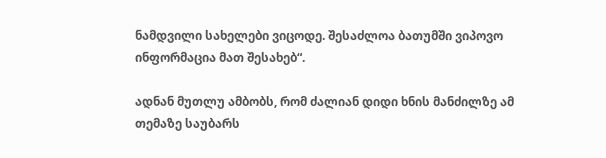ნამდვილი სახელები ვიცოდე. შესაძლოა ბათუმში ვიპოვო ინფორმაცია მათ შესახებ“.

ადნან მუთლუ ამბობს, რომ ძალიან დიდი ხნის მანძილზე ამ თემაზე საუბარს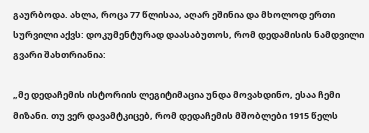გაურბოდა. ახლა, როცა 77 წლისაა, აღარ ეშინია და მხოლოდ ერთი სურვილი აქვს: დოკუმენტურად დაასაბუთოს, რომ დედამისის ნამდვილი გვარი შახთრიანია:

„მე დედაჩემის ისტორიის ლეგიტიმაცია უნდა მოვახდინო, ესაა ჩემი მიზანი. თუ ვერ დავამტკიცებ, რომ დედაჩემის მშობლები 1915 წელს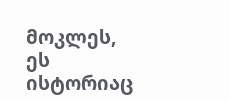მოკლეს, ეს ისტორიაც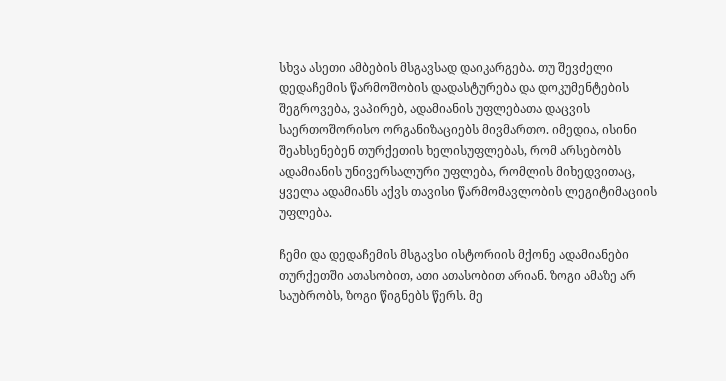სხვა ასეთი ამბების მსგავსად დაიკარგება. თუ შევძელი დედაჩემის წარმოშობის დადასტურება და დოკუმენტების შეგროვება, ვაპირებ, ადამიანის უფლებათა დაცვის საერთოშორისო ორგანიზაციებს მივმართო. იმედია, ისინი შეახსენებენ თურქეთის ხელისუფლებას, რომ არსებობს ადამიანის უნივერსალური უფლება, რომლის მიხედვითაც, ყველა ადამიანს აქვს თავისი წარმომავლობის ლეგიტიმაციის უფლება.

ჩემი და დედაჩემის მსგავსი ისტორიის მქონე ადამიანები თურქეთში ათასობით, ათი ათასობით არიან. ზოგი ამაზე არ საუბრობს, ზოგი წიგნებს წერს. მე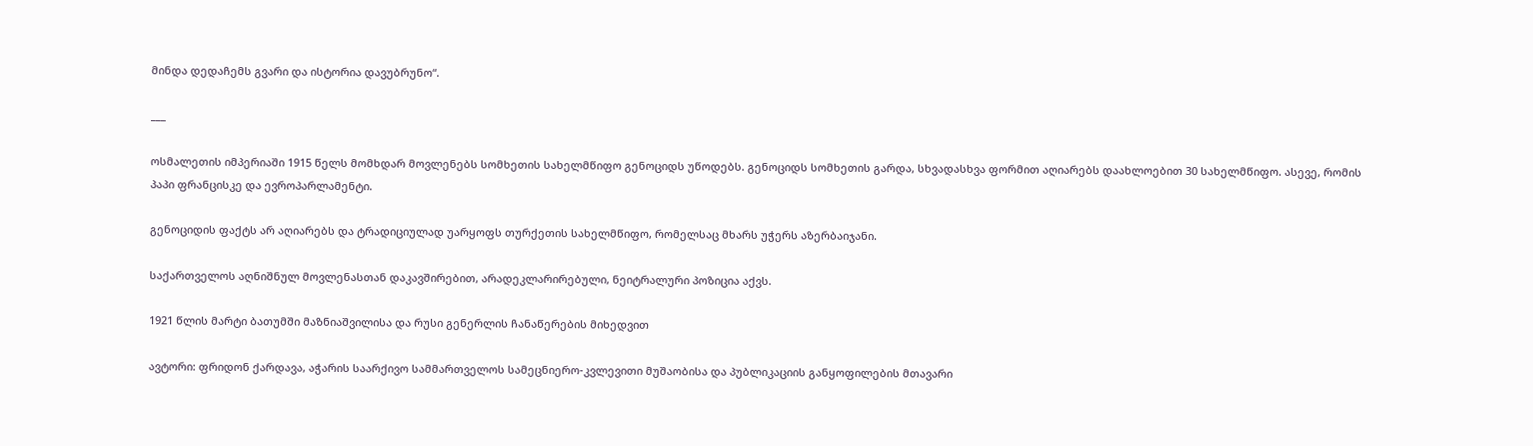მინდა დედაჩემს გვარი და ისტორია დავუბრუნო“.

___

ოსმალეთის იმპერიაში 1915 წელს მომხდარ მოვლენებს სომხეთის სახელმწიფო გენოციდს უწოდებს. გენოციდს სომხეთის გარდა, სხვადასხვა ფორმით აღიარებს დაახლოებით 30 სახელმწიფო. ასევე, რომის პაპი ფრანცისკე და ევროპარლამენტი.

გენოციდის ფაქტს არ აღიარებს და ტრადიციულად უარყოფს თურქეთის სახელმწიფო, რომელსაც მხარს უჭერს აზერბაიჯანი.

საქართველოს აღნიშნულ მოვლენასთან დაკავშირებით, არადეკლარირებული, ნეიტრალური პოზიცია აქვს.

1921 წლის მარტი ბათუმში მაზნიაშვილისა და რუსი გენერლის ჩანაწერების მიხედვით

ავტორი: ფრიდონ ქარდავა, აჭარის საარქივო სამმართველოს სამეცნიერო-კვლევითი მუშაობისა და პუბლიკაციის განყოფილების მთავარი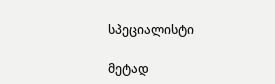სპეციალისტი

მეტად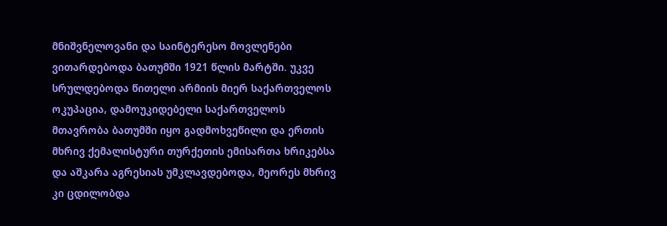მნიშვნელოვანი და საინტერესო მოვლენები ვითარდებოდა ბათუმში 1921 წლის მარტში. უკვე სრულდებოდა წითელი არმიის მიერ საქართველოს ოკუპაცია, დამოუკიდებელი საქართველოს მთავრობა ბათუმში იყო გადმოხვეწილი და ერთის მხრივ ქემალისტური თურქეთის ემისართა ხრიკებსა და აშკარა აგრესიას უმკლავდებოდა, მეორეს მხრივ კი ცდილობდა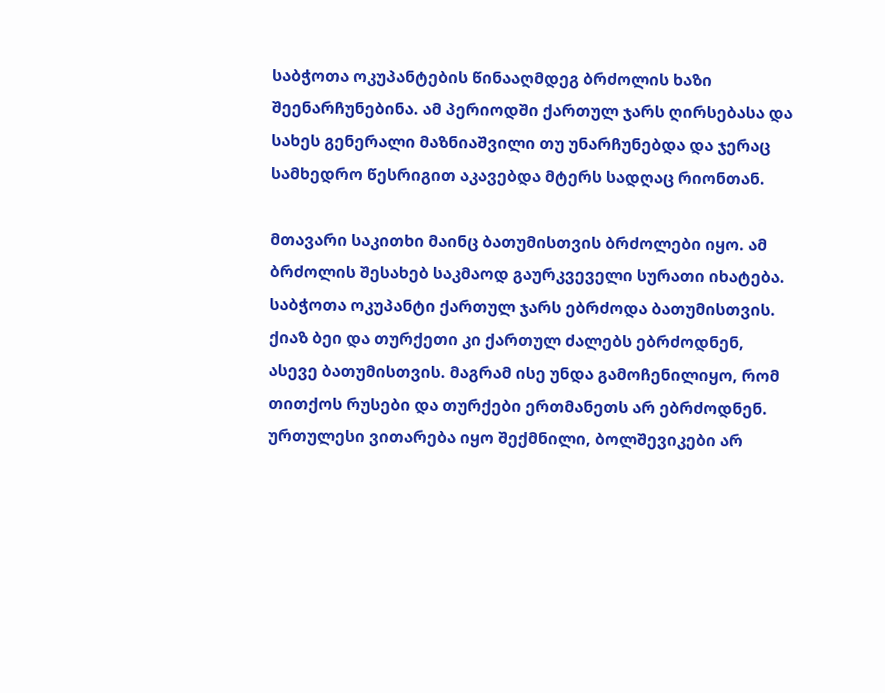საბჭოთა ოკუპანტების წინააღმდეგ ბრძოლის ხაზი შეენარჩუნებინა. ამ პერიოდში ქართულ ჯარს ღირსებასა და სახეს გენერალი მაზნიაშვილი თუ უნარჩუნებდა და ჯერაც სამხედრო წესრიგით აკავებდა მტერს სადღაც რიონთან.

მთავარი საკითხი მაინც ბათუმისთვის ბრძოლები იყო. ამ ბრძოლის შესახებ საკმაოდ გაურკვეველი სურათი იხატება. საბჭოთა ოკუპანტი ქართულ ჯარს ებრძოდა ბათუმისთვის. ქიაზ ბეი და თურქეთი კი ქართულ ძალებს ებრძოდნენ, ასევე ბათუმისთვის. მაგრამ ისე უნდა გამოჩენილიყო, რომ თითქოს რუსები და თურქები ერთმანეთს არ ებრძოდნენ. ურთულესი ვითარება იყო შექმნილი, ბოლშევიკები არ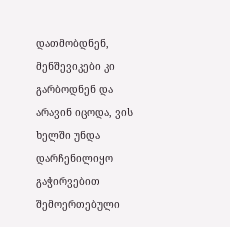დათმობდნენ, მენშევიკები კი გარბოდნენ და არავინ იცოდა, ვის ხელში უნდა დარჩენილიყო გაჭირვებით შემოერთებული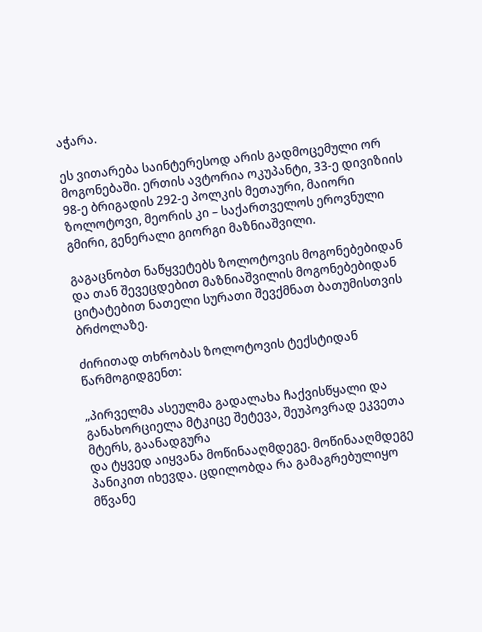აჭარა.

ეს ვითარება საინტერესოდ არის გადმოცემული ორ მოგონებაში. ერთის ავტორია ოკუპანტი, 33-ე დივიზიის 98-ე ბრიგადის 292-ე პოლკის მეთაური, მაიორი ზოლოტოვი, მეორის კი – საქართველოს ეროვნული გმირი, გენერალი გიორგი მაზნიაშვილი.

გაგაცნობთ ნაწყვეტებს ზოლოტოვის მოგონებებიდან და თან შევეცდებით მაზნიაშვილის მოგონებებიდან ციტატებით ნათელი სურათი შევქმნათ ბათუმისთვის
ბრძოლაზე.

ძირითად თხრობას ზოლოტოვის ტექსტიდან წარმოგიდგენთ:

„პირველმა ასეულმა გადალახა ჩაქვისწყალი და განახორციელა მტკიცე შეტევა, შეუპოვრად ეკვეთა მტერს, გაანადგურა
და ტყვედ აიყვანა მოწინააღმდეგე. მოწინააღმდეგე პანიკით იხევდა. ცდილობდა რა გამაგრებულიყო მწვანე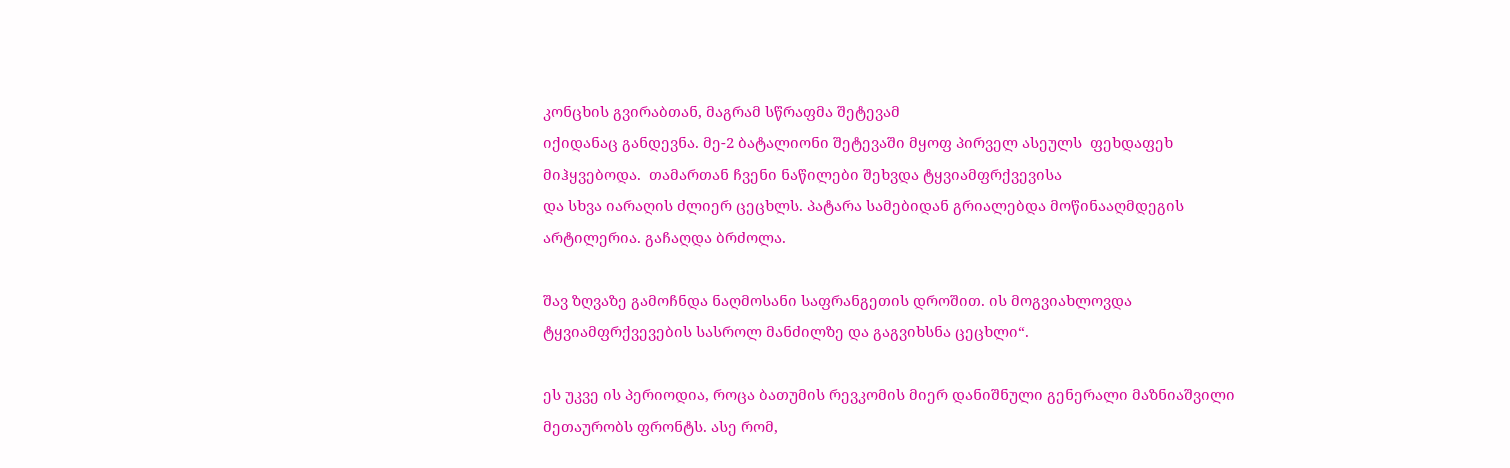კონცხის გვირაბთან, მაგრამ სწრაფმა შეტევამ
იქიდანაც განდევნა. მე-2 ბატალიონი შეტევაში მყოფ პირველ ასეულს  ფეხდაფეხ მიჰყვებოდა.  თამართან ჩვენი ნაწილები შეხვდა ტყვიამფრქვევისა
და სხვა იარაღის ძლიერ ცეცხლს. პატარა სამებიდან გრიალებდა მოწინააღმდეგის არტილერია. გაჩაღდა ბრძოლა.

შავ ზღვაზე გამოჩნდა ნაღმოსანი საფრანგეთის დროშით. ის მოგვიახლოვდა ტყვიამფრქვევების სასროლ მანძილზე და გაგვიხსნა ცეცხლი“.

ეს უკვე ის პერიოდია, როცა ბათუმის რევკომის მიერ დანიშნული გენერალი მაზნიაშვილი მეთაურობს ფრონტს. ასე რომ,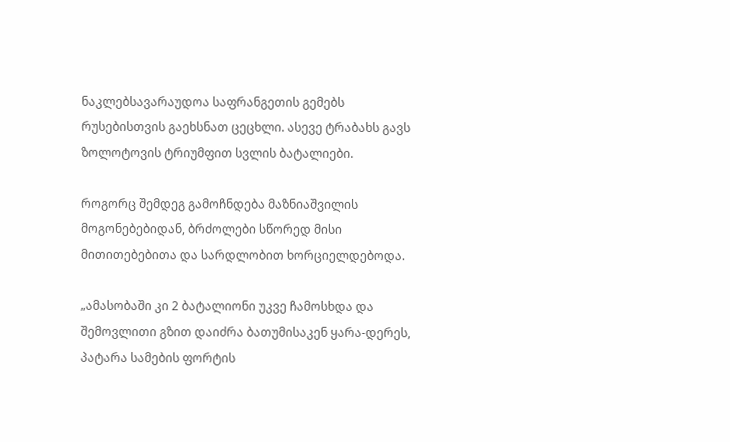ნაკლებსავარაუდოა საფრანგეთის გემებს რუსებისთვის გაეხსნათ ცეცხლი. ასევე ტრაბახს გავს ზოლოტოვის ტრიუმფით სვლის ბატალიები.

როგორც შემდეგ გამოჩნდება მაზნიაშვილის მოგონებებიდან, ბრძოლები სწორედ მისი მითითებებითა და სარდლობით ხორციელდებოდა.

„ამასობაში კი 2 ბატალიონი უკვე ჩამოსხდა და შემოვლითი გზით დაიძრა ბათუმისაკენ ყარა-დერეს, პატარა სამების ფორტის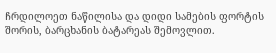ჩრდილოეთ ნაწილისა და დიდი სამების ფორტის შორის, ბარცხანის ბატარეას შემოვლით.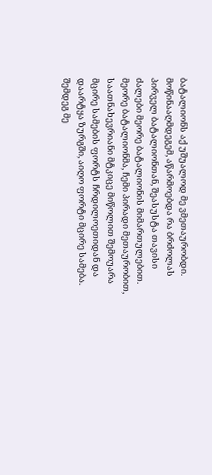ბატალიონს აქ უშუალოდ მე ვმეთაურობდი. მოწინააღმდეგემ, აწარმოებდა რა ბრძოლას პირველ ბატალიონთან, შეასუსტა თავისი ძალები მეორე ბატალიონის მიმართულებით. მეორე ბატალიონმა, ჩემი პირადი მეთაურობით, საათნახევრიანი მტკიცე მიწოლით შემოუარა მცირე სამების ფორტს ჩრდილოეთიდან და დაარტყა ზურგში, აიღო ფორტი მცირე სამება. შემდეგ მე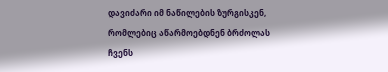დავიძარი იმ ნაწილების ზურგისკენ, რომლებიც აწარმოებდნენ ბრძოლას ჩვენს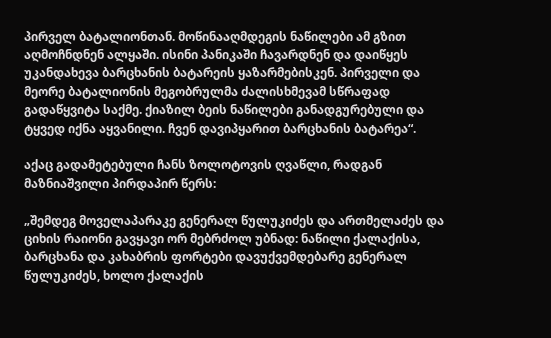პირველ ბატალიონთან. მოწინააღმდეგის ნაწილები ამ გზით აღმოჩნდნენ ალყაში. ისინი პანიკაში ჩავარდნენ და დაიწყეს უკანდახევა ბარცხანის ბატარეის ყაზარმებისკენ. პირველი და მეორე ბატალიონის მეგობრულმა ძალისხმევამ სწრაფად გადაწყვიტა საქმე. ქიაზილ ბეის ნაწილები განადგურებული და ტყვედ იქნა აყვანილი. ჩვენ დავიპყარით ბარცხანის ბატარეა“.

აქაც გადამეტებული ჩანს ზოლოტოვის ღვაწლი, რადგან მაზნიაშვილი პირდაპირ წერს:

„შემდეგ მოველაპარაკე გენერალ წულუკიძეს და ართმელაძეს და ციხის რაიონი გავყავი ორ მებრძოლ უბნად: ნაწილი ქალაქისა, ბარცხანა და კახაბრის ფორტები დავუქვემდებარე გენერალ წულუკიძეს, ხოლო ქალაქის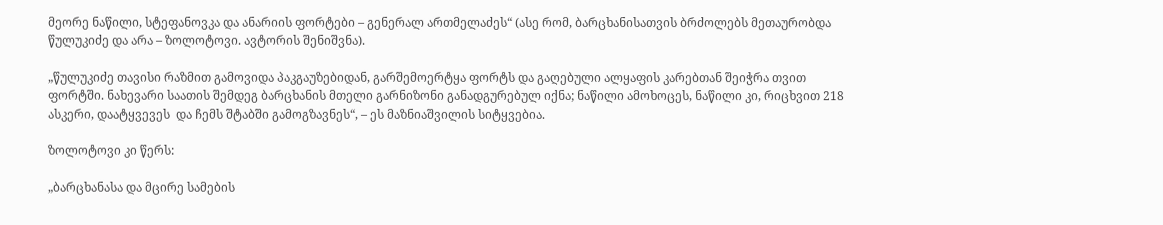მეორე ნაწილი, სტეფანოვკა და ანარიის ფორტები – გენერალ ართმელაძეს“ (ასე რომ, ბარცხანისათვის ბრძოლებს მეთაურობდა წულუკიძე და არა – ზოლოტოვი. ავტორის შენიშვნა).

„წულუკიძე თავისი რაზმით გამოვიდა პაკგაუზებიდან, გარშემოერტყა ფორტს და გაღებული ალყაფის კარებთან შეიჭრა თვით ფორტში. ნახევარი საათის შემდეგ ბარცხანის მთელი გარნიზონი განადგურებულ იქნა; ნაწილი ამოხოცეს, ნაწილი კი, რიცხვით 218 ასკერი, დაატყვევეს  და ჩემს შტაბში გამოგზავნეს“, – ეს მაზნიაშვილის სიტყვებია.

ზოლოტოვი კი წერს:

„ბარცხანასა და მცირე სამების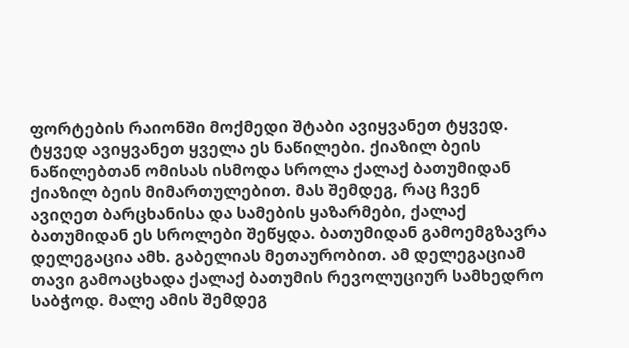ფორტების რაიონში მოქმედი შტაბი ავიყვანეთ ტყვედ. ტყვედ ავიყვანეთ ყველა ეს ნაწილები. ქიაზილ ბეის ნაწილებთან ომისას ისმოდა სროლა ქალაქ ბათუმიდან ქიაზილ ბეის მიმართულებით. მას შემდეგ, რაც ჩვენ ავიღეთ ბარცხანისა და სამების ყაზარმები, ქალაქ ბათუმიდან ეს სროლები შეწყდა. ბათუმიდან გამოემგზავრა დელეგაცია ამხ. გაბელიას მეთაურობით. ამ დელეგაციამ თავი გამოაცხადა ქალაქ ბათუმის რევოლუციურ სამხედრო საბჭოდ. მალე ამის შემდეგ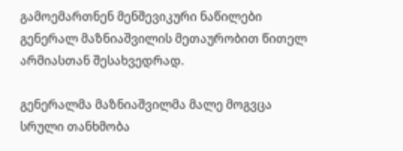გამოემართნენ მენშევიკური ნაწილები გენერალ მაზნიაშვილის მეთაურობით წითელ არმიასთან შესახვედრად.

გენერალმა მაზნიაშვილმა მალე მოგვცა სრული თანხმობა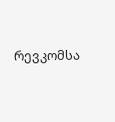რევკომსა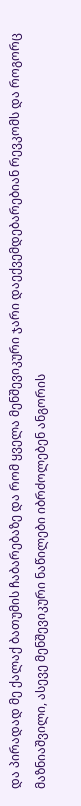და პირადად მე ქალაქ ბათუმის ჩაბარებაზე და რომ ყველა მენშევიკური ჯარი დაექვემდებარებიან რევკომს და როგორც მაზნიაშვილი, ასევე მენშევიკური ნაწილები იბრძოლებენ ანგორის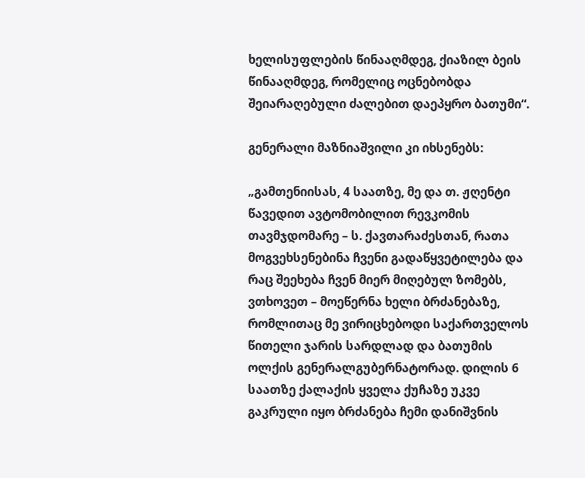ხელისუფლების წინააღმდეგ, ქიაზილ ბეის წინააღმდეგ, რომელიც ოცნებობდა შეიარაღებული ძალებით დაეპყრო ბათუმი“.

გენერალი მაზნიაშვილი კი იხსენებს:

„გამთენიისას, 4 საათზე, მე და თ. ჟღენტი წავედით ავტომობილით რევკომის თავმჯდომარე – ს. ქავთარაძესთან, რათა მოგვეხსენებინა ჩვენი გადაწყვეტილება და რაც შეეხება ჩვენ მიერ მიღებულ ზომებს, ვთხოვეთ – მოეწერნა ხელი ბრძანებაზე, რომლითაც მე ვირიცხებოდი საქართველოს წითელი ჯარის სარდლად და ბათუმის ოლქის გენერალგუბერნატორად. დილის 6 საათზე ქალაქის ყველა ქუჩაზე უკვე გაკრული იყო ბრძანება ჩემი დანიშვნის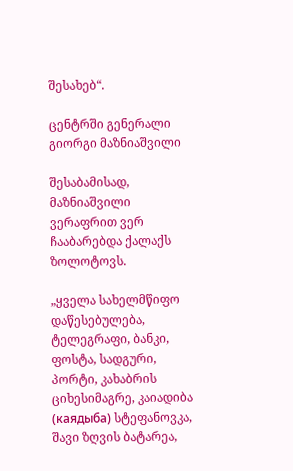შესახებ“.

ცენტრში გენერალი გიორგი მაზნიაშვილი

შესაბამისად, მაზნიაშვილი ვერაფრით ვერ ჩააბარებდა ქალაქს ზოლოტოვს.

„ყველა სახელმწიფო დაწესებულება, ტელეგრაფი, ბანკი, ფოსტა, სადგური, პორტი, კახაბრის ციხესიმაგრე, კაიადიბა (каядыба) სტეფანოვკა, შავი ზღვის ბატარეა,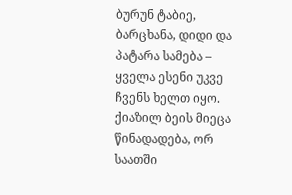ბურუნ ტაბიე, ბარცხანა, დიდი და პატარა სამება – ყველა ესენი უკვე ჩვენს ხელთ იყო. ქიაზილ ბეის მიეცა წინადადება, ორ საათში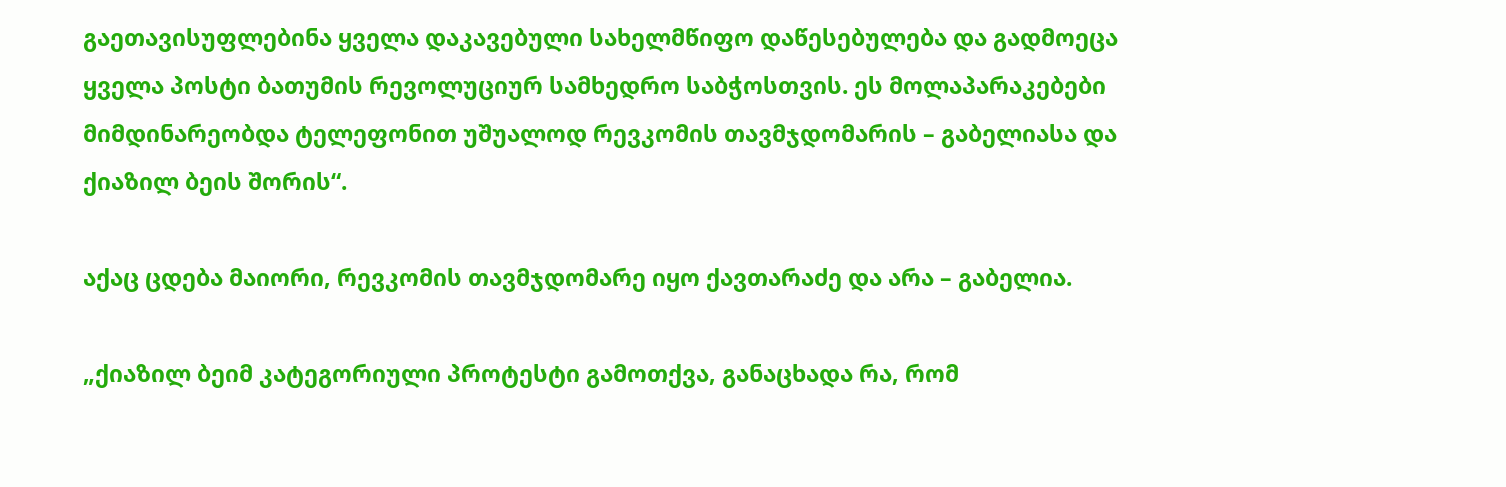გაეთავისუფლებინა ყველა დაკავებული სახელმწიფო დაწესებულება და გადმოეცა ყველა პოსტი ბათუმის რევოლუციურ სამხედრო საბჭოსთვის. ეს მოლაპარაკებები მიმდინარეობდა ტელეფონით უშუალოდ რევკომის თავმჯდომარის – გაბელიასა და ქიაზილ ბეის შორის“.

აქაც ცდება მაიორი, რევკომის თავმჯდომარე იყო ქავთარაძე და არა – გაბელია.

„ქიაზილ ბეიმ კატეგორიული პროტესტი გამოთქვა, განაცხადა რა, რომ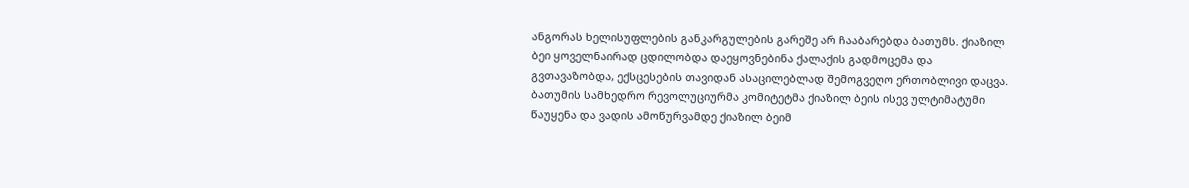ანგორას ხელისუფლების განკარგულების გარეშე არ ჩააბარებდა ბათუმს. ქიაზილ ბეი ყოველნაირად ცდილობდა დაეყოვნებინა ქალაქის გადმოცემა და გვთავაზობდა, ექსცესების თავიდან ასაცილებლად შემოგვეღო ერთობლივი დაცვა. ბათუმის სამხედრო რევოლუციურმა კომიტეტმა ქიაზილ ბეის ისევ ულტიმატუმი წაუყენა და ვადის ამოწურვამდე ქიაზილ ბეიმ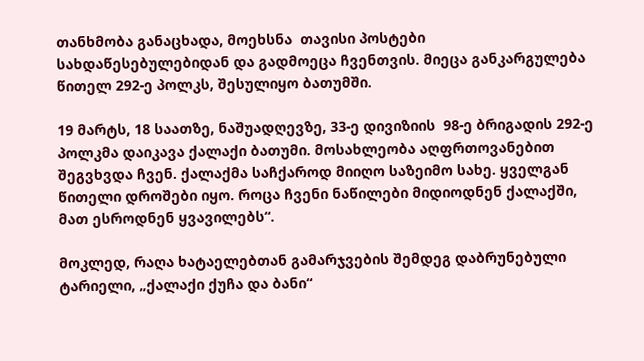თანხმობა განაცხადა, მოეხსნა  თავისი პოსტები სახდაწესებულებიდან და გადმოეცა ჩვენთვის. მიეცა განკარგულება წითელ 292-ე პოლკს, შესულიყო ბათუმში.

19 მარტს, 18 საათზე, ნაშუადღევზე, 33-ე დივიზიის  98-ე ბრიგადის 292-ე პოლკმა დაიკავა ქალაქი ბათუმი. მოსახლეობა აღფრთოვანებით შეგვხვდა ჩვენ. ქალაქმა საჩქაროდ მიიღო საზეიმო სახე. ყველგან წითელი დროშები იყო. როცა ჩვენი ნაწილები მიდიოდნენ ქალაქში, მათ ესროდნენ ყვავილებს“.

მოკლედ, რაღა ხატაელებთან გამარჯვების შემდეგ დაბრუნებული ტარიელი, „ქალაქი ქუჩა და ბანი“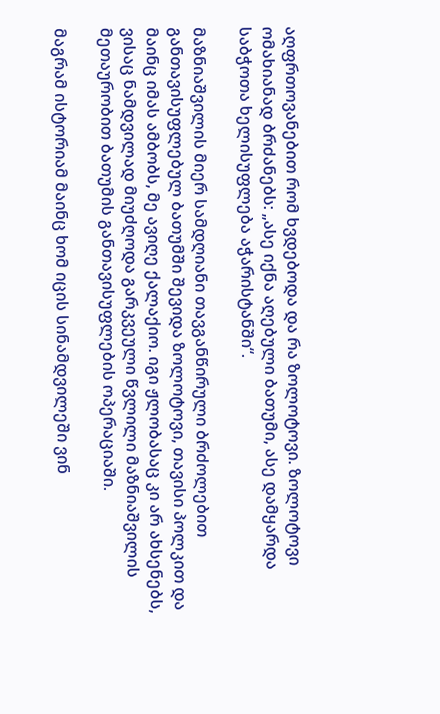აღფრთოვანებით რომ ხვდებოდა და რა ზოლოტოვი. ზოლოტოვი ომახიანად ბრძანებს: „ასე იქნა აღებული ბათუმი, ასე დამყარდა საბჭოთა ხელისუფლება აჭარისტანში“.

მაზნიაშვილის მიერ სამდღიანი თავგანწირული ბრძოლებით განთავისუფლებულ ბათუმში შევიდა ზოლოტოვი, თავისი პოლკით და მაინც იმას ამბობს, მე ავიღე ქალაქიო. იგი ჟლობასაც კი არ ახსენებს, ვისაც ნამდვილად მიუძღოდა გარკვეული წვლილი მაზნიაშვილის მეთაურობით ბათუმის განთავისუფლების ოპერაციაში.

მაგრამ ისტორიამ მაინც ხომ იცის სინამდვილეში ვინ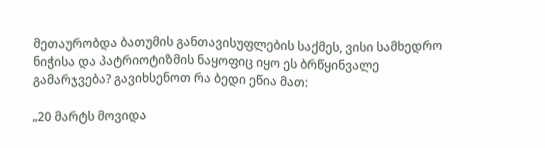მეთაურობდა ბათუმის განთავისუფლების საქმეს, ვისი სამხედრო ნიჭისა და პატრიოტიზმის ნაყოფიც იყო ეს ბრწყინვალე გამარჯვება? გავიხსენოთ რა ბედი ეწია მათ:

„20 მარტს მოვიდა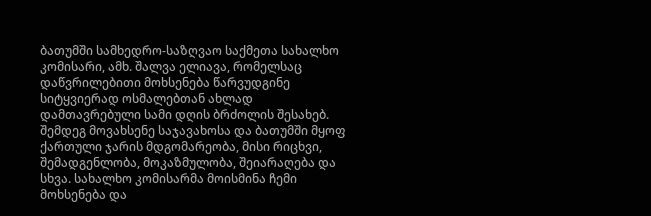ბათუმში სამხედრო-საზღვაო საქმეთა სახალხო კომისარი, ამხ. შალვა ელიავა, რომელსაც დაწვრილებითი მოხსენება წარვუდგინე სიტყვიერად ოსმალებთან ახლად დამთავრებული სამი დღის ბრძოლის შესახებ. შემდეგ მოვახსენე საჯავახოსა და ბათუმში მყოფ ქართული ჯარის მდგომარეობა, მისი რიცხვი, შემადგენლობა, მოკაზმულობა, შეიარაღება და სხვა. სახალხო კომისარმა მოისმინა ჩემი მოხსენება და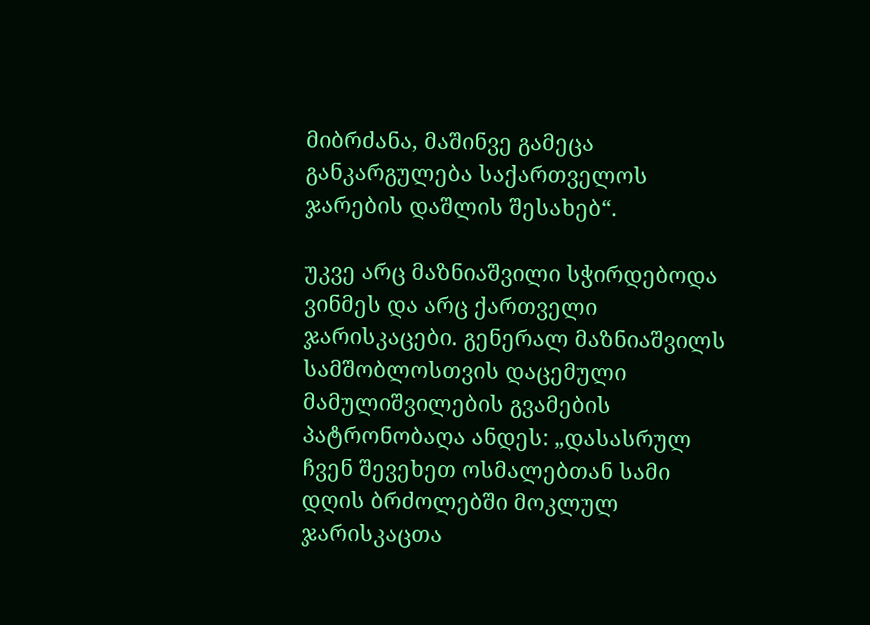მიბრძანა, მაშინვე გამეცა განკარგულება საქართველოს ჯარების დაშლის შესახებ“.

უკვე არც მაზნიაშვილი სჭირდებოდა ვინმეს და არც ქართველი ჯარისკაცები. გენერალ მაზნიაშვილს სამშობლოსთვის დაცემული მამულიშვილების გვამების პატრონობაღა ანდეს: „დასასრულ ჩვენ შევეხეთ ოსმალებთან სამი დღის ბრძოლებში მოკლულ ჯარისკაცთა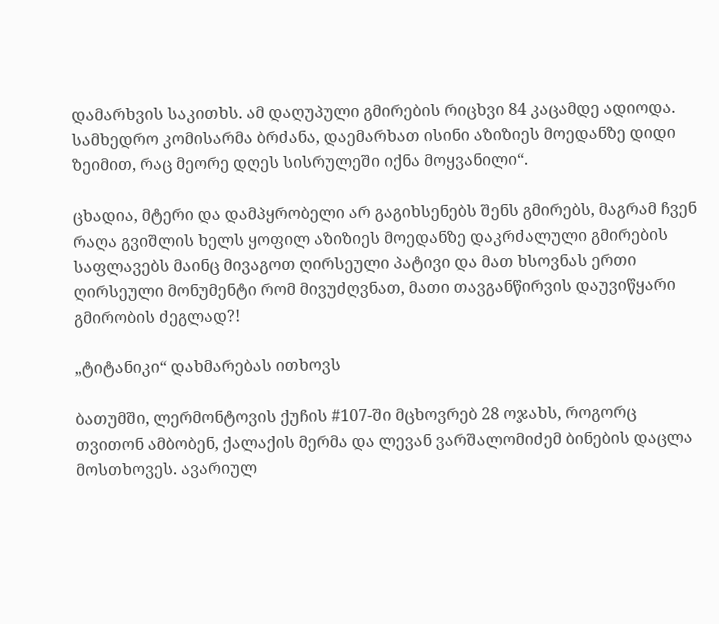დამარხვის საკითხს. ამ დაღუპული გმირების რიცხვი 84 კაცამდე ადიოდა. სამხედრო კომისარმა ბრძანა, დაემარხათ ისინი აზიზიეს მოედანზე დიდი ზეიმით, რაც მეორე დღეს სისრულეში იქნა მოყვანილი“.

ცხადია, მტერი და დამპყრობელი არ გაგიხსენებს შენს გმირებს, მაგრამ ჩვენ რაღა გვიშლის ხელს ყოფილ აზიზიეს მოედანზე დაკრძალული გმირების საფლავებს მაინც მივაგოთ ღირსეული პატივი და მათ ხსოვნას ერთი ღირსეული მონუმენტი რომ მივუძღვნათ, მათი თავგანწირვის დაუვიწყარი გმირობის ძეგლად?!

„ტიტანიკი“ დახმარებას ითხოვს

ბათუმში, ლერმონტოვის ქუჩის #107-ში მცხოვრებ 28 ოჯახს, როგორც თვითონ ამბობენ, ქალაქის მერმა და ლევან ვარშალომიძემ ბინების დაცლა მოსთხოვეს. ავარიულ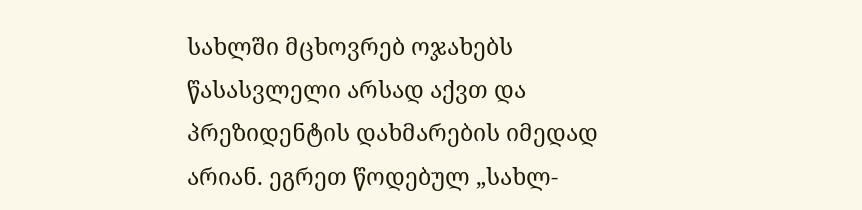სახლში მცხოვრებ ოჯახებს წასასვლელი არსად აქვთ და პრეზიდენტის დახმარების იმედად არიან. ეგრეთ წოდებულ „სახლ-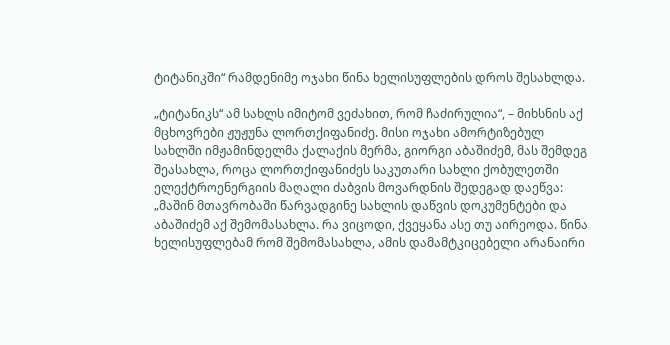ტიტანიკში“ რამდენიმე ოჯახი წინა ხელისუფლების დროს შესახლდა.

„ტიტანიკს“ ამ სახლს იმიტომ ვეძახით, რომ ჩაძირულია“, – მიხსნის აქ მცხოვრები ჟუჟუნა ლორთქიფანიძე. მისი ოჯახი ამორტიზებულ სახლში იმჟამინდელმა ქალაქის მერმა, გიორგი აბაშიძემ, მას შემდეგ შეასახლა, როცა ლორთქიფანიძეს საკუთარი სახლი ქობულეთში ელექტროენერგიის მაღალი ძაბვის მოვარდნის შედეგად დაეწვა: „მაშინ მთავრობაში წარვადგინე სახლის დაწვის დოკუმენტები და აბაშიძემ აქ შემომასახლა. რა ვიცოდი, ქვეყანა ასე თუ აირეოდა. წინა ხელისუფლებამ რომ შემომასახლა, ამის დამამტკიცებელი არანაირი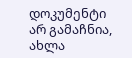დოკუმენტი არ გამაჩნია, ახლა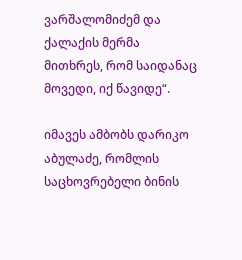ვარშალომიძემ და ქალაქის მერმა მითხრეს, რომ საიდანაც მოვედი, იქ წავიდე“.

იმავეს ამბობს დარიკო აბულაძე, რომლის საცხოვრებელი ბინის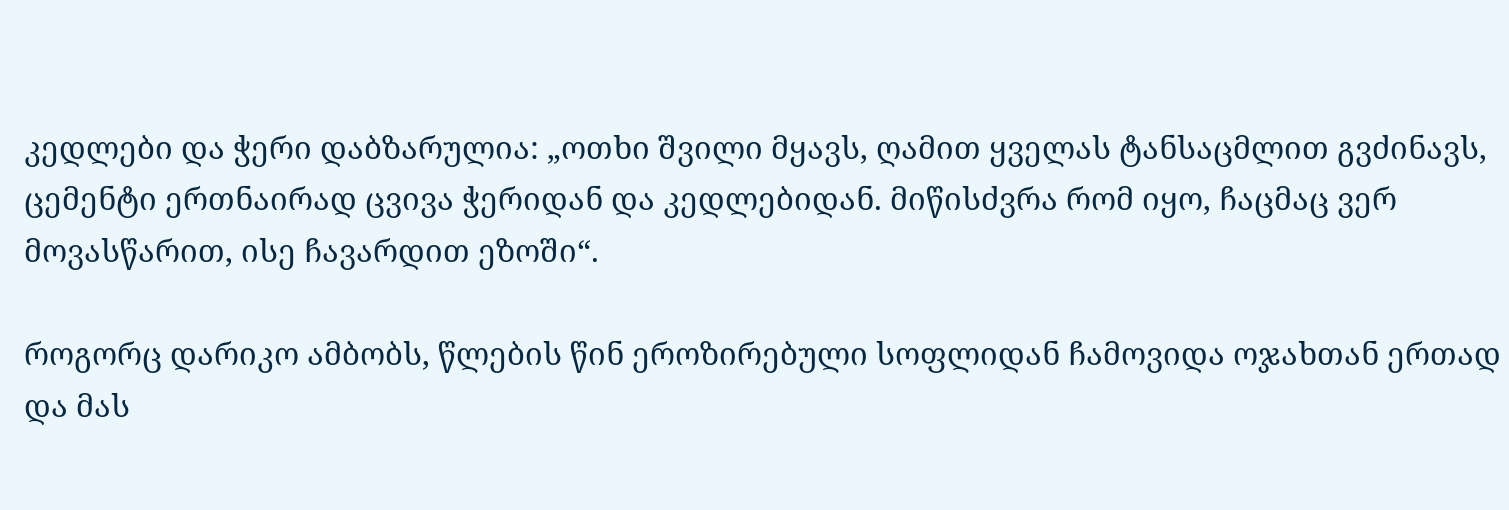კედლები და ჭერი დაბზარულია: „ოთხი შვილი მყავს, ღამით ყველას ტანსაცმლით გვძინავს, ცემენტი ერთნაირად ცვივა ჭერიდან და კედლებიდან. მიწისძვრა რომ იყო, ჩაცმაც ვერ მოვასწარით, ისე ჩავარდით ეზოში“.

როგორც დარიკო ამბობს, წლების წინ ეროზირებული სოფლიდან ჩამოვიდა ოჯახთან ერთად და მას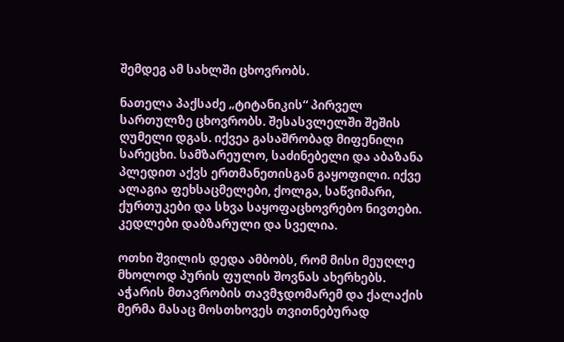შემდეგ ამ სახლში ცხოვრობს.

ნათელა პაქსაძე „ტიტანიკის“ პირველ სართულზე ცხოვრობს. შესასვლელში შეშის ღუმელი დგას. იქვეა გასაშრობად მიფენილი სარეცხი. სამზარეულო, საძინებელი და აბაზანა პლედით აქვს ერთმანეთისგან გაყოფილი. იქვე ალაგია ფეხსაცმელები, ქოლგა, საწვიმარი, ქურთუკები და სხვა საყოფაცხოვრებო ნივთები. კედლები დაბზარული და სველია.

ოთხი შვილის დედა ამბობს, რომ მისი მეუღლე მხოლოდ პურის ფულის შოვნას ახერხებს. აჭარის მთავრობის თავმჯდომარემ და ქალაქის მერმა მასაც მოსთხოვეს თვითნებურად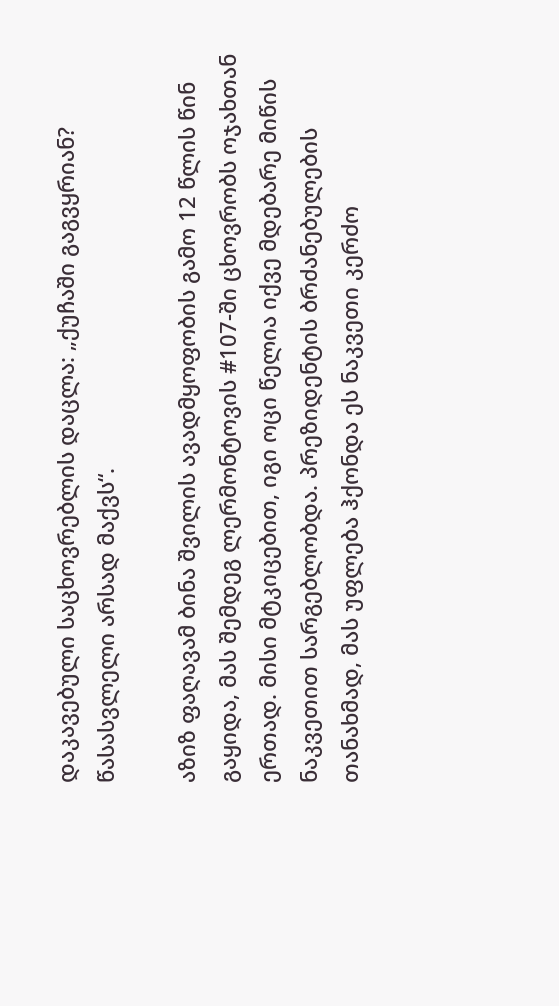დაკავებული საცხოვრებლის დაცლა: „ქუჩაში გაგვყრიან? წასასვლელი არსად მაქვს“.

აზიზ ფაღავამ ბინა შვილის ავადმყოფობის გამო 12 წლის წინ გაყიდა, მას შემდეგ ლერმონტოვის #107-ში ცხოვრობს ოჯახთან ერთად. მისი მტკიცებით, იგი ოცი წელია იქვე მდებარე მიწის ნაკვეთით სარგებლობდა. პრეზიდენტის ბრძანებულების თანახმად, მას უფლება ჰქონდა ეს ნაკვეთი კერძო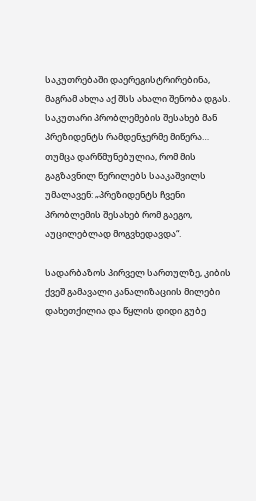საკუთრებაში დაერეგისტრირებინა, მაგრამ ახლა აქ შსს ახალი შენობა დგას. საკუთარი პრობლემების შესახებ მან პრეზიდენტს რამდენჯერმე მიწერა… თუმცა დარწმუნებულია, რომ მის გაგზავნილ წერილებს სააკაშვილს უმალავენ: „პრეზიდენტს ჩვენი პრობლემის შესახებ რომ გაეგო, აუცილებლად მოგვხედავდა“.

სადარბაზოს პირველ სართულზე, კიბის ქვეშ გამავალი კანალიზაციის მილები დახეთქილია და წყლის დიდი გუბე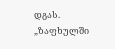დგას. „ზაფხულში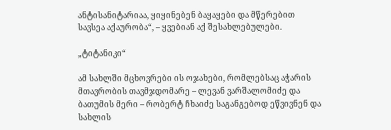ანტისანიტარიაა, ყიყინებენ ბაყაყები და მწერებით სავსეა აქაურობა“, – ყვებიან აქ შესახლებულები.

„ტიტანიკი“

ამ სახლში მცხოვრები ის ოჯახები, რომლებსაც აჭარის მთავრობის თავმჯდომარე – ლევან ვარშალომიძე და ბათუმის მერი – რობერტ ჩხაიძე საგანგებოდ ეწვივნენ და სახლის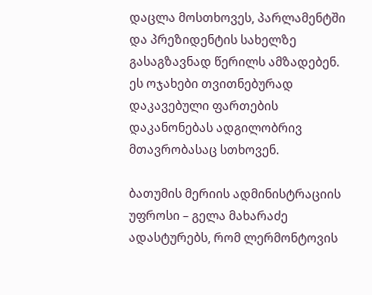დაცლა მოსთხოვეს, პარლამენტში და პრეზიდენტის სახელზე გასაგზავნად წერილს ამზადებენ. ეს ოჯახები თვითნებურად დაკავებული ფართების დაკანონებას ადგილობრივ მთავრობასაც სთხოვენ.

ბათუმის მერიის ადმინისტრაციის უფროსი – გელა მახარაძე ადასტურებს, რომ ლერმონტოვის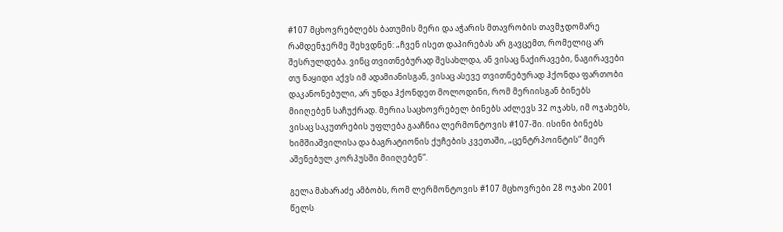#107 მცხოვრებლებს ბათუმის მერი და აჭარის მთავრობის თავმჯდომარე რამდენჯერმე შეხვდნენ: „ჩვენ ისეთ დაპირებას არ გავცემთ, რომელიც არ შესრულდება. ვინც თვითნებურად შესახლდა, ან ვისაც ნაქირავები, ნაგირავები თუ ნაყიდი აქვს იმ ადამიანისგან, ვისაც ასევე თვითნებურად ჰქონდა ფართობი დაკანონებული, არ უნდა ჰქონდეთ მოლოდინი, რომ მერიისგან ბინებს მიიღებენ საჩუქრად. მერია საცხოვრებელ ბინებს აძლევს 32 ოჯახს, იმ ოჯახებს, ვისაც საკუთრების უფლება გააჩნია ლერმონტოვის #107-ში. ისინი ბინებს ხიმშიაშვილისა და ბაგრატიონის ქუჩების კვეთაში, „ცენტრპოინტის“ მიერ აშენებულ კორპუსში მიიღებენ“.

გელა მახარაძე ამბობს, რომ ლერმონტოვის #107 მცხოვრები 28 ოჯახი 2001 წელს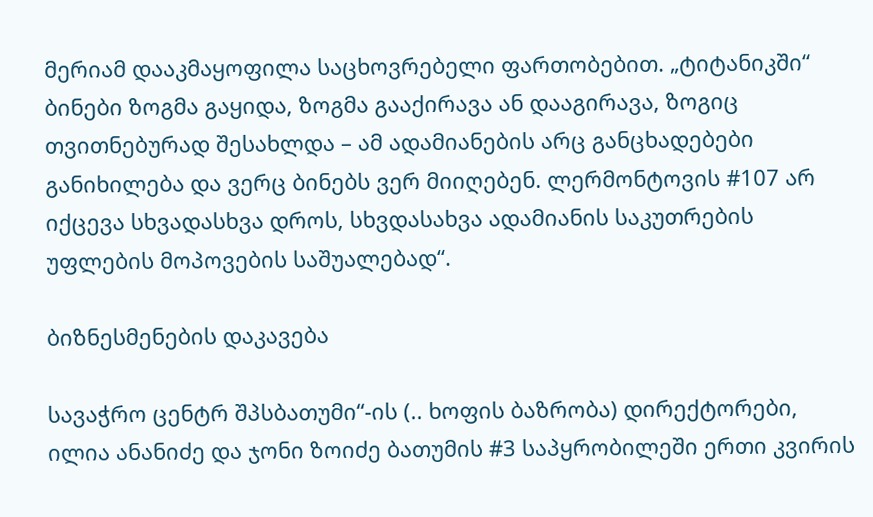მერიამ დააკმაყოფილა საცხოვრებელი ფართობებით. „ტიტანიკში“ ბინები ზოგმა გაყიდა, ზოგმა გააქირავა ან დააგირავა, ზოგიც თვითნებურად შესახლდა – ამ ადამიანების არც განცხადებები განიხილება და ვერც ბინებს ვერ მიიღებენ. ლერმონტოვის #107 არ იქცევა სხვადასხვა დროს, სხვდასახვა ადამიანის საკუთრების უფლების მოპოვების საშუალებად“.

ბიზნესმენების დაკავება

სავაჭრო ცენტრ შპსბათუმი“-ის (.. ხოფის ბაზრობა) დირექტორები, ილია ანანიძე და ჯონი ზოიძე ბათუმის #3 საპყრობილეში ერთი კვირის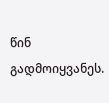წინ გადმოიყვანეს.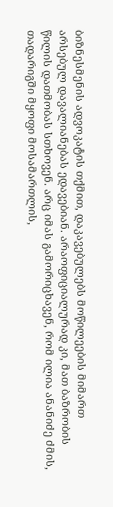ბიზნესმენის ადვოკატის თქმით, დაკავებულებს მოწილეების მიმართ არსებულ დავალიანებას ედავებიან. არაოფიციალურად კი, მათ ბაზრობის წილის დათმობას სთხოვენ. არც იმას გამორიცხავენ, რომ ილია ანანიძე ძმის, თადარიგში მყოფი მოსამართლის,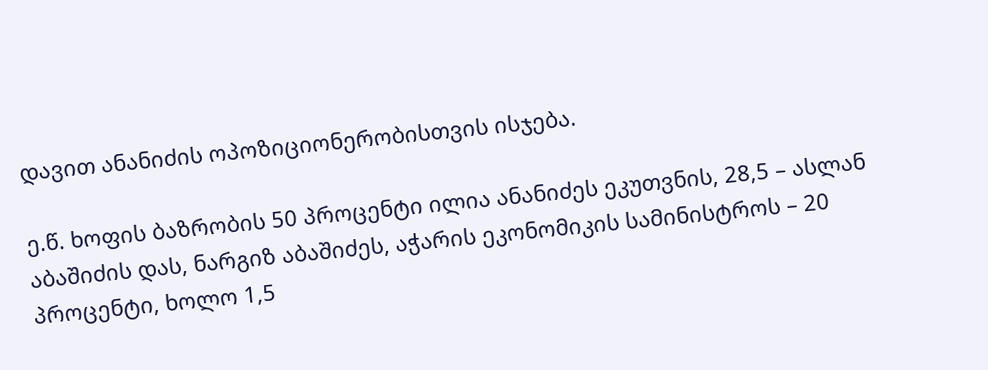დავით ანანიძის ოპოზიციონერობისთვის ისჯება.

ე.წ. ხოფის ბაზრობის 50 პროცენტი ილია ანანიძეს ეკუთვნის, 28,5 – ასლან აბაშიძის დას, ნარგიზ აბაშიძეს, აჭარის ეკონომიკის სამინისტროს – 20 პროცენტი, ხოლო 1,5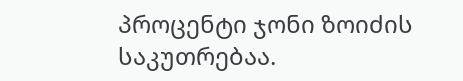პროცენტი ჯონი ზოიძის საკუთრებაა.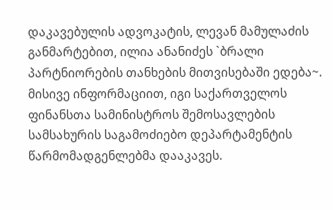დაკავებულის ადვოკატის, ლევან მამულაძის განმარტებით, ილია ანანიძეს `ბრალი პარტნიორების თანხების მითვისებაში ედება~. მისივე ინფორმაციით, იგი საქართველოს ფინანსთა სამინისტროს შემოსავლების სამსახურის საგამოძიებო დეპარტამენტის წარმომადგენლებმა დააკავეს.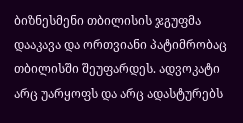ბიზნესმენი თბილისის ჯგუფმა დააკავა და ორთვიანი პატიმრობაც თბილისში შეუფარდეს. ადვოკატი არც უარყოფს და არც ადასტურებს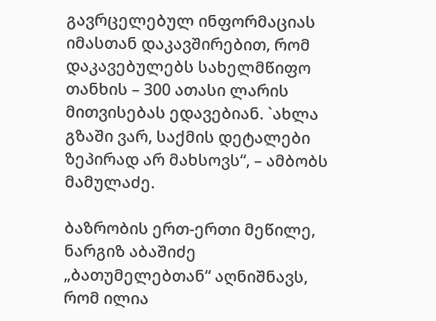გავრცელებულ ინფორმაციას იმასთან დაკავშირებით, რომ დაკავებულებს სახელმწიფო თანხის – 300 ათასი ლარის მითვისებას ედავებიან. `ახლა გზაში ვარ, საქმის დეტალები ზეპირად არ მახსოვს“, – ამბობს მამულაძე.

ბაზრობის ერთ-ერთი მეწილე, ნარგიზ აბაშიძე „ბათუმელებთან“ აღნიშნავს, რომ ილია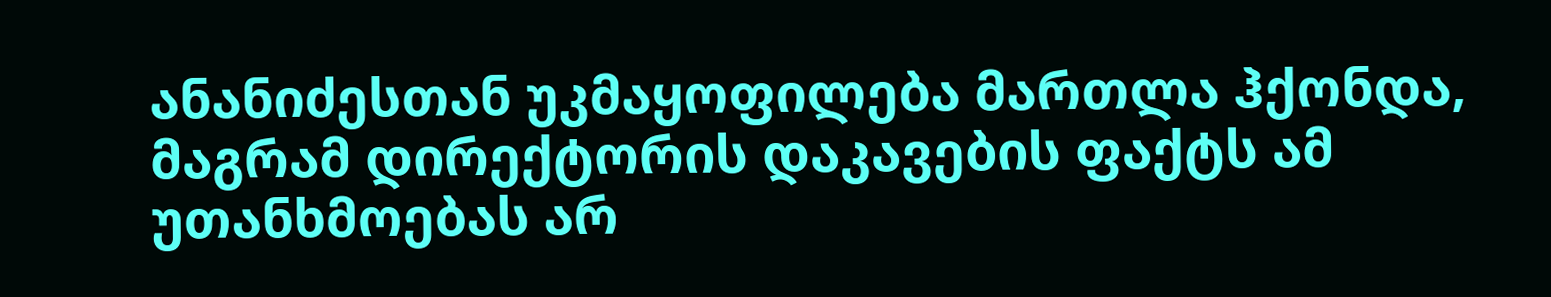ანანიძესთან უკმაყოფილება მართლა ჰქონდა, მაგრამ დირექტორის დაკავების ფაქტს ამ უთანხმოებას არ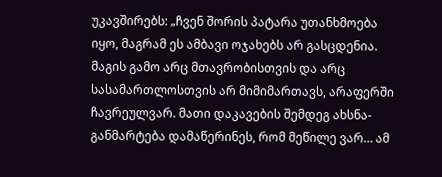უკავშირებს: „ჩვენ შორის პატარა უთანხმოება იყო, მაგრამ ეს ამბავი ოჯახებს არ გასცდენია. მაგის გამო არც მთავრობისთვის და არც სასამართლოსთვის არ მიმიმართავს, არაფერში ჩავრეულვარ. მათი დაკავების შემდეგ ახსნა-განმარტება დამაწერინეს, რომ მეწილე ვარ… ამ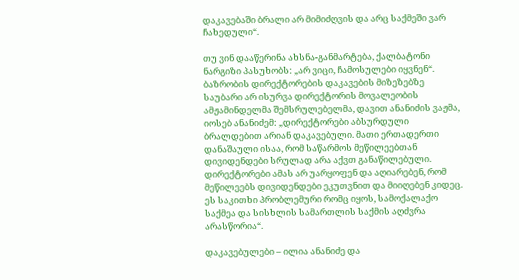დაკავებაში ბრალი არ მიმიძღვის და არც საქმეში ვარ ჩახედული“.

თუ ვინ დააწერინა ახსნა-განმარტება, ქალბატონი ნარგიზი პასუხობს: „არ ვიცი, ჩამოსულები იყვნენ“.
ბაზრობის დირექტორების დაკავების მიზეზებზე საუბარი არ ისურვა დირექტორის მოვალეობის ამჟამინდელმა შემსრულებელმა, დავით ანანიძის ვაჟმა, იოსებ ანანიძემ: „დირექტორები აბსურდული ბრალდებით არიან დაკავებული. მათი ერთადერთი დანაშაული ისაა, რომ საწარმოს მეწილეებთან დივიდენდები სრულად არა აქვთ განაწილებული. დირექტორები ამას არ უარყოფენ და აღიარებენ, რომ მეწილეებს დივიდენდები ეკუთვნით და მიიღებენ კიდეც. ეს საკითხი პრობლემური რომც იყოს, სამოქალაქო საქმეა და სისხლის სამართლის საქმის აღძვრა არასწორია“.

დაკავებულები – ილია ანანიძე და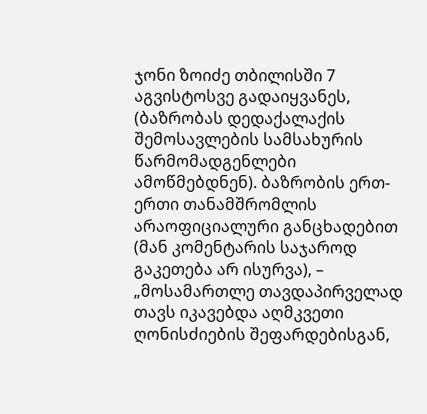ჯონი ზოიძე თბილისში 7 აგვისტოსვე გადაიყვანეს, (ბაზრობას დედაქალაქის შემოსავლების სამსახურის წარმომადგენლები ამოწმებდნენ). ბაზრობის ერთ-ერთი თანამშრომლის არაოფიციალური განცხადებით (მან კომენტარის საჯაროდ გაკეთება არ ისურვა), – „მოსამართლე თავდაპირველად თავს იკავებდა აღმკვეთი ღონისძიების შეფარდებისგან,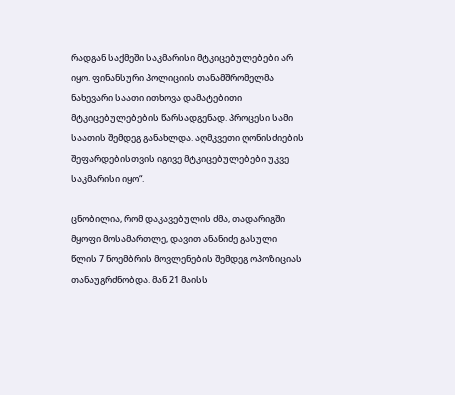რადგან საქმეში საკმარისი მტკიცებულებები არ იყო. ფინანსური პოლიციის თანამშრომელმა ნახევარი საათი ითხოვა დამატებითი მტკიცებულებების წარსადგენად. პროცესი სამი საათის შემდეგ განახლდა. აღმკვეთი ღონისძიების შეფარდებისთვის იგივე მტკიცებულებები უკვე საკმარისი იყო“.

ცნობილია, რომ დაკავებულის ძმა, თადარიგში მყოფი მოსამართლე, დავით ანანიძე გასული წლის 7 ნოემბრის მოვლენების შემდეგ ოპოზიციას თანაუგრძნობდა. მან 21 მაისს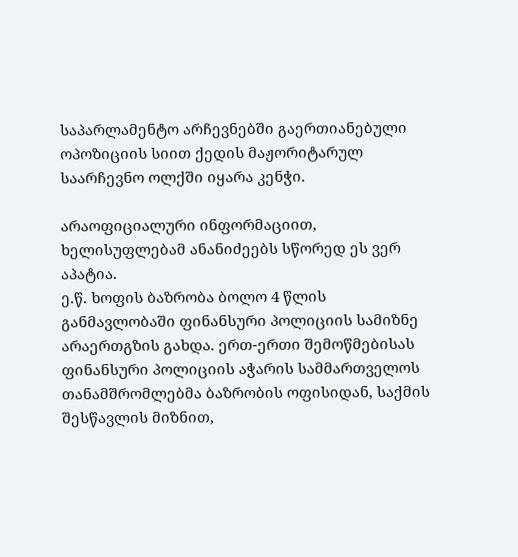საპარლამენტო არჩევნებში გაერთიანებული ოპოზიციის სიით ქედის მაჟორიტარულ საარჩევნო ოლქში იყარა კენჭი.

არაოფიციალური ინფორმაციით, ხელისუფლებამ ანანიძეებს სწორედ ეს ვერ აპატია.
ე.წ. ხოფის ბაზრობა ბოლო 4 წლის განმავლობაში ფინანსური პოლიციის სამიზნე არაერთგზის გახდა. ერთ-ერთი შემოწმებისას ფინანსური პოლიციის აჭარის სამმართველოს თანამშრომლებმა ბაზრობის ოფისიდან, საქმის შესწავლის მიზნით,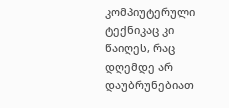კომპიუტერული ტექნიკაც კი წაიღეს, რაც დღემდე არ დაუბრუნებიათ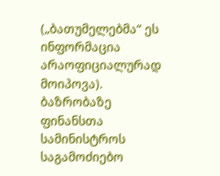(„ბათუმელებმა“ ეს ინფორმაცია არაოფიციალურად მოიპოვა). ბაზრობაზე ფინანსთა სამინისტროს საგამოძიებო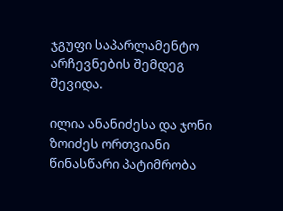ჯგუფი საპარლამენტო არჩევნების შემდეგ შევიდა.

ილია ანანიძესა და ჯონი ზოიძეს ორთვიანი წინასწარი პატიმრობა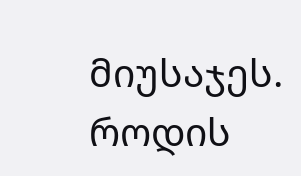მიუსაჯეს. როდის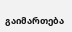გაიმართება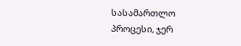სასამართლო პროცესი, ჯერ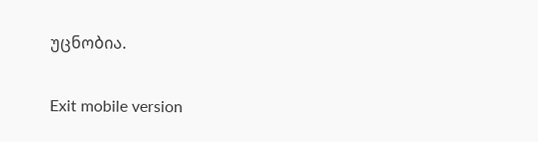უცნობია.

Exit mobile version